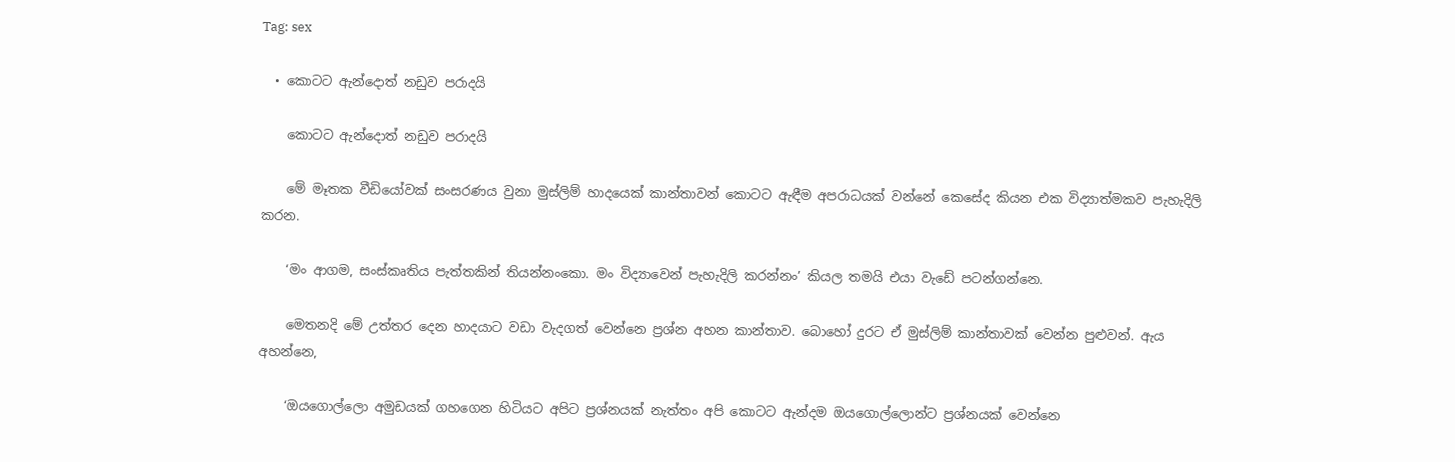Tag: sex

  • කොටට ඇන්දොත් නඩුව පරාදයි

    කොටට ඇන්දොත් නඩුව පරාදයි

    මේ මෑතක වීඩියෝවක් සංසරණය වුනා මුස්ලිම් හාදයෙක් කාන්තාවන් කොටට ඇඳීම අපරාධයක් වන්නේ කෙසේද කියන එක විද්‍යාත්මකව පැහැදිලි කරන.

    ‘මං ආගම, සංස්කෘතිය පැත්තකින් තියන්නංකො. මං විද්‍යාවෙන් පැහැදිලි කරන්නං’ කියල තමයි එයා වැඩේ පටන්ගන්නෙ.

    මෙතනදි මේ උත්තර දෙන හාදයාට වඩා වැදගත් වෙන්නෙ ප්‍රශ්න අහන කාන්තාව. බොහෝ දුරට ඒ මුස්ලිම් කාන්තාවක් වෙන්න පුළුවන්. ඇය අහන්නෙ,

    ‘ඔයගොල්ලො අමුඩයක් ගහ‍ගෙන හිටියට අපිට ප්‍රශ්නයක් නැත්තං අපි කොටට ඇන්දම ඔයගොල්ලොන්ට ප්‍රශ්නයක් වෙන්නෙ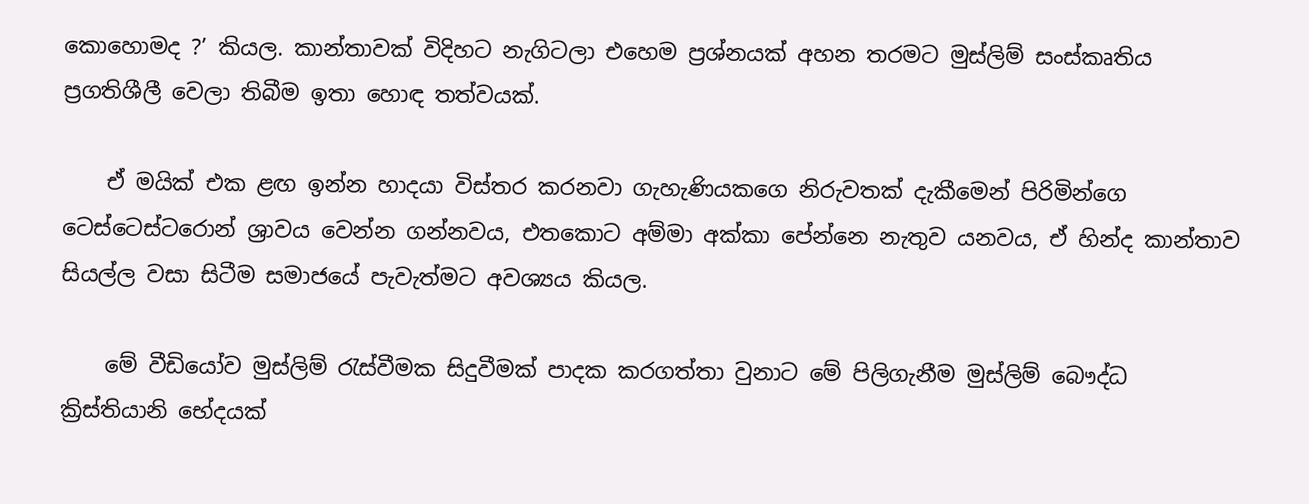කොහොමද ?’ කියල. කාන්තාවක් විදිහට නැගිටලා එහෙම ප්‍රශ්නයක් අහන තරමට මුස්ලිම් සංස්කෘතිය ප්‍රගතිශීලී වෙලා තිබීම ඉතා හොඳ තත්වයක්.

    ඒ මයික් එක ළඟ ඉන්න හාදයා විස්තර කරනවා ගැහැණියකගෙ නිරුවතක් දැකීමෙන් පිරිමින්ගෙ ටෙස්‍ටෙස්ටරොන් ශ්‍රාවය වෙන්න ගන්නවය, එතකොට අම්මා අක්කා පේන්නෙ නැතුව යනවය, ඒ හින්ද කාන්තාව සියල්ල වසා සිටීම සමාජයේ පැවැත්මට අවශ්‍යය කියල.

    මේ වීඩියෝව මුස්ලිම් රැස්වීමක සිදුවීමක් පාදක කරගත්තා වුනාට මේ පිලිගැනීම මුස්ලිම් බෞද්ධ ක්‍රිස්තියානි භේදයක්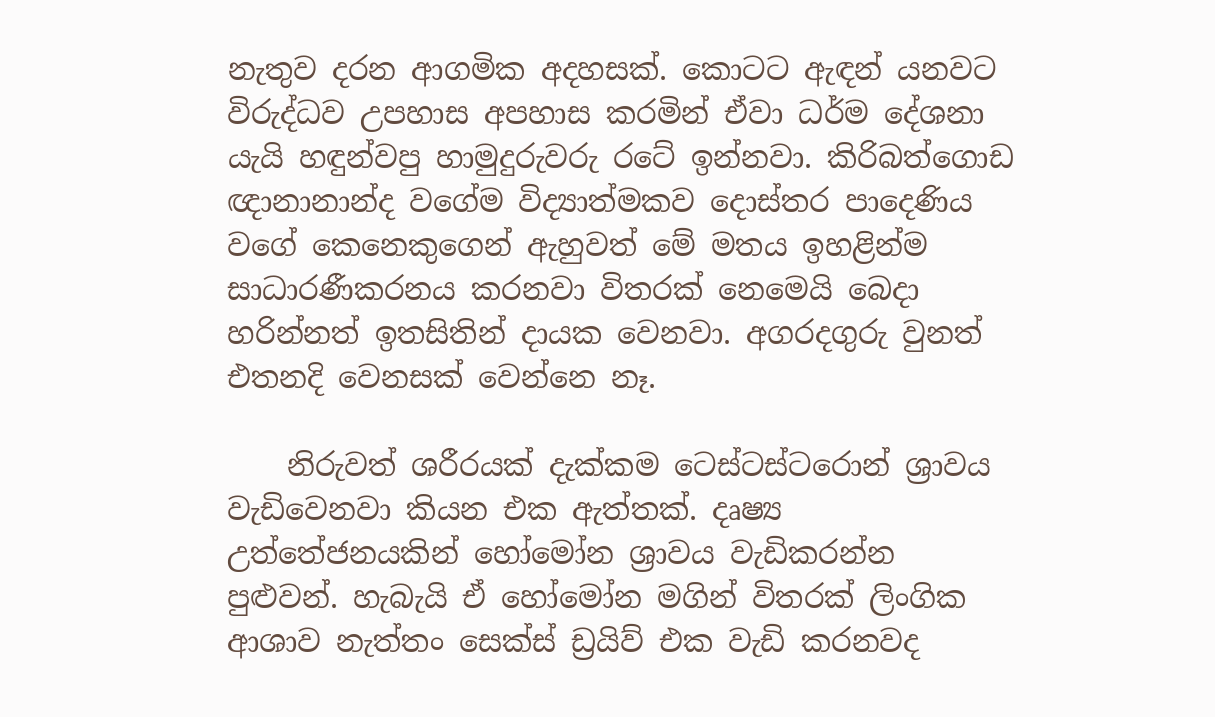නැතුව දරන ආගමික අදහසක්. කොටට ඇඳන් යනවට විරුද්ධව උපහාස අපහාස කරමින් ඒවා ධර්ම දේශනා යැයි හඳුන්වපු හාමුදුරුවරු රටේ ඉන්නවා. කිරිබත්ගොඩ ඥානානාන්ද වගේම විද්‍යාත්මකව දොස්තර පාදෙණිය වගේ කෙනෙකුගෙන් ඇහුවත් මේ මතය ඉහළින්ම සාධාරණීකරනය කරනවා විතරක් නෙමෙයි බෙදා හරින්නත් ඉතසිතින් දායක වෙනවා. අගරදගුරු වුනත් එතනදි වෙනසක් වෙන්නෙ නෑ.

    නිරුවත් ශරීරයක් දැක්කම ටෙස්ටස්ටරොන් ශ්‍රාවය වැඩි‍වෙනවා කියන එක ඇත්තක්. දෘෂ්‍ය උත්තේජනයකින් හෝමෝන ශ්‍රාවය වැඩිකරන්න පුළුවන්. හැබැයි ඒ හෝමෝන මගින් විතරක් ලිංගික ආශාව නැත්තං සෙක්ස් ඩ්‍රයිව් එක වැඩි කරනවද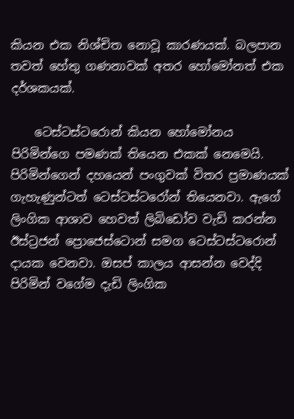කියන එක නිශ්චිත නොවූ කාරණයක්. බලපාන තවත් හේතු ගණනාවක් අතර හෝමෝනත් එක දර්ශකයක්.

    ටෙස්ටස්ටරොන් කියන හෝමෝනය පිරිමින්ගෙ පමණක් තියෙන එකක් නෙමෙයි. පිරිමින්ගෙන් දහයෙන් පංගුවක් විතර ප්‍රමාණයක් ගැහැණුන්ටත් ටෙස්ටස්ටරෝන් තියෙනවා. ඇගේ ලිංගික ආශාව හෙවත් ලිබිඩෝව වැඩි කරන්න ඊස්ට්‍රජන් ප්‍රොජෙස්ටොන් සමග ටෙස්ටස්ටරොන් දායක වෙනවා. ඔසප් කාලය ආසන්න වෙද්දි පිරිමින් වගේම දැඩි ලිංගික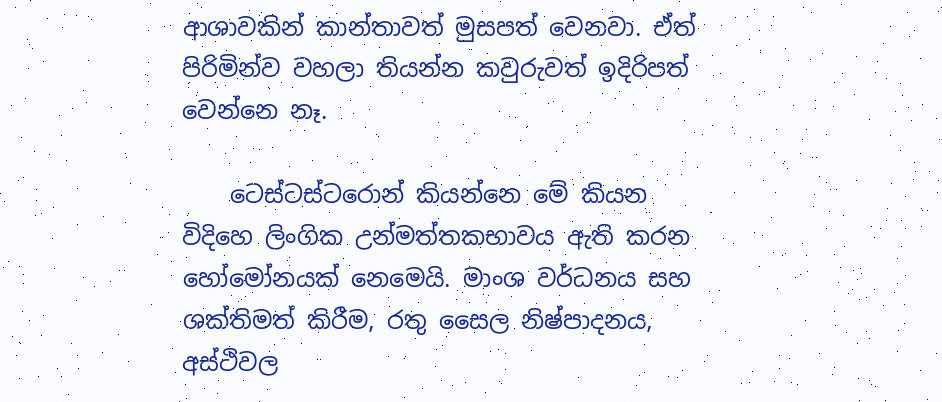ආශාවකින් කාන්තාවත් මුසපත් වෙනවා. ඒත් පිරිමින්ව වහලා තියන්න කවුරුවත් ඉදිරිපත් වෙන්නෙ නෑ.

    ටෙස්ටස්ටරොන් කියන්නෙ මේ කියන විදිහෙ ලිංගික උන්මත්තකභාවය ඇති කරන හෝමෝනයක් නෙමෙයි. මාංශ වර්ධනය සහ ශක්තිමත් කිරීම, රතු සෛල නිෂ්පාදනය, අස්ථිවල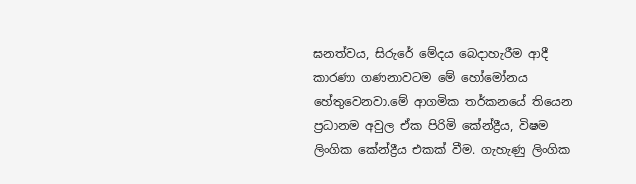ඝනත්වය, සිරුරේ මේදය බෙදාහැරීම ආදී කාරණා ගණනාවටම මේ හෝමෝනය හේතුවෙනවා.මේ ආගමික තර්කනයේ ‍තියෙන ප්‍රධානම අවුල ඒක පිරිමි කේන්ද්‍රීය, විෂම ලිංගික කේන්ද්‍රීය එකක් වීම. ගැහැණු ලිංගික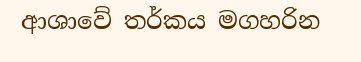ආශාවේ තර්කය මගහරින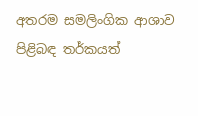අතරම සමලිංගික ආශාව පිළිබඳ තර්කයත්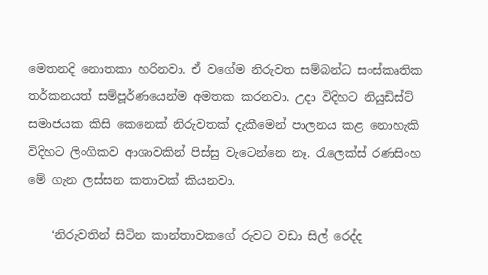මෙතනදි නොතකා හරිනවා. ඒ වගේම නිරුවත සම්බන්ධ සංස්කෘතික තර්කනයත් සම්පූර්ණයෙන්ම අමතක කරනවා. උදා විදිහට නියුඩිස්ට් සමාජයක කිසි කෙනෙක් නිරුවතක් දැකීමෙන් පාලනය කළ නොහැකි විදිහට ලිංගිකව ආශාවකින් පිස්සු වැටෙන්නෙ නෑ. රැලෙක්ස් රණසිංහ මේ ගැන ලස්සන කතාවක් කියනවා.

    ‘නිරුවතින් සිටින කාන්තාවකගේ රුවට වඩා සිල් රෙද්ද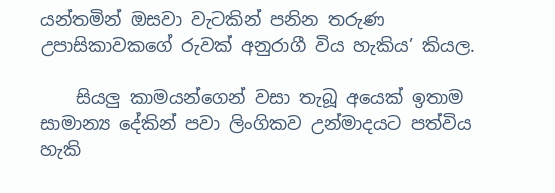යන්තමින් ඔසවා වැටකින් පනින තරුණ උපාසිකාවකගේ රුවක් අනුරාගී විය හැකිය’ කියල.

    සියලු කාමයන්ගෙන් වසා තැබූ අයෙක් ඉතාම සාමාන්‍ය දේකින් පවා ලිංගිකව උන්මාදයට පත්විය හැකි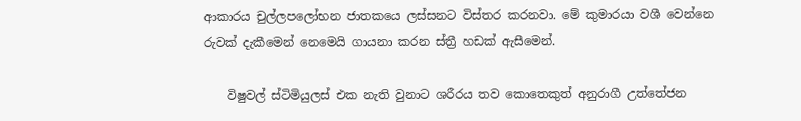ආකාරය චුල්ලප‍ලෝභන ජාතකයෙ ලස්සනට විස්තර කරනවා. මේ කුමාරයා වශී වෙන්නෙ රුවක් දැකීමෙන් නෙමෙයි ගායනා කරන ස්ත්‍රී හඩක් ඇසීමෙන්.

    විෂුවල් ස්ටිමියුලස් එක නැති වුනාට ශරීරය තව කොතෙකුත් අනුරාගී උත්තේජන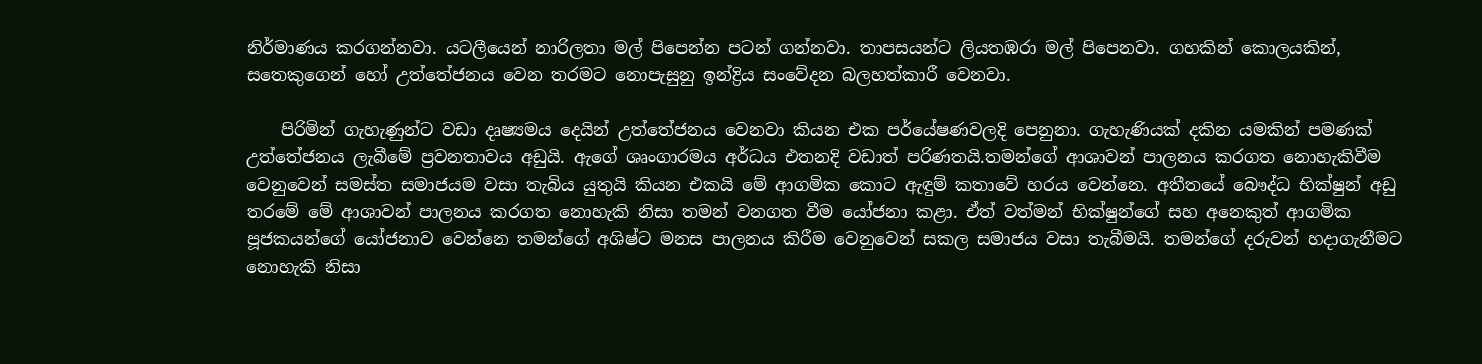නිර්මාණය කරගන්නවා. යටලීයෙන් නාරිලතා මල් පිපෙන්න පටන් ගන්නවා. තාපසයන්ට ලියතඹරා මල් පිපෙනවා. ගහකින් කොලයකින්, සතෙකුගෙන් හෝ උත්තේජනය වෙන තරමට නොපැසුනු ඉන්ද්‍රිය සංවේදන බලහත්කාරී වෙනවා.

    පිරිමින් ගැහැණුන්ට වඩා දෘෂ්‍යමය දෙයින් උත්තේජනය වෙනවා කියන එක පර්යේෂණවලදි පෙනුනා. ගැහැණියක් දකින යමකින් පමණක් උත්තේජනය ලැබීමේ ප්‍රවනතාවය අඩුයි. ඇගේ ශෘංගාරමය අර්ධය එතනදි වඩාත් පරිණතයි.තමන්ගේ ආශාවන් පාලනය කරගත නොහැකිවීම වෙනුවෙන් සමස්ත සමාජයම වසා තැබිය යුතුයි කියන එකයි මේ ආගමික කොට ඇඳුම් කතාවේ හරය වෙන්නෙ. අතීතයේ බෞද්ධ භික්ෂුන් අඩු තරමේ මේ ආශාවන් පාලනය කරගත නොහැකි නිසා තමන් වනගත වීම යෝජනා කළා. ඒත් වත්මන් භික්ෂුන්ගේ සහ අනෙකුත් ආගමික පූජකයන්ගේ යෝජනාව වෙන්නෙ තමන්ගේ අශිෂ්ට මනස පාලනය කිරීම වෙනුවෙන් සකල සමාජය වසා තැබීමයි. තමන්ගේ දරුවන් හදාගැනීමට නොහැකි නිසා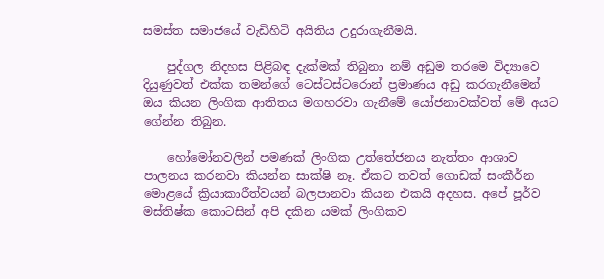සමස්ත සමාජයේ වැඩිහිටි අයිතිය උදුරාගැනීමයි.

    පුද්ගල නිදහස පිළිබඳ දැක්මක් තිබුනා නම් අඩුම තරමෙ විද්‍යාවෙ දියුණුවත් එක්ක තමන්ගේ ටෙස්ටස්ටරොන් ප්‍රමාණය අඩු කරගැනීමෙන් ඔය කියන ලිංගික ආතිතය මගහරවා ගැනීමේ යෝජනාවක්වත් මේ අයට ගේන්න තිබුන.

    හෝමෝනවලින් පමණක් ලිංගික උත්තේජනය නැත්තං ආශාව පාලනය කරනවා කියන්න සාක්ෂි නෑ. ඒකට තවත් ගොඩක් සංකීර්න මොළයේ ක්‍රියාකාරීත්වයන් බලපානවා කියන එකයි අදහස. අපේ පූර්ව මස්තිෂ්ක කොටසින් අපි දකින යමක් ලිංගිකව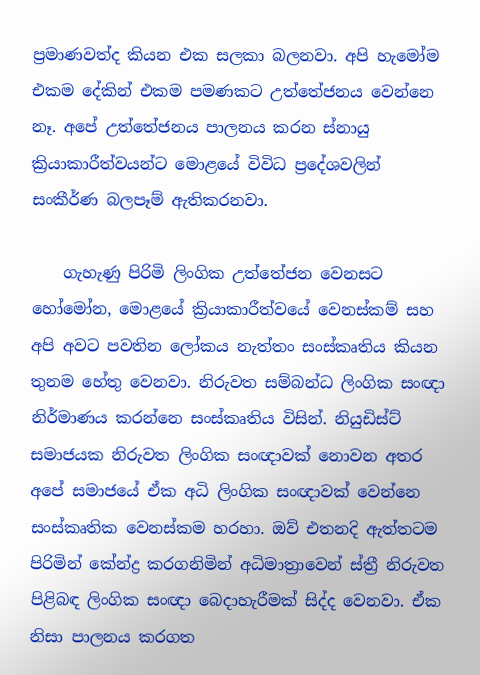ප්‍රමාණවත්ද කියන එක සලකා බලනවා. අපි හැමෝම එකම දේකින් එකම පමණකට උත්තේජනය වෙන්නෙ නෑ. අපේ උත්තේජනය පාලනය කරන ස්නායු ක්‍රියාකාරීත්වයන්ට මොළයේ විවිධ ප්‍රදේශවලින් සංකීර්ණ බලපෑම් ඇතිකරනවා.

    ගැහැණු පිරිමි ලිංගික උත්‍තේජන වෙනසට හෝමෝන, මොළයේ ක්‍රියාකාරීත්වයේ වෙනස්කම් සහ අපි අවට පවතින ලෝකය නැත්තං සංස්කෘතිය කියන තුනම හේතු වෙනවා. නිරුවත සම්බන්ධ ලිංගික සංඥා නිර්මාණය කරන්නෙ සංස්කෘතිය විසින්. නියුඩිස්ට් සමාජයක නිරුවත ලිංගික සංඥාවක් නොවන අතර අපේ සමාජයේ ඒක අධි ලිංගික සංඥාවක් වෙන්නෙ සංස්කෘතික වෙනස්කම හරහා. ඔව් එතනදි ඇත්තටම පිරිමින් කේන්ද්‍ර කරගනිමින් අධිමාත්‍රාවෙන් ස්ත්‍රී නිරුවත පිළිබඳ ලිංගික සංඥා බෙදාහැරීමක් සිද්ද වෙනවා. ඒක නිසා පාලනය කරගත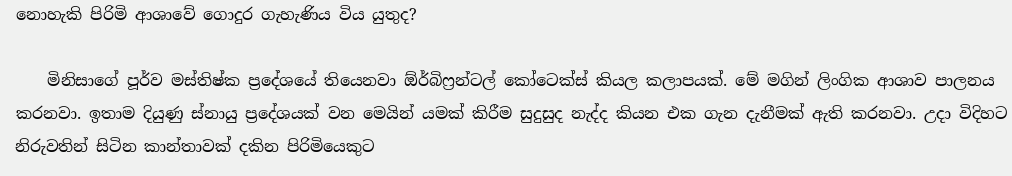නොහැකි පිරිමි ආශාවේ ගොදුර ගැහැණිය විය යුතුද?

    මිනිසාගේ පූර්ව මස්තිෂ්ක ප්‍රදේශයේ තියෙනවා ඕර්බිෆ්‍රන්ටල් කෝටෙක්ස් කියල කලාපයක්. මේ මගින් ලිංගික ආශාව පාලනය කරනවා. ඉතාම දියුණු ස්නායු ප්‍රදේශයක් වන මෙයින් යමක් කිරීම සුදුසුද නැද්ද කියන එක ගැන දැනීමක් ඇති කරනවා. උදා විදිහට නිරුවතින් සිටින කාන්තාවක් දකින පිරිමියෙකුට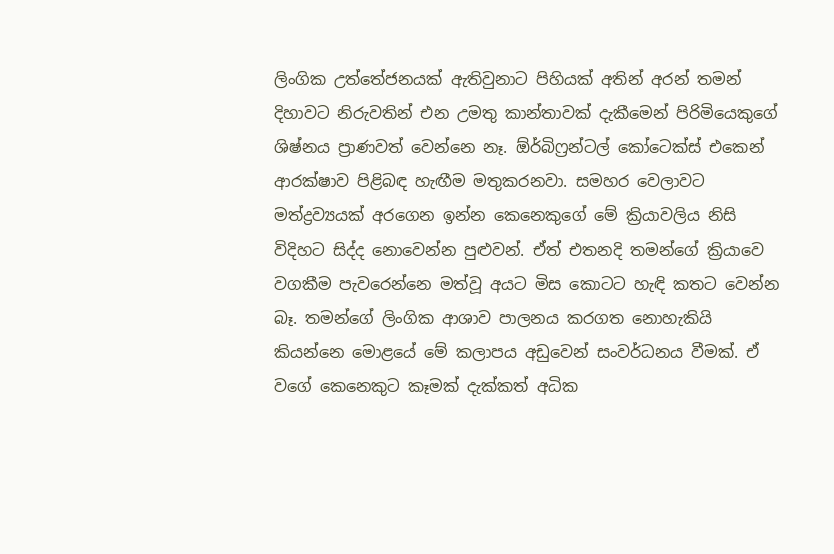ලිංගික උත්තේජනයක් ඇතිවුනාට පිහියක් අතින් අරන් තමන් දිහාවට නිරුවතින් එන උමතු කාන්තාවක් දැකීමෙන් පිරිමියෙකුගේ ශිෂ්නය ප්‍රාණවත් වෙන්නෙ නෑ. ඕර්බිෆ්‍රන්ටල් කෝටෙක්ස් එකෙන් ආරක්ෂාව පිළිබඳ හැඟීම මතුකරනවා. සමහර වෙලාවට මත්ද්‍රව්‍යයක් අරගෙන ඉන්න කෙනෙකුගේ මේ ක්‍රියාවලිය නිසි විදිහට සිද්ද නොවෙන්න පුළුවන්. ඒත් එතනදි තමන්ගේ ක්‍රියාවෙ වගකීම පැවරෙන්නෙ මත්වූ අයට මිස කොටට හැඳි කතට වෙන්න බෑ. තමන්ගේ ලිංගික ආශාව පාලනය කරගත නොහැකියි කියන්නෙ මොළයේ මේ කලාපය අඩුවෙන් සංවර්ධනය වීමක්. ඒ වගේ කෙනෙකුට කෑමක් දැක්කත් අධික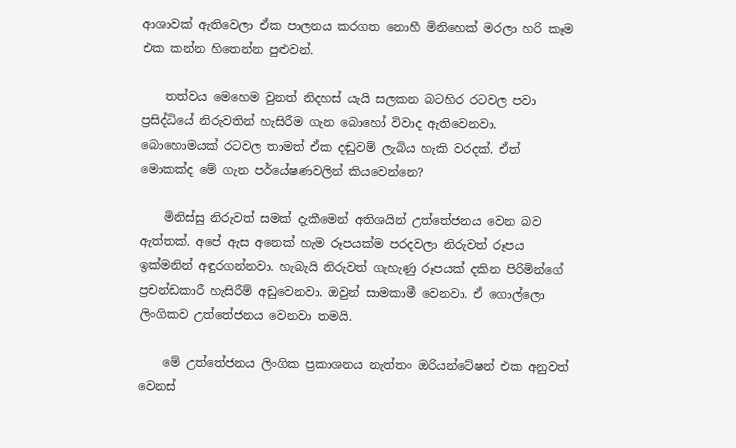ආශාවක් ඇතිවෙලා ඒක පාලනය කරගත නොහී මිනිහෙක් මරලා හරි කෑම එක කන්න හිතෙන්න පුළුවන්.

    තත්වය මෙහෙම වුනත් නිදහස් යැයි සලකන බටහිර රටවල පවා ප්‍රසිද්ධියේ නිරුවතින් හැසිරීම ගැන බොහෝ විවාද ඇතිවෙනවා. බොහොමයක් රටවල තාමත් ඒක දඬුවම් ලැබිය හැකි වරදක්. ඒත් මොකක්ද මේ ගැන පර්යේෂණවලින් කියවෙන්නෙ?

    මිනිස්සු නිරුවත් සමක් දැකීමෙන් අතිශයින් උත්තේජනය වෙන බව ඇත්තක්. අපේ ඇස අනෙක් හැම රූපයක්ම පරදවලා නිරුවත් රූපය ඉක්මනින් අඳුරගන්නවා. හැබැයි නිරුවත් ගැහැණු රූපයක් දකින පිරිමින්ගේ ප්‍රචන්ඩකාරී හැසිරීම් අඩුවෙනවා. ඔවුන් සාමකාමී වෙනවා. ඒ ගොල්ලො ලිංගිකව උත්තේජනය වෙනවා තමයි.

    මේ උත්තේජනය ලිංගික ප්‍රකාශනය නැත්තං ඔරියන්ටේෂන් එක අනුවත් වෙනස්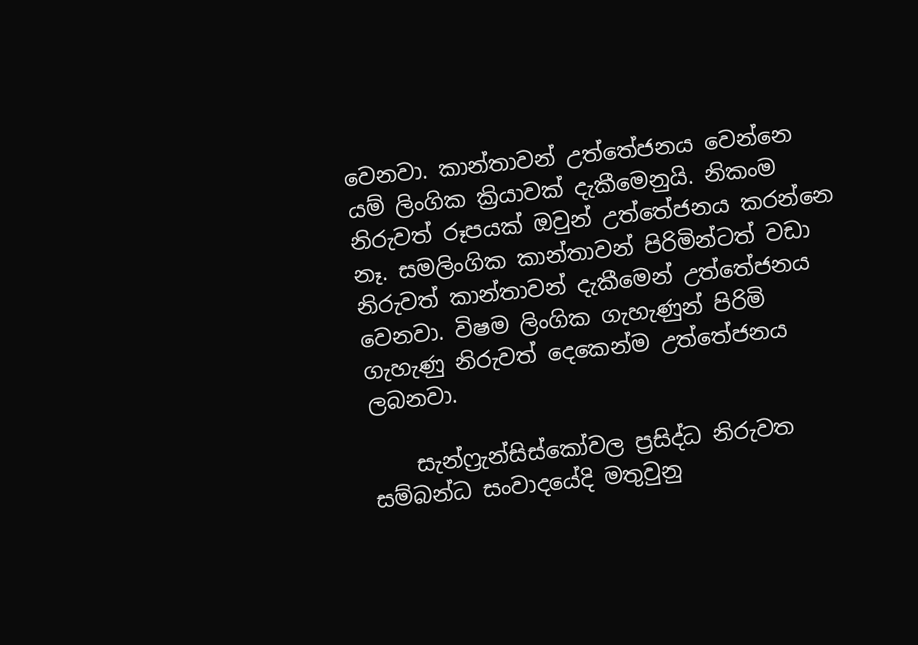වෙනවා. කාන්තාවන් උත්තේජනය වෙන්නෙ යම් ලිංගික ක්‍රියාවක් දැකීමෙනුයි. නිකංම නිරුවත් රූපයක් ඔවුන් උත්තේජනය කරන්නෙ නෑ. සමලිංගික කාන්තාවන් පිරිමින්ටත් වඩා නිරුවත් කාන්තාවන් දැකීමෙන් උත්තේජනය වෙනවා. විෂම ලිංගික ගැහැණුන් පිරිමි ගැහැණු නිරුවත් දෙකෙන්ම උත්තේජනය ලබනවා.

    සැන්ෆ්‍රැන්සිස්කෝවල ප්‍රසිද්ධ නිරුවත සම්බන්ධ සංවාදයේදි මතුවුනු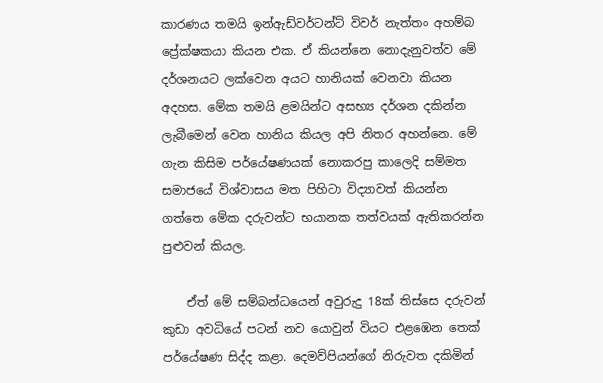කාරණය තමයි ඉන්ඇඩ්වර්ටන්ට් විවර් නැත්තං අහම්බ ප්‍රේක්ෂකයා කියන එක. ඒ කියන්නෙ නොදැනුවත්ව මේ දර්ශනයට ලක්වෙන අයට හානියක් වෙනවා කියන අදහස. මේක තමයි ළමයින්ට අසභ්‍ය දර්ශන දකින්න ලැබීමෙන් වෙන හානිය කියල අපි නිතර අහන්නෙ. මේ ගැන කිසිම පර්යේෂණයක් නොකරපු කාලෙදි සම්මත සමාජයේ විශ්වාසය මත පිහිටා විද්‍යාවත් කියන්න ගත්තෙ ‍මේක දරුවන්ට භයානක තත්වයක් ඇතිකරන්න පුළුවන් කියල.

    ඒත් මේ සම්බන්ධයෙන් අවුරුදු 18ක් තිස්සෙ දරුවන් කුඩා අවධියේ පටන් නව යොවුන් වියට එළඹෙන තෙක් පර්යේෂණ සිද්ද කළා. දෙමව්පියන්ගේ නිරුවත දකිමින්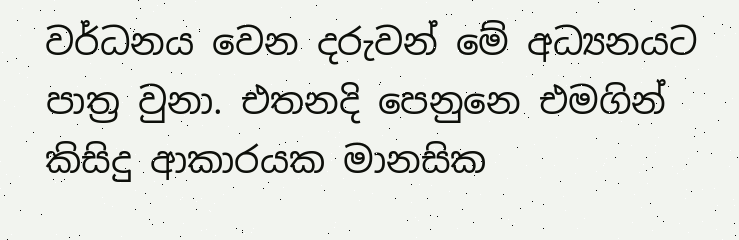වර්ධනය වෙන දරුවන් මේ අධ්‍යනයට පාත්‍ර වුනා. එතනදි පෙනුනෙ එමගින් කිසිදු ආකාරයක මානසික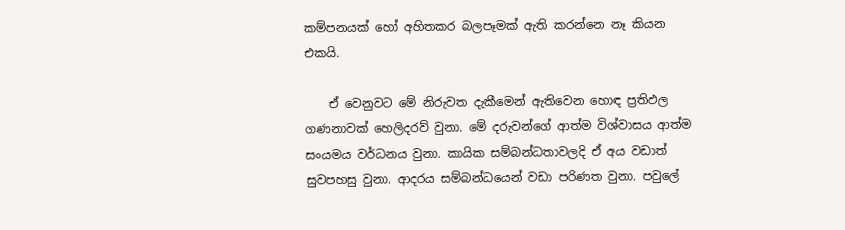කම්පනයක් හෝ අහිතකර බලපෑමක් ඇති කරන්නෙ නෑ කියන එකයි.

    ඒ වෙනුවට මේ නිරුවත දැකීමෙන් ඇතිවෙන හොඳ ප්‍රතිඵල ගණනාවක් හෙලිදරව් වුනා. මේ දරුවන්ගේ ආත්ම විශ්වාසය ආත්ම සංයමය වර්ධනය වුනා. කායික සම්බන්ධතාවලදි ඒ අය වඩාත් සුවපහසු වුනා. ආදරය සම්බන්ධයෙන් වඩා පරිණත වුනා. පවුලේ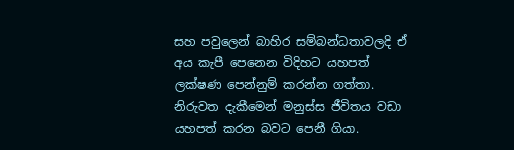සහ පවුලෙන් බාහිර සම්බන්ධතාවලදි ඒ අය කැපී පෙනෙන විදිහට යහපත් ලක්ෂණ පෙන්නුම් කරන්න ගත්තා. නිරුවත දැකීමෙන් මනුස්ස ජීවිතය වඩා යහපත් කරන බවට පෙනී ගියා.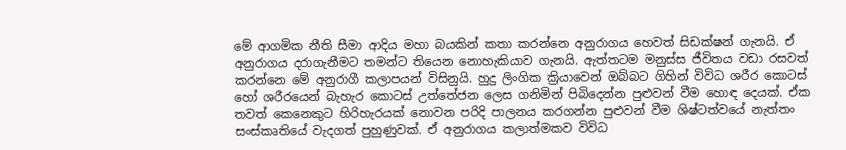මේ ආගමික නීති සීමා ආදිය මහා බයකින් කතා කරන්නෙ අනුරාගය හෙවත් සිඩක්ෂන් ගැනයි. ඒ අනුරාගය දරාගැනීමට තමන්ට තියෙන නොහැකියාව ගැනයි. ඇත්තටම මනුස්ස ජීවිතය වඩා රසවත් කරන්නෙ මේ අනුරාගී කලාපයන් විසිනුයි. හුදු ලිංගික ක්‍රියාවෙන් ඔබ්බට ගිහින් විවිධ ශරීර කොටස් හෝ ශරීරයෙන් බැහැර කොටස් උත්තේජන ලෙස ගනිමින් පිබිදෙන්න පුළුවන් වීම හොඳ දෙයක්. ඒක තවත් කෙනෙකුට හිරිහැරයක් නොවන පරිදි පාලනය කරගන්න පුළුවන් වීම ශිෂ්ටත්වයේ නැත්තං සංස්කෘතියේ වැදගත් පුහුණුවක්. ඒ අනුරාගය කලාත්මකව විවිධ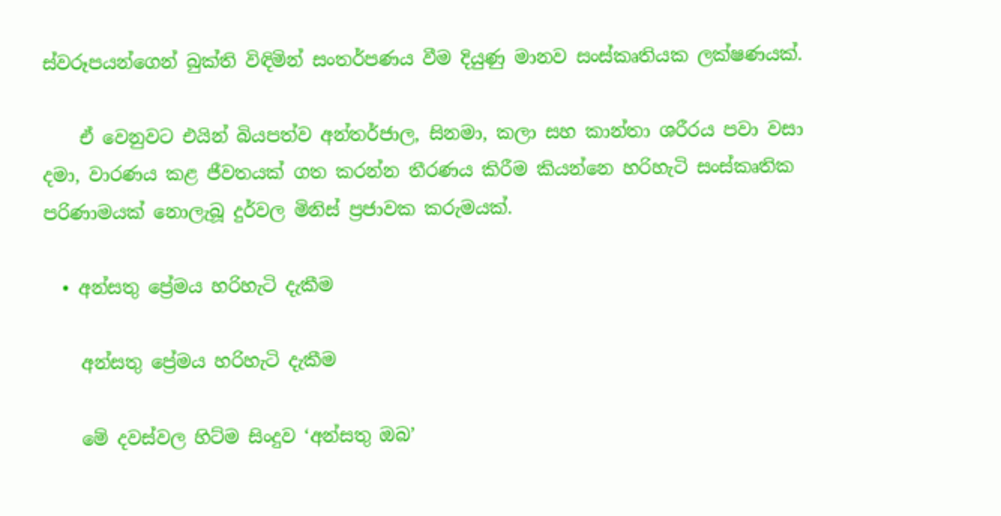ස්වරූපයන්ගෙන් බුක්ති විඳිමින් සංතර්පණය වීම දියුණු මානව සංස්කෘතියක ලක්ෂණයක්.

    ඒ වෙනුවට එයින් බියපත්ව අන්තර්ජාල, සිනමා, කලා සහ කාන්තා ශරීරය පවා වසා දමා, වාරණය කළ ජීවතයක් ගත කරන්න තීරණය කිරීම කියන්නෙ හරිහැටි සංස්කෘතික පරිණාමයක් නොලැබූ දුර්වල මිනිස් ප්‍රජාවක කරුමයක්.

  • අන්සතු ප්‍රේමය හරිහැටි දැකීම

    අන්සතු ප්‍රේමය හරිහැටි දැකීම

    මේ දවස්වල හිට්ම සිංදුව ‘අන්සතු ඔබ’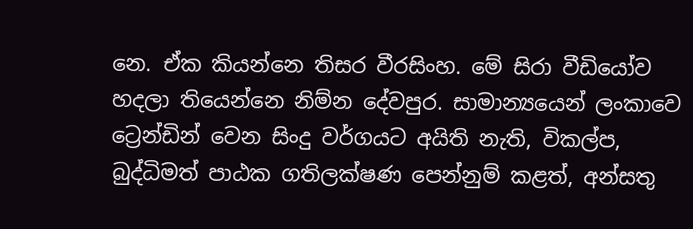නෙ. ඒක කියන්නෙ තිසර වීරසිංහ. මේ සිරා වීඩියෝව හදලා තියෙන්නෙ නිම්න දේවපුර. සාමාන්‍යයෙන් ලංකාවෙ ට්‍රෙන්ඩින් වෙන සිංදු වර්ගයට අයිති නැති, විකල්ප, බුද්ධිමත් පාඨක ගතිලක්ෂණ පෙන්නුම් කළත්, අන්සතු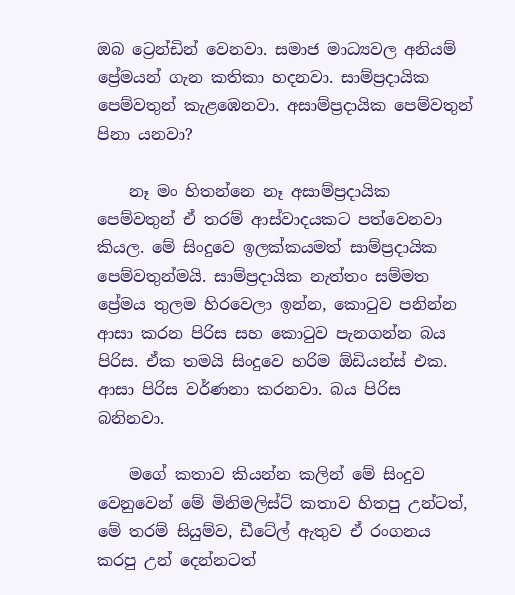ඔබ ට්‍රෙන්ඩින් වෙනවා. සමාජ මාධ්‍යවල අනියම් ප්‍රේමයන් ගැන කතිකා හදනවා. සාම්ප්‍රදායික පෙම්වතුන් කැළඹෙනවා. අසාම්ප්‍රදායික පෙම්වතුන් පිනා යනවා?

    නෑ මං හිතන්නෙ නෑ අසාම්ප්‍රදායික පෙම්වතුන් ඒ තරම් ආස්වාදයකට පත්වෙනවා කියල. මේ සිංදුවෙ ඉලක්කයමත් සාම්ප්‍රදායික පෙම්වතුන්මයි. සාම්ප්‍රදායික නැත්තං සම්මත ප්‍රේමය තුලම හිරවෙලා ඉන්න, කොටුව පනින්න ආසා කරන පිරිස සහ කොටුව පැනගන්න බය පිරිස. ඒක තමයි සිංදුවෙ හරිම ඕඩියන්ස් එක. ආසා පිරිස වර්ණනා කරනවා. බය පිරිස බනිනවා.

    මගේ කතාව කියන්න කලින් මේ සිංදුව වෙනුවෙන් මේ මිනිමලිස්ට් කතාව හිතපු උන්ටත්, මේ තරම් සියුම්ව, ඩීටේල් ඇතුව ඒ රංගනය කරපු උන් දෙන්නටත්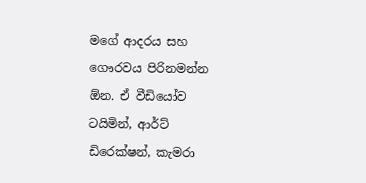මගේ ආදරය සහ ගෞරවය පිරිනමන්න ඕන. ඒ වීඩියෝව ටයිමින්, ආර්ට් ඩිරෙක්ෂන්, කැමරා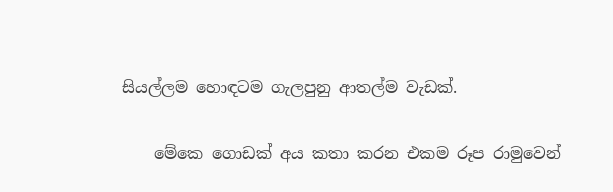සියල්ලම හොඳටම ගැලපුනු ආතල්ම වැඩක්.

    මේකෙ ගොඩක් අය කතා කරන එකම රූප රාමුවෙන්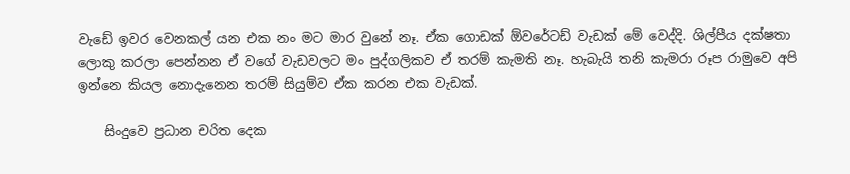වැඩේ ඉවර වෙනකල් යන එක නං මට මාර වුනේ නෑ. ඒක ගොඩක් ඕවරේටඩ් වැඩක් මේ වෙද්දි. ශිල්පීය දක්ෂතා ලොකු කරලා පෙන්නන ඒ වගේ වැඩවලට මං පුද්ගලිකව ඒ තරම් කැමති නෑ. හැබැයි තනි කැමරා රූප රාමුවෙ අපි ඉන්නෙ කියල නොදැනෙන තරම් සියුම්ව ඒක කරන එක වැඩක්.

    සිංදුවෙ ප්‍රධාන චරිත දෙක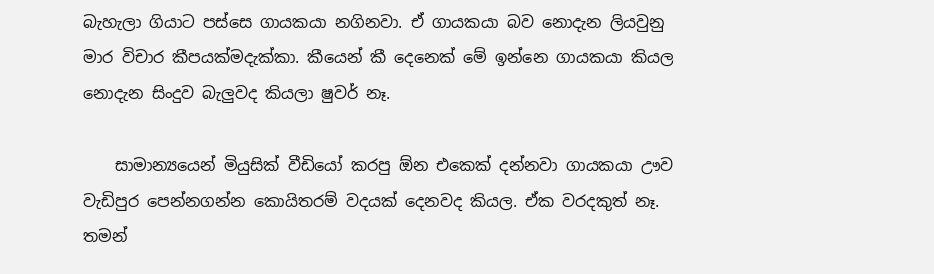බැහැලා ගියාට පස්සෙ ගායකයා නගිනවා. ඒ ගායකයා බව නොදැන ලියවුනු මාර විචාර කීපයක්මදැක්කා. කීයෙන් කී දෙනෙක් මේ ඉන්නෙ ගායකයා කියල නොදැන සිංදුව බැලුවද කියලා ෂුවර් නෑ.

    සාමාන්‍යයෙන් මියුසික් වීඩියෝ කරපු ඕන එකෙක් දන්නවා ගායකයා ඌව වැඩිපුර පෙන්නගන්න කොයිතරම් වදයක් දෙනවද කියල. ඒක වරදකුත් නෑ. තමන්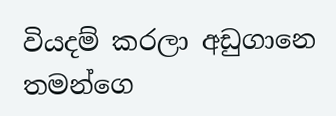වියදම් කරලා අඩුගානෙ තමන්ගෙ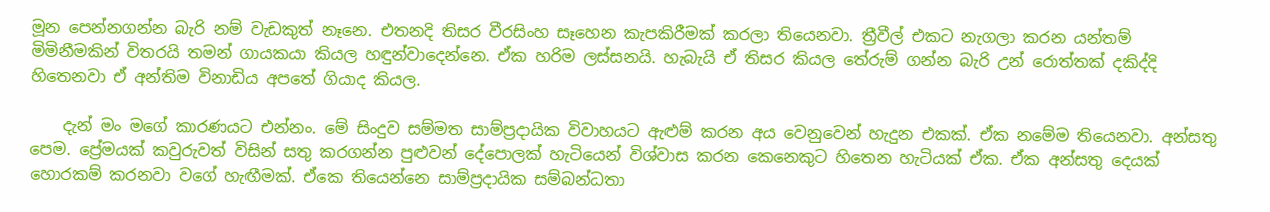මූන පෙන්නගන්න බැරි නම් වැඩකුත් නෑනෙ. එතනදි තිසර වීරසිංහ සෑහෙන කැපකිරීමක් කරලා තියෙනවා. ත්‍රීවීල් එකට නැගලා කරන යන්තම් මිමිනීමකින් විතරයි තමන් ගායකයා කියල හඳුන්වාදෙන්නෙ. ඒක හරිම ලස්සනයි. හැබැයි ඒ තිසර කියල තේරුම් ගන්න බැරි උන් රොත්තක් දකිද්දි හිතෙනවා ඒ අන්තිම විනාඩිය අපතේ ගියාද කියල.

    දැන් මං මගේ කාරණයට එන්නං. මේ සිංදුව සම්මත සාම්ප්‍රදායික විවාහයට ඇළුම් කරන අය වෙනුවෙන් හැදුන එකක්. ඒක නමේම තියෙනවා. අන්සතු පෙම. ප්‍රේමයක් කවුරුවත් විසින් සතු කරගන්න පුළුවන් දේපොලක් හැටියෙන් විශ්වාස කරන කෙනෙකුට හිතෙන හැටියක් ඒක. ඒක අන්සතු දෙයක් හොරකම් කරනවා වගේ හැඟීමක්. ඒකෙ තියෙන්නෙ සාම්ප්‍රදායික සම්බන්ධතා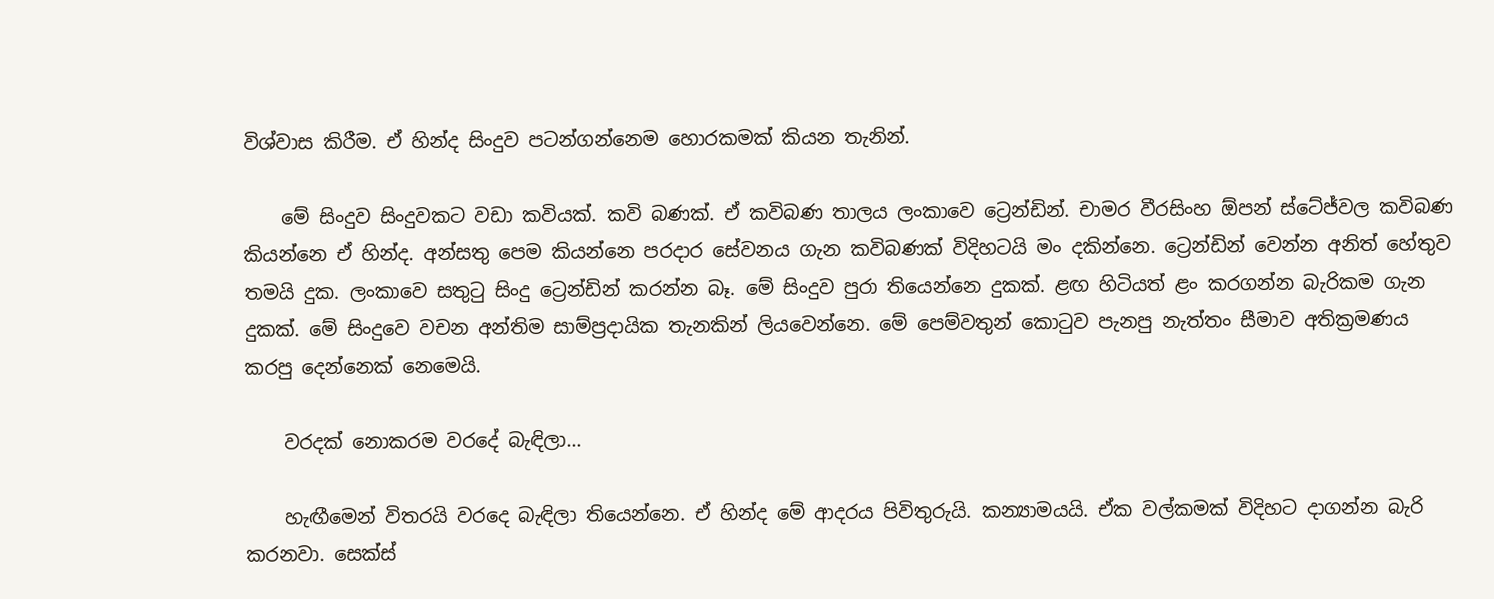විශ්වාස කිරීම. ඒ හින්ද සිංදුව පටන්ගන්නෙම හොරකමක් කියන තැනින්.

    මේ සිංදුව සිංදුවකට වඩා කවියක්. කවි බණක්. ඒ කවිබණ තාලය ලංකාවෙ ට්‍රෙන්ඩින්. චාමර වීරසිංහ ඕපන් ස්ටේජ්වල කවිබණ කියන්නෙ ඒ හින්ද. අන්සතු පෙම කියන්නෙ පරදාර සේවනය ගැන කවිබණක් විදිහටයි මං දකින්නෙ. ට්‍රෙන්ඩින් වෙන්න අනිත් හේතුව තමයි දුක. ලංකාවෙ සතුටු සිංදු ට්‍රෙන්ඩින් කරන්න බෑ. මේ සිංදුව පුරා තියෙන්නෙ දුකක්. ළඟ හිටියත් ළං කරගන්න බැරිකම ගැන දුකක්. මේ සිංදුවෙ වචන අන්තිම සාම්ප්‍රදායික තැනකින් ලියවෙන්නෙ. මේ පෙම්වතුන් කොටුව පැනපු නැත්තං සීමාව අතික්‍රමණය කරපු දෙන්නෙක් නෙමෙයි.

    වරදක් නොකරම වර‍දේ බැඳිලා…

    හැඟීමෙන් විතරයි වරදෙ බැඳිලා තියෙන්නෙ. ඒ හින්ද මේ ආදරය පිවිතුරුයි. කන්‍යාමයයි. ඒක වල්කමක් විදිහට දාගන්න බැරි කරනවා. සෙක්ස්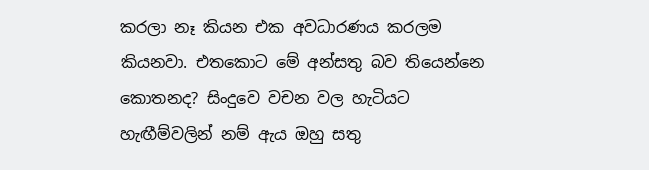කරලා නෑ කියන එක අවධාරණය කරලම කියනවා. එතකොට මේ අන්සතු බව තියෙන්නෙ කොතනද? සිංදුවෙ වචන වල හැටියට හැඟීම්වලින් නම් ඇය ඔහු සතු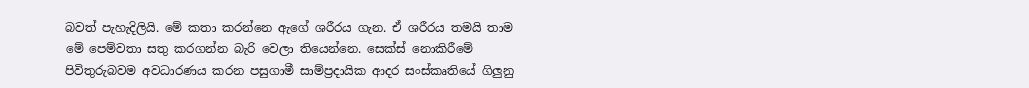බවත් පැහැදිලියි. මේ කතා කරන්නෙ ඇගේ ශරීරය ගැන. ඒ ශරීරය තමයි තාම මේ පෙම්වතා සතු කරගන්න බැරි වෙලා තියෙන්නෙ. සෙක්ස් නොකිරීමේ පිවිතුරුබවම අවධාරණය කරන පසුගාමී සාම්ප්‍රදායික ආදර සංස්කෘතියේ ගිලුනු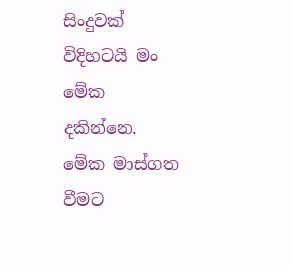සිංදුවක් විදිහටයි ‍මං මේක දකින්නෙ. මේක මාස්ගත වීමට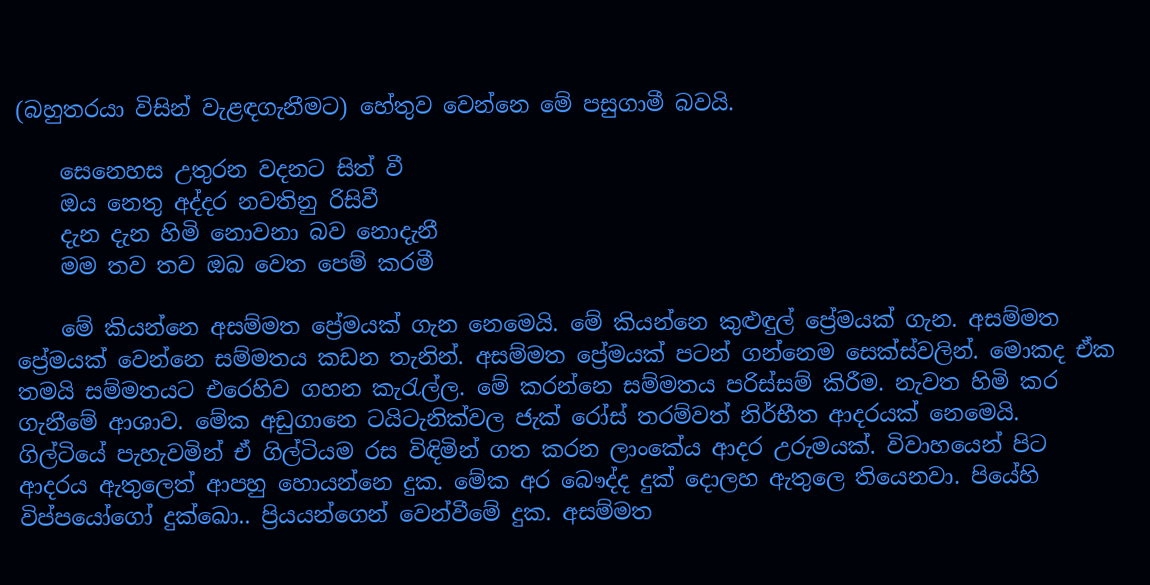(බහුතරයා විසින් වැළඳගැනීමට) හේතුව වෙන්නෙ මේ පසුගාමී බවයි.

    සෙනෙහස උතුරන වදනට සිත් වී
    ඔය නෙතු අද්දර නවතිනු රිසිවී
    දැන දැන හිමි නොවනා බව නොදැනී
    මම තව තව ඔබ වෙත පෙම් කරමී

    මේ කියන්නෙ අසම්මත ප්‍රේමයක් ගැන නෙමෙයි. මේ කියන්නෙ කුළුඳුල් ප්‍රේමයක් ගැන. අසම්මත ප්‍රේමයක් වෙන්නෙ සම්මතය කඩන තැනින්. අසම්මත ප්‍රේමයක් පටන් ගන්නෙම සෙක්ස්වලින්. මොකද ඒක තමයි සම්මතයට එරෙහිව ගහන කැරැල්ල. මේ කරන්නෙ සම්මතය පරිස්සම් කිරීම. නැවත හිමි කර ගැනීමේ ආශාව. මේක අඩුගානෙ ටයිටැනික්වල ජැක් රෝස් තරම්වත් නිර්භීත ආදරයක් නෙමෙයි. ගිල්ටියේ පැහැවමින් ඒ ගිල්ටියම රස විඳිමින් ගත කරන ලාංකේය ආදර උරුමයක්. විවාහයෙන් පිට ආදරය ඇතුලෙත් ආපහු හොයන්නෙ දුක. මේක අර බෞද්ද දුක් දොලහ ඇතුලෙ තියෙනවා. පියේහි විප්පයෝගෝ දුක්ඛෙ‍ා.. ප්‍රියයන්ගෙන් වෙන්වීමේ දුක. අසම්මත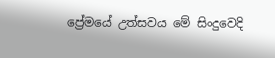ප්‍රේමයේ උත්සවය මේ සිංදුවෙදි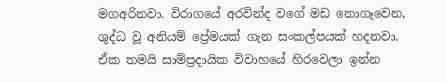මගඅරිනවා. විරාගයේ අරවින්ද වගේ මඩ නොගෑවෙන, ශුද්ධ වූ අනියම් ප්‍රේමයක් ගැන සංකල්පයක් හදනවා. ඒක තමයි සාම්ප්‍රදායික විවාහයේ හිරවෙලා ඉන්න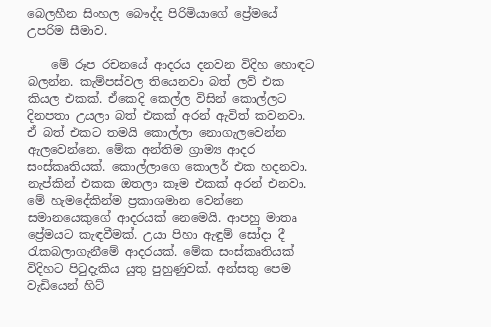බෙලහීන සිංහල බෞද්ද පිරිමියාගේ ප්‍රේමයේ උපරිම සීමාව.

    මේ රූප රචනයේ ආදරය දනවන විදිහ හොඳට බලන්න. කැම්පස්වල තියෙනවා බත් ලව් එක කියල එකක්. ඒකෙදි කෙල්ල විසින් කොල්ලට දිනපතා උයලා බත් එකක් අරන් ඇවිත් කවනවා. ඒ බත් එකට තමයි කොල්ලා නොගැලවෙන්න ඇලවෙන්නෙ. මේක අන්තිම ග්‍රාම්‍ය ආදර සංස්කෘතියක්. කොල්ලාගෙ කොලර් එක හදනවා. නැප්කින් එකක ඔතලා කෑම එකක් අරන් එනවා. මේ හැමදේකින්ම ප්‍රකාශමාන වෙන්නෙ සමානයෙකුගේ ආදරයක් නෙමෙයි. ආපහු මාතෘ ප්‍රේමයට කැඳවීමක්. උයා පිහා ඇඳුම් සෝදා දී රැකබලාගැනීමේ ආදරයක්. මේක සංස්කෘතියක් විදිහට පිටුදැකිය යුතු පුහුණුවක්. අන්සතු පෙම වැඩියෙන් හිට්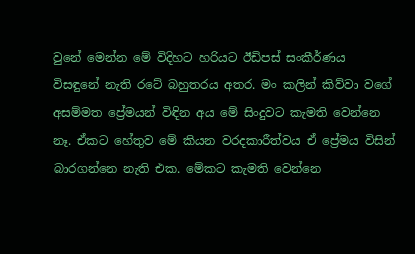වුනේ මෙන්න මේ විදිහට හරියට ඊඩිපස් සංකීර්ණය විසඳුනේ නැති රටේ බහුතරය අතර. මං කලින් කිව්වා වගේ අසම්මත ප්‍රේමයන් විඳින අය මේ සිංදුවට කැමති වෙන්නෙ නෑ. ඒකට හේතුව මේ කියන වරදකාරීත්වය ඒ ප්‍රේමය විසින් බාරගන්නෙ නැති එක. මේකට කැමති වෙන්නෙ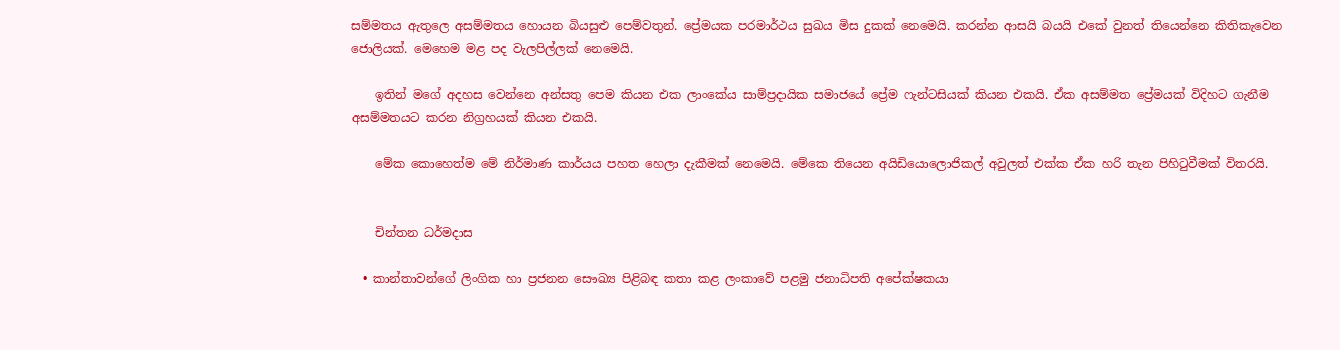සම්මතය ඇතුලෙ අසම්මතය හොයන බියසුළු පෙම්වතුන්. ප්‍රේමයක පරමාර්ථය සුඛය මිස දුකක් නෙමෙයි. කරන්න ආසයි බයයි එකේ වුනත් තියෙන්නෙ කිතිකැවෙන ජොලියක්. මෙහෙම මළ පද වැලපිල්ලක් නෙමෙයි.

    ඉතින් මගේ අදහස වෙන්නෙ අන්සතු පෙම කියන එක ලාංකේය සාම්ප්‍රදායික සමාජයේ ප්‍රේම ෆැන්ටසියක් කියන එකයි. ඒක අසම්මත ප්‍රේමයක් විදිහට ගැනීම අසම්මතයට කරන නිග්‍රහයක් කියන එකයි.

    මේක කොහෙත්ම මේ නිර්මාණ කාර්යය පහත හෙලා දැකීමක් නෙමෙයි. මේකෙ තියෙන අයිඩියොලොජිකල් අවුලත් එක්ක ඒක හරි තැන පිහිටුවීමක් විතරයි.


    චින්තන ධර්මදාස

  • කාන්තාවන්ගේ ලිංගික හා ප්‍රජනන සෞඛ්‍ය පිළිබඳ කතා කළ ලංකාවේ පළමු ජනාධිපති අපේක්ෂකයා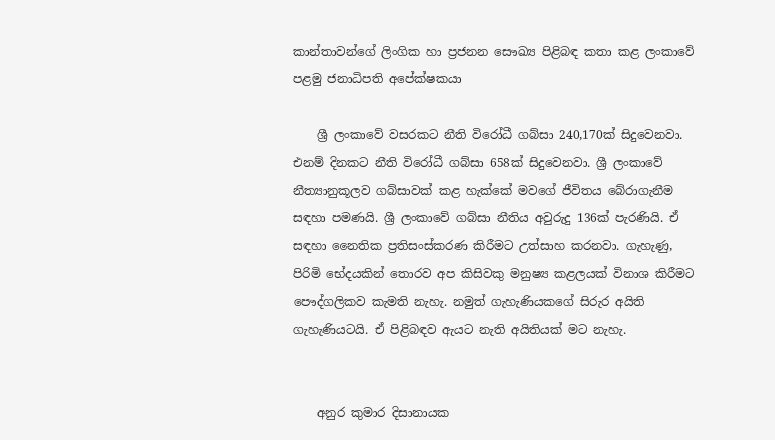කාන්තාවන්ගේ ලිංගික හා ප්‍රජනන සෞඛ්‍ය පිළිබඳ කතා කළ ලංකාවේ පළමු ජනාධිපති අපේක්ෂකයා

    ශ්‍රී ලංකාවේ වසරකට නීති විරෝධී ගබ්සා 240,170ක් සිදුවෙනවා. එනම් දිනකට නීති විරෝධී ගබ්සා 658ක් සිදුවෙනවා. ශ්‍රී ලංකාවේ නීත්‍යානුකූලව ගබ්සාවක් කළ හැක්කේ මවගේ ජීවිතය බේරාගැනීම සඳහා පමණයි. ශ්‍රී ලංකාවේ ගබ්සා නීතිය අවුරුදු 136ක් පැරණියි. ඒ සඳහා නෛතික ප්‍රතිසංස්කරණ කිරීමට උත්සාහ කරනවා. ගැහැණු, පිරිමි භේදයකින් තොරව අප කිසිවකු මනුෂ්‍ය කළලයක් විනාශ කිරීමට පෞද්ගලිකව කැමති නැහැ. නමුත් ගැහැණියකගේ සිරුර අයිති ගැහැණියටයි. ඒ පිළිබඳව ඇයට නැති අයිතියක් මට නැහැ.


    අනුර කුමාර දිසානායක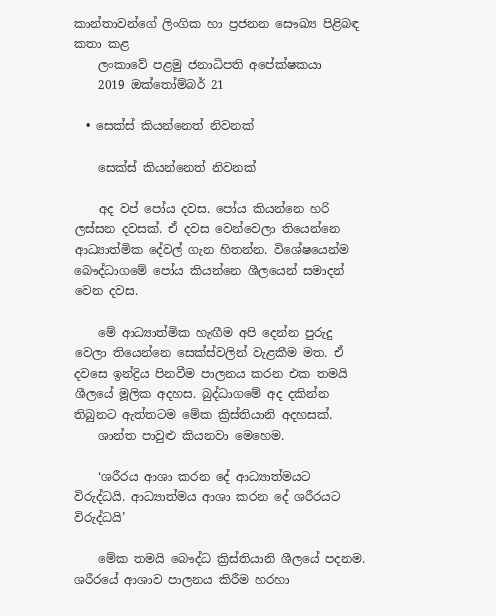කාන්තාවන්ගේ ලිංගික හා ප්‍රජනන සෞඛ්‍ය පිළිබඳ කතා කළ
    ලංකාවේ පළමු ජනාධිපති අපේක්ෂකයා
    2019 ඔක්තෝම්බර් 21

  • සෙක්ස් කියන්නෙත් නිවනක්

    සෙක්ස් කියන්නෙත් නිවනක්

    අද වප් පෝය දවස. පෝය කියන්නෙ හරි ලස්සන දවසක්. ඒ දවස වෙන්වෙලා තියෙන්නෙ ආධ්‍යාත්මික දේවල් ගැන හිතන්න. විශේෂයෙන්ම බෞද්ධාගමේ පෝය කියන්නෙ ශීලයෙන් සමාදන් වෙන දවස.

    මේ ආධ්‍යාත්මික හැඟීම අපි දෙන්න පුරුදු වෙලා තියෙන්නෙ සෙක්ස්වලින් වැළකීම මත. ඒ දවසෙ ඉන්ද්‍රිය පිනවීම පාලනය කරන එක තමයි ශීලයේ මූලික අදහස. බුද්ධාගමේ අද දකින්න තිබුනට ඇත්තටම මේක ක්‍රිස්තියානි අදහසක්.
    ශාන්ත පාවුළු කියනවා මෙහෙම.

    ‘ශරීරය ආශා කරන දේ ආධ්‍යාත්මයට විරුද්ධයි. ආධ්‍යාත්මය ආශා කරන දේ ශරීරයට විරුද්ධයි’

    මේක තමයි බෞද්ධ ක්‍රිස්තියානි ශීලයේ පදනම. ශරීරයේ ආශාව පාලනය කිරීම හරහා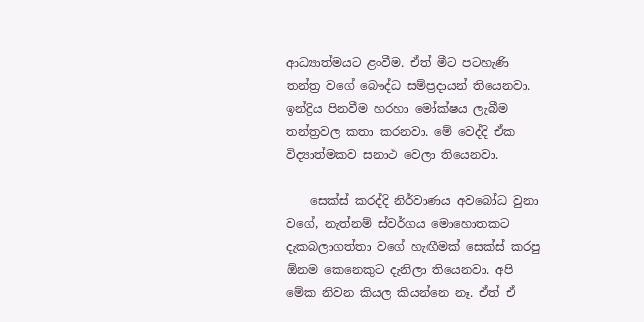ආධ්‍යාත්මයට ළංවීම. ඒත් මීට පටහැණි තන්ත්‍ර වගේ බෞද්ධ සම්ප්‍රදායන් තියෙනවා. ඉන්ද්‍රිය පිනවීම හරහා මෝක්ෂය ලැබීම තන්ත්‍රවල කතා කරනවා. මේ වෙද්දි ඒක විද්‍යාත්මකව සනාථ වෙලා තියෙනවා.

    සෙක්ස් කරද්දි නිර්වාණය අවබෝධ වුනා වගේ, නැත්නම් ස්වර්ගය මොහොතකට දැකබලාගත්තා වගේ හැඟීමක් සෙක්ස් කරපු ඕනම කෙනෙකුට දැනිලා තියෙනවා. අපි මේක නිවන කියල කියන්නෙ නෑ. ඒත් ඒ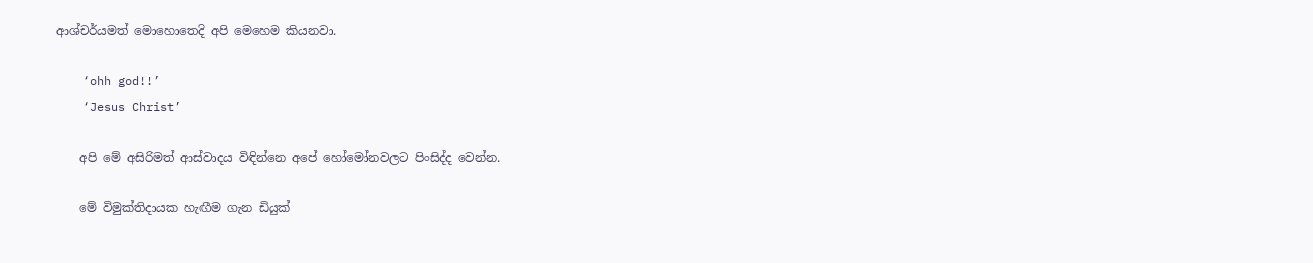ආශ්චර්යමත් මොහොතෙදි අපි මෙහෙම කියනවා.

    ‘ohh god!!’
    ‘Jesus Christ’

    අපි මේ අසිරිමත් ආස්වාදය විඳින්නෙ අපේ හෝමෝනවලට පිංසිද්ද වෙන්න.

    මේ විමුක්තිදායක හැඟීම ගැන ඩියුක්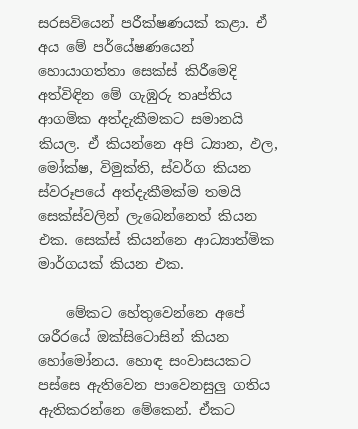සරසවියෙන් පරීක්ෂණයක් කළා. ඒ අය මේ පර්යේෂණයෙන් හොයාගත්තා සෙක්ස් කිරීමෙදි අත්විඳින මේ ගැඹුරු තෘප්තිය ආගමික අත්දැකීමකට සමානයි කියල. ඒ කියන්නෙ අපි ධ්‍යාන, ඵල, මෝක්ෂ, විමුක්ති, ස්වර්ග කියන ස්වරූපයේ අත්දැකීමක්ම තමයි සෙක්ස්වලින් ලැබෙන්නෙත් කියන එක. සෙක්ස් කියන්නෙ ආධ්‍යාත්මික මාර්ගයක් කියන එක.

    මේකට හේතුවෙන්නෙ අපේ ශරීර‍යේ ඔක්සි‍ටොසින් කියන හෝමෝනය. හොඳ සංවාසයකට පස්සෙ ඇතිවෙන පාවෙනසුලු ගතිය ඇතිකරන්නෙ මේකෙන්. ඒකට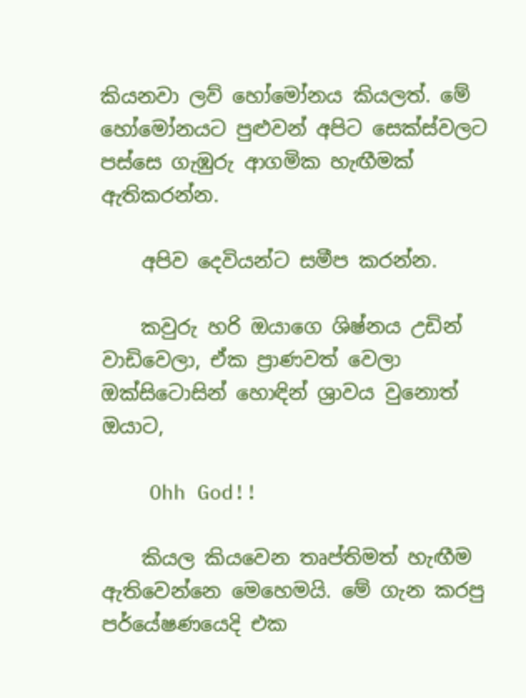කියනවා ලව් හෝමෝනය කියලත්. මේ හෝමෝනයට පුළුවන් අපිට සෙක්ස්වලට පස්සෙ ගැඹුරු ආගමික හැඟීමක් ඇතිකරන්න.

    අපිව දෙවියන්ට සමීප කරන්න.

    කවුරු හරි ඔයාගෙ ශිෂ්නය උඩින් වාඩිවෙලා, ඒක ප්‍රාණවත් වෙලා ඔක්සිටොසින් හොඳින් ශ්‍රාවය වුනොත් ඔයාට,

    Ohh God!!

    කියල කියවෙන තෘප්තිමත් හැඟීම ඇතිවෙන්නෙ මෙහෙමයි. මේ ගැන කරපු පර්යේෂණයෙදි එක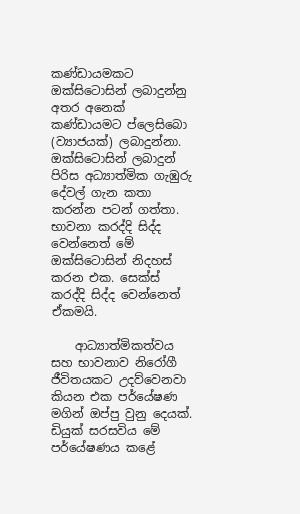කණ්ඩායමකට ඔක්සිටොසින් ලබාදුන්නු අතර අනෙක් කණ්ඩායමට ප්ලෙසිබො (ව්‍යාජයක්) ලබාදුන්නා. ඔක්සිටොසින් ලබාදුන් පිරිස අධ්‍යාත්මික ගැඹුරු දේවල් ගැන කතා කරන්න පටන් ගත්තා. භාවනා කරද්දි සිද්ද වෙන්නෙත් මේ ඔක්සිටොසින් නිදහස් කරන එක. සෙක්ස් කරද්දි සිද්ද වෙන්නෙත් ඒකමයි.

    ආධ්‍යාත්මිකත්වය සහ භාවනාව නිරෝගී ජීවිතයකට උදව්වෙනවා කියන එක පර්යේෂණ මගින් ඔප්පු වුනු දෙයක්. ඩියුක් සරසවිය මේ පර්යේෂණය කළේ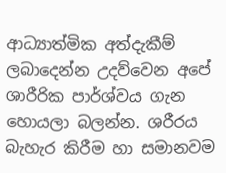ආධ්‍යාත්මික අත්දැකීම් ලබාදෙන්න උදව්වෙන අපේ ශාරීරික පාර්ශ්වය ගැන හොයලා බලන්න. ශරීරය බැහැර කිරීම හා සමානවම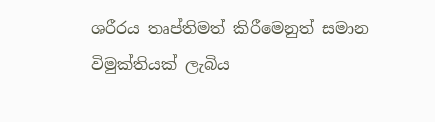ශරීරය තෘප්තිමත් කිරීමෙනුත් සමාන විමුක්තියක් ලැබිය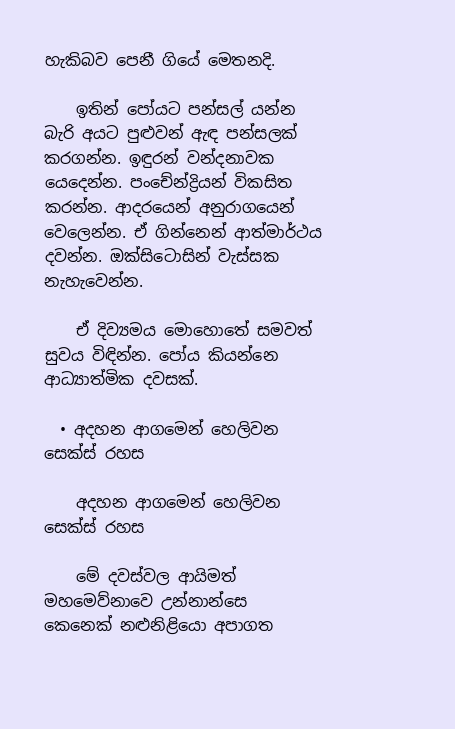හැකිබව පෙනී ගියේ මෙතනදි.

    ඉතින් පෝයට පන්සල් යන්න බැරි අයට පුළුවන් ඇඳ පන්සලක් කරගන්න. ඉඳුරන් වන්දනාවක යෙදෙන්න. පංචේන්ද්‍රියන් විකසිත කරන්න. ආදරයෙන් අනුරාගයෙන් වෙලෙන්න. ඒ ගින්නෙන් ආත්මාර්ථය දවන්න. ඔක්සිටොසින් වැස්සක නැහැවෙන්න.

    ඒ දිව්‍යමය මොහොතේ සමවත් සුවය විඳින්න. පෝය කියන්නෙ ආධ්‍යාත්මික දවසක්.

  • අදහන ආගමෙන් හෙලිවන සෙක්ස් රහස

    අදහන ආගමෙන් හෙලිවන සෙක්ස් රහස

    මේ දවස්වල ආයිමත් මහමෙව්නාවෙ උන්නාන්සෙ කෙනෙක් නළුනිළියො අපාගත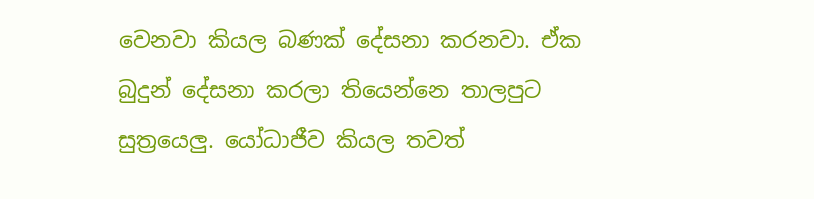වෙනවා කියල බණක් දේසනා කරනවා. ඒක බුදුන් දේසනා කරලා තියෙන්නෙ තාලපුට සුත්‍රයෙලු. යෝධාජීව කියල තවත්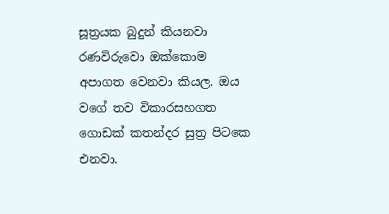සූත්‍රයක බුදුන් කියනවා රණවිරුවො ඔක්කොම අපාගත වෙනවා කියල. ඔය වගේ තව විකාරසහගත ගොඩක් කතන්දර සුත්‍ර පිටකෙ එනවා.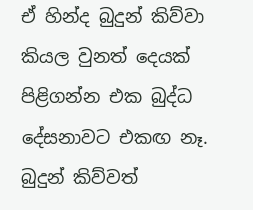ඒ හින්ද බුදුන් කිව්වා කියල වුනත් දෙයක් පිළිගන්න එක බුද්ධ දේසනාවට එකඟ නෑ. බුදුන් කිව්වත්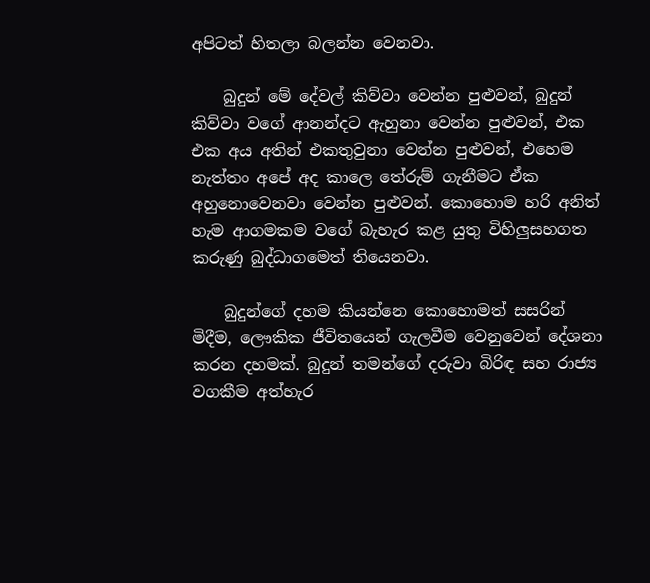අපිටත් හිතලා බලන්න වෙනවා.

    බුදුන් මේ දේවල් කිව්වා වෙන්න පුළුවන්, බුදුන් කිව්වා වගේ ආනන්දට ඇහුනා වෙන්න පුළුවන්, එක එක අය අතින් එකතුවුනා වෙන්න පුළුවන්, එහෙම නැත්තං අපේ අද කාලෙ තේරුම් ගැනීමට ඒක අහුනොවෙනවා වෙන්න පුළුවන්. කොහොම හරි අනිත් හැම ආගමකම වගේ බැහැර කළ යුතු විහිලුසහගත කරුණු බුද්ධාගමෙත් තියෙනවා.

    බුදුන්ගේ දහම කියන්නෙ කොහොමත් සසරින් මිදීම, ලෞකික ජීවිතයෙන් ගැලවීම වෙනුවෙන් දේශනා කරන දහමක්. බුදුන් තමන්ගේ දරුවා බිරිඳ සහ රාජ්‍ය වගකීම අත්හැර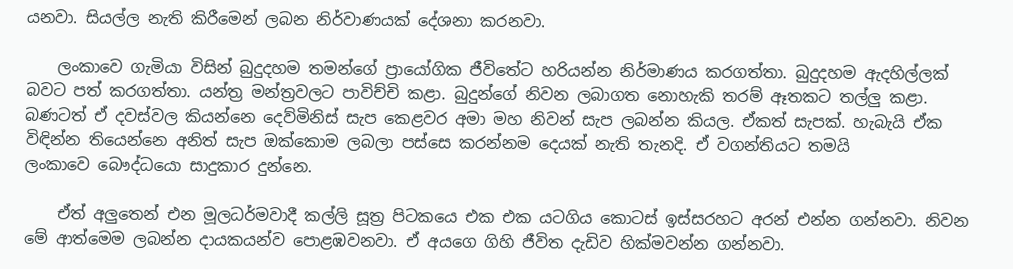යනවා. සියල්ල නැති කිරීමෙන් ලබන නිර්වාණයක් දේශනා කරනවා.

    ලංකාවෙ ගැමියා විසින් බුදුදහම තමන්ගේ ප්‍රායෝගික ජීවිතේට හරියන්න නිර්මාණය කරගත්තා. බුදුදහම ඇදහිල්ලක් බවට පත් කරගත්තා. යන්ත්‍ර මන්ත්‍රවලට පාවිච්චි කළා. බුදුන්ගේ නිවන ලබාගත නොහැකි තරම් ඈතකට තල්ලු කළා. බණටත් ඒ දවස්වල කියන්නෙ දෙව්මිනිස් සැප කෙළවර අමා මහ නිවන් සැප ලබන්න කියල. ඒකත් සැපක්. හැබැයි ඒක විඳින්න තියෙන්නෙ අනිත් සැප ඔක්කොම ලබලා පස්සෙ කරන්නම දෙයක් නැති තැනදි. ඒ වගන්තියට තමයි ලංකාවෙ ‍බෞද්ධයො සාදුකාර දුන්නෙ.

    ඒත් අලුතෙන් එන මූලධර්මවාදී කල්ලි සූත්‍ර පිටකයෙ එක එක යටගිය කොටස් ඉස්සරහට අරන් එන්න ගන්නවා. නිවන මේ ආත්මෙම ලබන්න දායකයන්ව පොළඹවනවා. ඒ අයගෙ ගිහි ජීවිත දැඩිව හික්මවන්න ගන්නවා.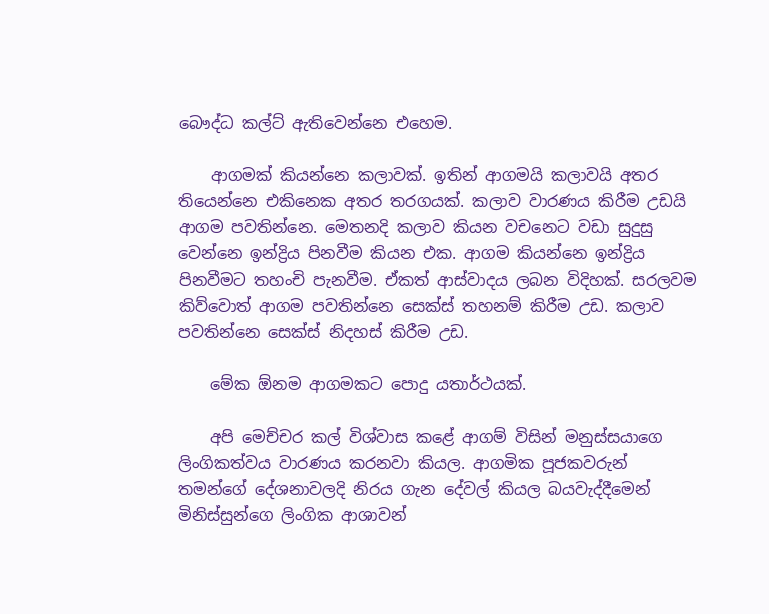බෞද්ධ කල්ට් ඇතිවෙන්නෙ එහෙම.

    ආගමක් කියන්නෙ කලාවක්. ඉතින් ආගමයි කලාවයි අතර තියෙන්නෙ එකිනෙක අතර තරගයක්. කලාව වාරණය කිරීම උඩයි ආගම පවතින්නෙ. මෙතනදි කලාව කියන වචනෙට වඩා සුදුසු වෙන්නෙ ඉන්ද්‍රිය පිනවීම කියන එක. ආගම කියන්නෙ ඉන්ද්‍රිය පිනවීමට තහංචි පැනවීම. ඒකත් ආස්වාදය ලබන විදිහක්. සරලවම කිව්වොත් ආගම පවතින්නෙ සෙක්ස් තහනම් කිරීම උඩ. කලාව පවතින්නෙ සෙක්ස් නිදහස් කිරීම උඩ.

    මේක ඕනම ආගමකට පොදු යතාර්ථයක්.

    අපි ‍මෙච්චර කල් විශ්වාස කළේ ආගම් විසින් මනුස්සයාගෙ ලිංගිකත්වය වාරණය කරනවා කියල. ආගමික පූජකවරුන් තමන්ගේ දේශනාවලදි නිරය ගැන දේවල් කියල බයවැද්දීමෙන් මිනිස්සුන්ගෙ ලිංගික ආශාවන්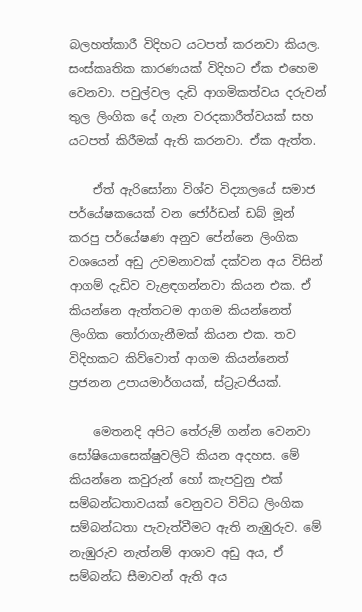බලහත්කාරී විදිහට යටපත් කරනවා කියල. සංස්කෘතික කාරණයක් විදිහට ඒක එහෙම වෙනවා. පවුල්වල දැඩි ආගමිකත්වය දරුවන් තුල ලිංගික දේ ගැන වරදකාරීත්වයක් සහ යටපත් කිරීමක් ඇති කරනවා. ඒක ඇත්ත.

    ඒත් ඇරිසෝනා විශ්ව විද්‍යාලයේ සමාජ පර්යේෂකයෙක් වන ජෝර්ඩන් ඩබ් මූන් කරපු පර්යේෂණ අනුව පේන්නෙ ලිංගික වශයෙන් අඩු උවමනාවක් දක්වන අය විසින් ආගම් දැඩිව වැළඳගන්නවා කියන එක. ඒ කියන්නෙ ඇත්තටම ආගම කියන්නෙත් ලිංගික තෝරාගැනීමක් කියන එක. තව විදිහකට කිව්වොත් ආගම කියන්නෙත් ප්‍රජනන උපායමාර්ගයක්, ස්ට්‍රැටජියක්.

    මෙතනදි අපිට තේරුම් ගන්න වෙනවා සෝෂියොසෙක්ෂුවලිටි කියන අදහස. මේ කියන්නෙ කවුරුන් හෝ කැපවුනු එක් සම්බන්ධතාවයක් වෙනුවට විවිධ ලිංගික සම්බන්ධතා පැවැත්වීමට ඇති නැඹුරුව. මේ නැඹුරුව නැත්නම් ආශාව අඩු අය, ඒ සම්බන්ධ සීමාවන් ඇති අය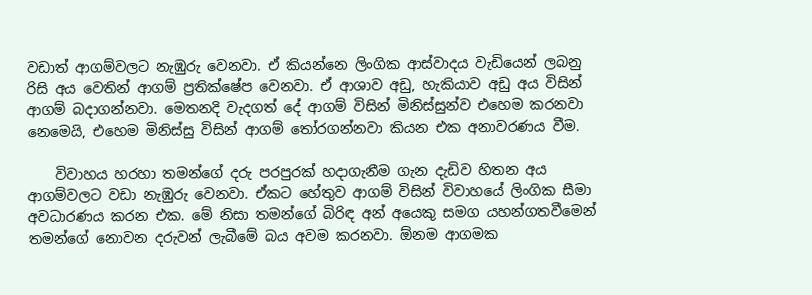වඩාත් ආගම්වලට නැඹුරු වෙනවා. ඒ කියන්නෙ ලිංගික ආස්වාදය වැඩියෙන් ලබනු රිසි අය වෙතින් ආගම් ප්‍රති‍ක්ෂේප වෙනවා. ඒ ආශාව අඩු, හැකියාව අඩු අය විසින් ආගම් බදාගන්නවා. මෙතනදි වැදගත් දේ ආගම් විසින් මිනිස්සුන්ව එහෙම කරනවා නෙමෙයි, එහෙම මිනිස්සු විසින් ආගම් තෝරගන්නවා කියන එක අනාවරණය වීම.

    විවාහය හරහා තමන්ගේ දරු පරපුරක් හදාගැනීම ගැන දැඩිව හිතන අය ආගම්වලට වඩා නැඹුරු වෙනවා. ඒකට හේතුව ආගම් විසින් විවාහයේ ලිංගික සීමා අවධාරණය කරන එක. මේ නිසා තමන්ගේ බිරිඳ අන් අයෙකු සමග යහන්ගතවීමෙන් තමන්ගේ නොවන දරුවන් ලැබීමේ බය අවම කරනවා. ඕනම ආගමක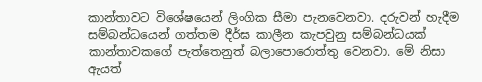කාන්තාවට විශේෂයෙන් ලිංගික සීමා පැනවෙනවා. දරුවන් හැදීම සම්බන්ධයෙන් ගත්තම දීර්ඝ කාලීන කැපවුනු සම්බන්ධයක් කාන්තාවකගේ පැත්තෙනුත් බලාපොරොත්තු වෙනවා. මේ නිසා ඇයත්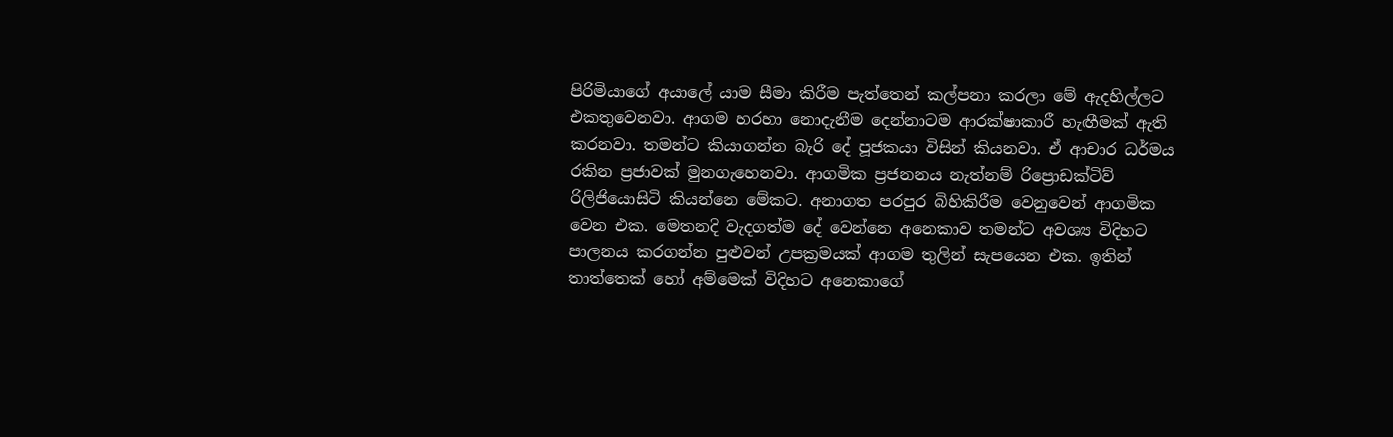පිරිමියාගේ අයාලේ යාම සීමා කිරීම පැත්තෙන් කල්පනා කරලා මේ ඇදහිල්ලට එකතුවෙනවා. ආගම හරහා නොදැනීම දෙන්නාටම ආරක්ෂාකාරී හැඟීමක් ඇති කරනවා. තමන්ට කියාගන්න බැරි දේ පූජකයා විසින් කියනවා. ඒ ආචාර ධර්මය රකින ප්‍රජාවක් මුනගැහෙනවා. ආගමික ප්‍රජනනය නැත්නම් රිප්‍රොඩක්ටිව් රිලි‍ජියොසිටි කියන්නෙ මේකට. අනාගත පරපුර බිහිකිරීම වෙනුවෙන් ආගමික වෙන එක. මෙතනදි වැදගත්ම දේ වෙන්නෙ අනෙකාව තමන්ට අවශ්‍ය විදිහට පාලනය කරගන්න පුළුවන් උපක්‍රමයක් ආගම තුලින් සැපයෙන එක. ඉතින් තාත්තෙක් හෝ අම්මෙක් විදිහට අනෙකාගේ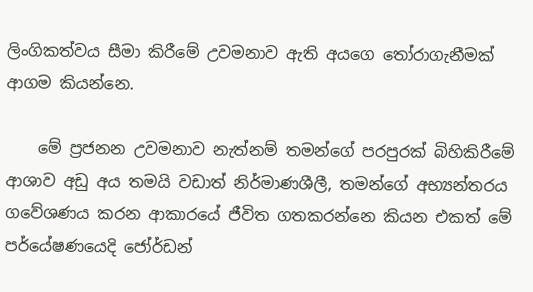ලිංගිකත්වය සීමා කිරීමේ උවමනාව ඇති අයගෙ තෝරාගැනීමක් ආගම කියන්නෙ.

    මේ ප්‍රජනන උවමනාව නැත්නම් තමන්ගේ පරපුරක් බිහිකිරීමේ ආශාව අඩු අය තමයි වඩාත් නිර්මාණශීලී, තමන්ගේ අභ්‍යන්තරය ගවේශණය කරන ආකාරයේ ජීවිත ගතකරන්නෙ කියන එකත් මේ පර්යේෂණයෙදි ජෝර්ඩන්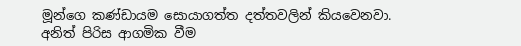මූන්ගෙ කණ්ඩායම සොයාගත්ත දත්තවලින් කියවෙනවා. අනිත් පිරිස ආගමික වීම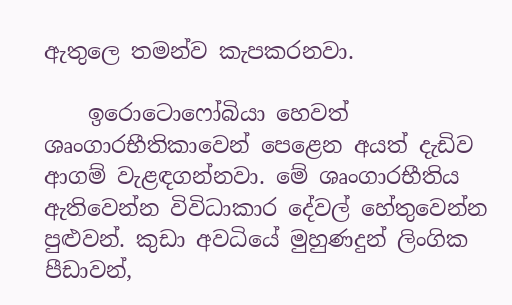ඇතුලෙ තමන්ව කැපකරනවා.

    ඉරොටොෆෝබියා හෙවත් ශෘංගාරභීතිකාවෙන් පෙළෙන අයත් දැඩිව ආගම් වැළඳගන්නවා. මේ ශෘංගාරභීතිය ඇතිවෙන්න විවිධාකාර දේවල් හේතුවෙන්න පුළුවන්. කුඩා අවධියේ මුහුණදුන් ලිංගික පීඩාවන්,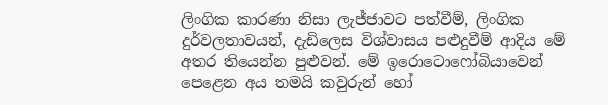ලිංගික කාරණා නිසා ලැජ්ජාවට පත්වීම්, ලිංගික දුර්වලතාවයන්, දැඩිලෙස විශ්වාසය පළුදුවීම් ආදිය මේ අතර තියෙන්න පුළුවන්. මේ ඉරොටොෆෝබියාවෙන් පෙළෙන අය තමයි කවුරුන් හෝ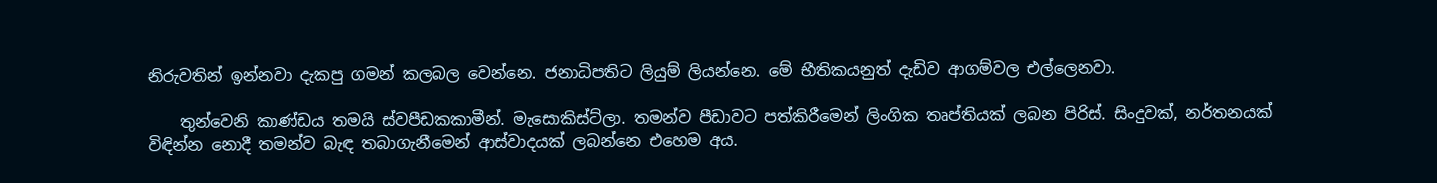නිරුවතින් ඉන්නවා දැකපු ගමන් කලබල වෙන්නෙ. ජනාධිපතිට ලියුම් ලියන්නෙ. මේ භීතිකයනුත් දැඩිව ආගම්වල එල්ලෙනවා.

    තුන්වෙනි කාණ්ඩය තමයි ස්වපීඩකකාමීන්. මැසොකිස්ට්ලා. තමන්ව පීඩාවට පත්කිරීමෙන් ලිංගික තෘප්තියක් ලබන පිරිස්. සිංදුවක්, නර්තනයක් විඳින්න නොදී තමන්ව බැඳ තබාගැනීමෙන් ආස්වාදයක් ලබන්නෙ එහෙම අය.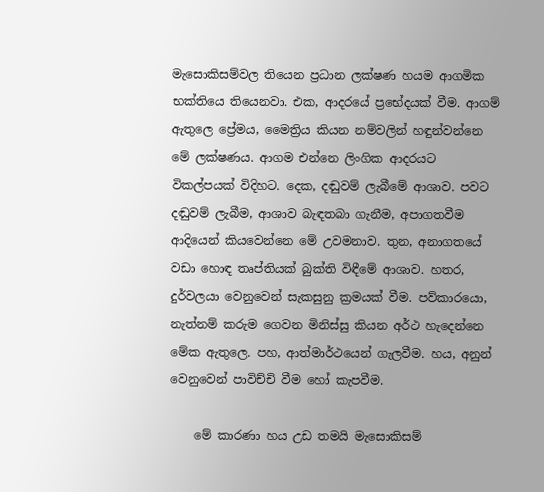මැසොකිසම්වල තියෙන ප්‍රධාන ලක්ෂණ හයම ආගමික භක්තියෙ තියෙනවා. එක, ආදරයේ ප්‍රභේදයක් වීම. ආගම් ඇතුලෙ ප්‍රේමය, මෛත්‍රිය කියන නම්වලින් හඳුන්වන්නෙ මේ ලක්ෂණය. ආගම එන්නෙ ලිංගික ආදරයට විකල්පයක් විදිහට. දෙක, දඬුවම් ලැබීමේ ආශාව. පවට දඬුවම් ලැබීම, ආශාව බැඳතබා ගැනීම, අපාගතවීම ආදියෙන් කියවෙන්නෙ මේ උවමනාව. තුන, අනාගතයේ වඩා හොඳ තෘප්තියක් බුක්ති විඳීමේ ආශාව. හතර, දුර්වලයා වෙනුවෙන් සැකසුනු ක්‍රමයක් වීම. පව්කාරයො, නැත්නම් කරුම ගෙවන මිනිස්සු කියන අර්ථ හැදෙන්නෙ මේක ඇතුලෙ. පහ, ආත්මාර්ථයෙන් ගැලවීම. හය, අනුන් වෙනුවෙන් පාවිච්චි වීම හෝ කැපවීම.

    මේ කාරණා හය උඩ තමයි මැසොකිසම්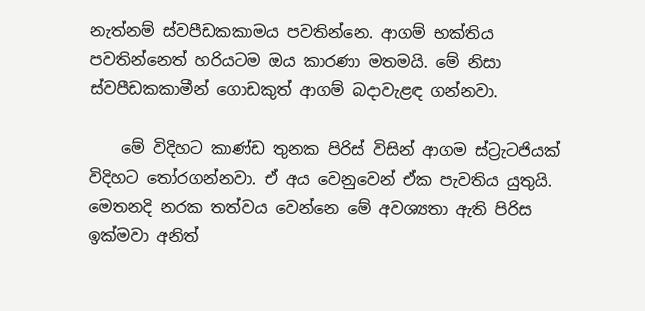නැත්නම් ස්වපීඩකකාමය පවතින්නෙ. ආගම් භක්තිය පවතින්නෙත් හරියටම ඔය කාරණා මතමයි. මේ නිසා ස්වපීඩකකාමීන් ගොඩකුත් ආගම් බදාවැළඳ ගන්නවා.

    මේ විදිහට කාණ්ඩ තුනක පිරිස් විසින් ආගම ස්ට්‍රැටජියක් විදිහට තෝරගන්නවා. ඒ අය වෙනුවෙන් ඒක පැවතිය යුතුයි. මෙතනදි නරක තත්වය වෙන්නෙ මේ අවශ්‍යතා ඇති පිරිස ඉක්මවා අනිත්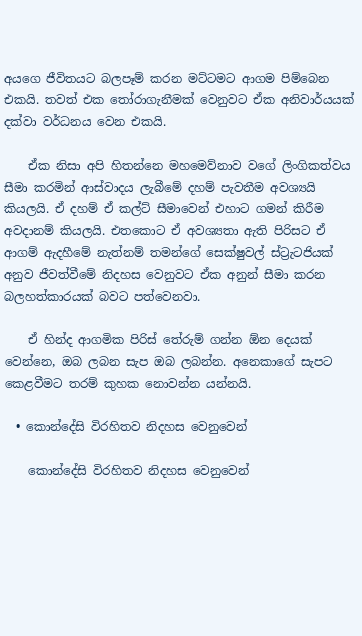අයගෙ ජීවිතයට බලපෑම් කරන මට්ටමට ආගම පිම්බෙන එකයි. තවත් එක තෝරාගැනීමක් වෙනුවට ඒක අනිවාර්යයක් දක්වා වර්ධනය වෙන එකයි.

    ඒක නිසා අපි හිතන්නෙ මහමෙව්නාව වගේ ලිංගිකත්වය සීමා කරමින් ආස්වාදය ලැබීමේ දහම් පැවතීම අවශ්‍යයි කියලයි. ඒ දහම් ඒ කල්ට් සීමාවෙන් එහාට ගමන් කිරීම අවදානම් කියලයි. එතකොට ඒ අවශ්‍යතා ඇති පිරිසට ඒ ආගම් ඇදහීමේ නැත්නම් තමන්ගේ සෙක්ෂුවල් ස්ට්‍රැටජියක් අනුව ජීවත්වීමේ නිදහස වෙනුවට ඒක අනුන් සීමා කරන බලහත්කාරයක් බවට පත්වෙනවා.

    ඒ හින්ද ආගමික පිරිස් තේරුම් ගන්න ඕන දෙයක් වෙන්නෙ, ඔබ ලබන සැප ඔබ ලබන්න. අනෙකාගේ සැපට කෙළවීමට තරම් කුහක නොවන්න යන්නයි.

  • කොන්දේසි විරහිතව නිදහස වෙනුවෙන්

    කොන්දේසි විරහිතව නිදහස වෙනුවෙන්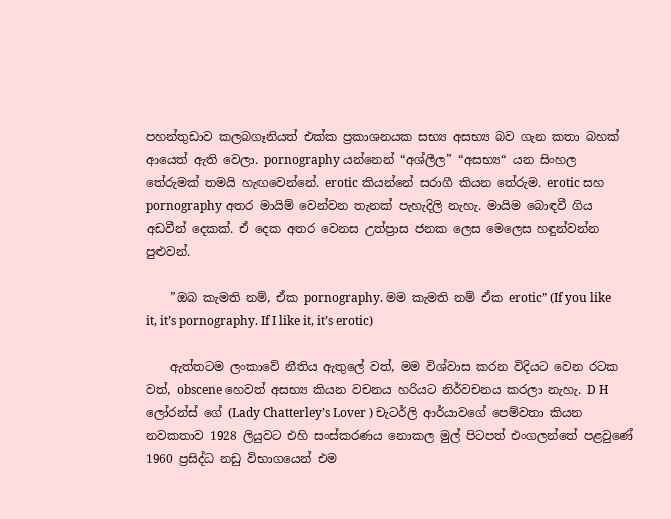පහන්තුඩාව කලබගෑනියත් එක්ක ප්‍රකාශනයක සභ්‍ය අසභ්‍ය බව ගැන කතා බහක් ආයෙත් ඇති වෙලා. pornography යන්නෙන් “අශ්ලීල” “අසභ්‍ය“ යන සිංහල තේරුමක් තමයි හැඟවෙන්නේ. erotic කියන්නේ සරාගී කියන තේරුම. erotic සහ pornography අතර මායිම් වෙන්වන තැනක් පැහැදිලි නැහැ. මායිම බොඳවී ගිය අඩවීන් දෙකක්. ඒ දෙක අතර වෙනස උත්ප්‍රාස ජනක ලෙස මෙලෙස හඳුන්වන්න පුළුවන්.

    ”ඔබ කැමති නම්, ඒක pornography. මම කැමති නම් ඒක erotic” (If you like it, it’s pornography. If I like it, it’s erotic)

    ඇත්තටම ලංකාවේ නීතිය ඇතුලේ වත්, මම විශ්වාස කරන විදියට වෙන රටක වත්, obscene හෙවත් අසභ්‍ය කියන වචනය හරියට නිර්වචනය කරලා නැහැ. D H ලෝරන්ස් ගේ (Lady Chatterley’s Lover ) චැටර්ලි ආර්යාවගේ පෙම්වතා කියන නවකතාව 1928 ලියුවට එහි සංස්කරණය නොකල මුල් පිටපත් එංගලන්තේ පළවුණේ 1960 ප්‍රසිද්ධ නඩු විභාගයෙන් එම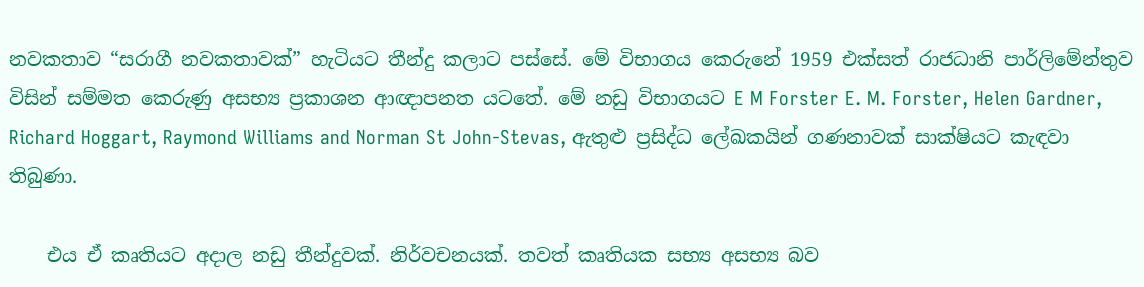නවකතාව “සරාගී නවකතාවක්” හැටියට තීන්දු කලාට පස්සේ. මේ විභාගය කෙරුනේ 1959 එක්සත් රාජධානි පාර්ලිමේන්තුව විසින් සම්මත කෙරුණු අසභ්‍ය ප්‍රකාශන ආඥාපනත යටතේ. මේ නඩු විභාගයට E M Forster E. M. Forster, Helen Gardner, Richard Hoggart, Raymond Williams and Norman St John-Stevas, ඇතුළු ප්‍රසිද්ධ ලේඛකයින් ගණනාවක් සාක්ෂියට කැඳවා තිබුණා.

    එය ඒ කෘතියට අදාල නඩු තීන්දුවක්. නිර්වචනයක්. තවත් කෘතියක සභ්‍ය අසභ්‍ය බව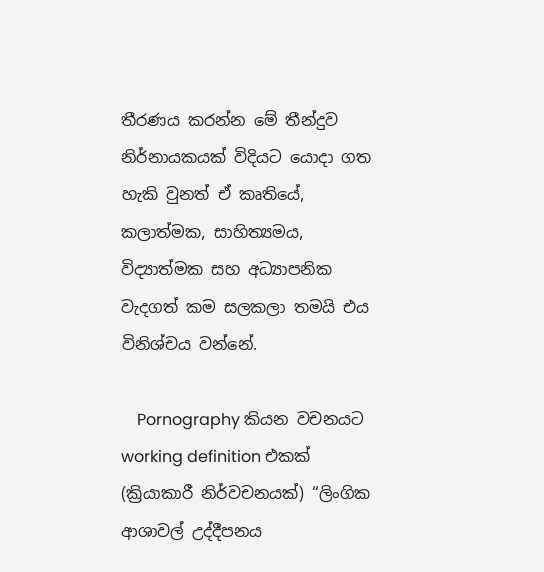තීරණය කරන්න මේ තීන්දුව නිර්නායකයක් විදියට යොදා ගත හැකි වුනත් ඒ කෘතියේ, කලාත්මක, සාහිත්‍යමය, විද්‍යාත්මක සහ අධ්‍යාපනික වැදගත් කම සලකලා තමයි එය විනිශ්චය වන්නේ.

    Pornography කියන වචනයට working definition එකක් (ක්‍රියාකාරී නිර්වචනයක්) “ලිංගික ආශාවල් උද්දීපනය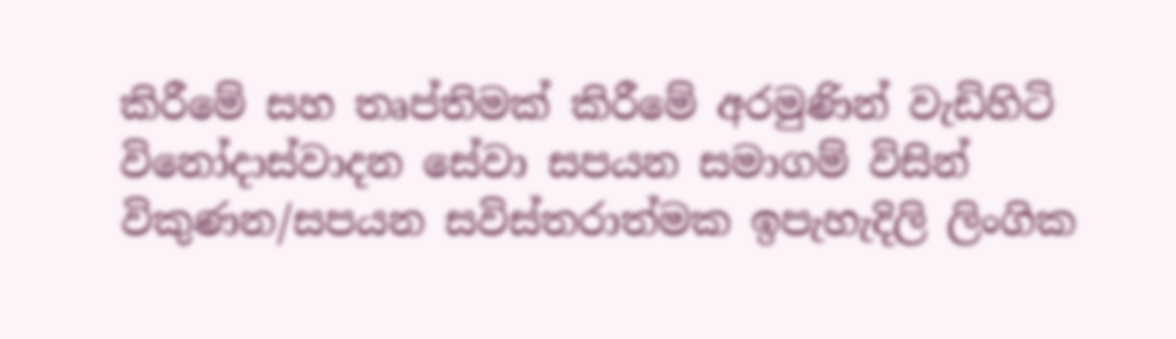කිරීමේ සහ තෘප්තිමක් කිරීමේ අරමුණින් වැඩිහිටි විනෝදාස්වාදන සේවා සපයන සමාගම් විසින් විකුණන/සපයන සවිස්තරාත්මක ඉපැහැදිලි ලිංගික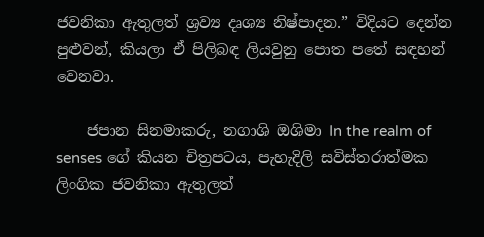ජවනිකා ඇතුලත් ශ්‍රව්‍ය දෘශ්‍ය නිෂ්පාදන.” විදියට දෙන්න පුළුවන්, කියලා ඒ පිලිබඳ ලියවුනු පොත පතේ සඳහන් වෙනවා.

    ජපාන සිනමාකරු, නගාශි ඔශිමා In the realm of senses ගේ කියන චිත්‍රපටය, පැහැදිලි සවිස්තරාත්මක ලිංගික ජවනිකා ඇතුලත්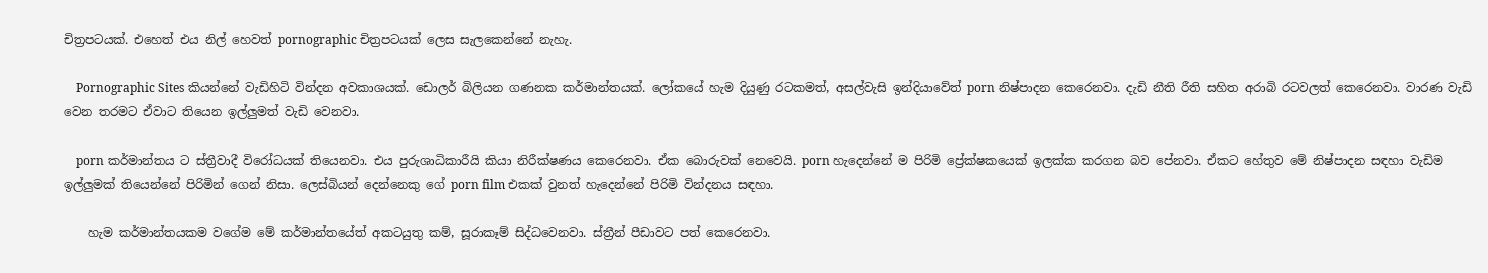චිත්‍රපටයක්. එහෙත් එය නිල් හෙවත් pornographic චිත්‍රපටයක් ලෙස සැලකෙන්නේ නැහැ.

    Pornographic Sites කියන්නේ වැඩිහිටි වින්දන අවකාශයක්. ඩොලර් බිලියන ගණනක කර්මාන්තයක්. ලෝකයේ හැම දියුණු රටකමත්, අසල්වැසි ඉන්දියාවේත් porn නිෂ්පාදන කෙරෙනවා. දැඩි නීති රීති සහිත අරාබි රටවලත් කෙරෙනවා. වාරණ වැඩි වෙන තරමට ඒවාට තියෙන ඉල්ලුමත් වැඩි වෙනවා.

    porn කර්මාන්තය ට ස්ත්‍රීවාදී විරෝධයක් තියෙනවා. එය පුරුශාධිකාරීයි කියා නිරීක්ෂණය කෙරෙනවා. ඒක බොරුවක් නෙවෙයි. porn හැදෙන්නේ ම පිරිමි ප්‍රේක්ෂකයෙක් ඉලක්ක කරගන බව පේනවා. ඒකට හේතුව මේ නිෂ්පාදන සඳහා වැඩිම ඉල්ලුමක් තියෙන්නේ පිරිමින් ගෙන් නිසා. ලෙස්බියන් දෙන්නෙකු ගේ porn film එකක් වුනත් හැදෙන්නේ පිරිමි වින්දනය සඳහා.

    හැම කර්මාන්තයකම වගේම මේ කර්මාන්තයේත් අකටයුතු කම්, සූරාකෑම් සිද්ධවෙනවා. ස්ත්‍රීන් පීඩාවට පත් කෙරෙනවා.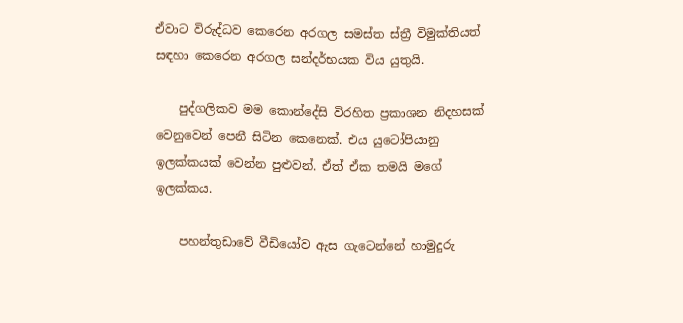ඒවාට විරුද්ධව කෙරෙන අරගල සමස්ත ස්ත්‍රී විමුක්තියත් සඳහා කෙරෙන අරගල සන්දර්භයක විය යුතුයි.

    පුද්ගලිකව මම කොන්දේසි විරහිත ප්‍රකාශන නිදහසක් වෙනුවෙන් පෙනී සිටින කෙනෙක්. එය යුටෝපියානු ඉලක්කයක් වෙන්න පුළුවන්. ඒත් ඒක තමයි මගේ ඉලක්කය.

    පහන්තුඩාවේ වීඩියෝව ඇස ගැටෙන්නේ හාමුදුරු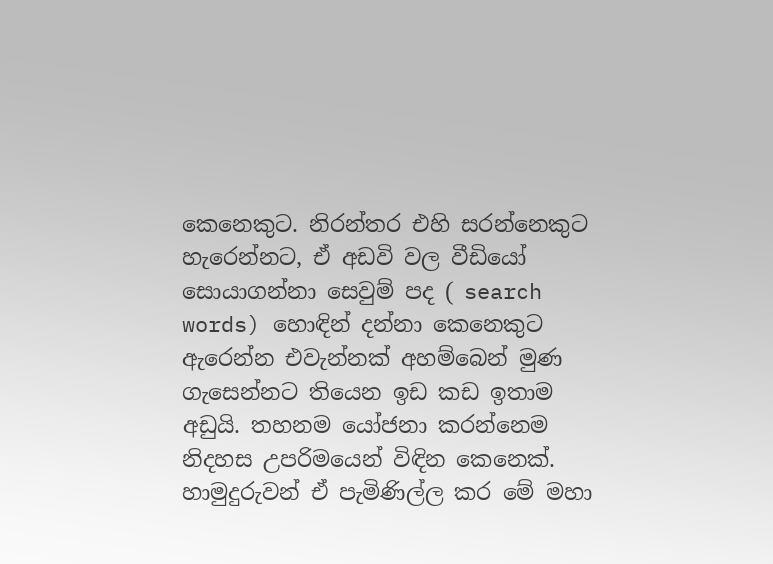කෙනෙකුට. නිරන්තර එහි සරන්නෙකුට හැරෙන්නට, ඒ අඩවි වල වීඩියෝ සොයාගන්නා සෙවුම් පද ( search words) හොඳින් දන්නා කෙනෙකුට ඇරෙන්න එවැන්නක් අහම්බෙන් මුණ ගැසෙන්නට තියෙන ඉඩ කඩ ඉතාම අඩුයි. තහනම යෝජනා කරන්නෙම නිදහස උපරිමයෙන් විඳින කෙනෙක්. හාමුදුරුවන් ඒ පැමිණිල්ල කර මේ මහා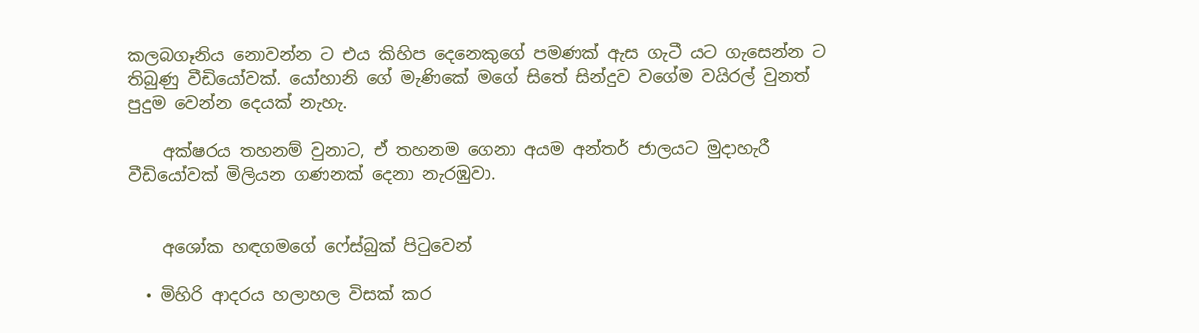කලබගෑනිය නොවන්න ට එය කිහිප දෙනෙකුගේ පමණක් ඇස ගැටී යට ගැසෙන්න ට තිබුණු වීඩියෝවක්. යෝහානි ගේ මැණිකේ මගේ සිතේ සින්දුව වගේම වයිරල් වුනත් පුදුම වෙන්න දෙයක් නැහැ.

    අක්ෂරය තහනම් වුනාට, ඒ තහනම ගෙනා අයම අන්තර් ජාලයට මුදාහැරී වීඩියෝවක් මිලියන ගණනක් දෙනා නැරඹුවා.


    අශෝක හඳගමගේ ෆේස්බුක් පිටුවෙන්

  • මිහිරි ආදරය හලාහල විසක් කර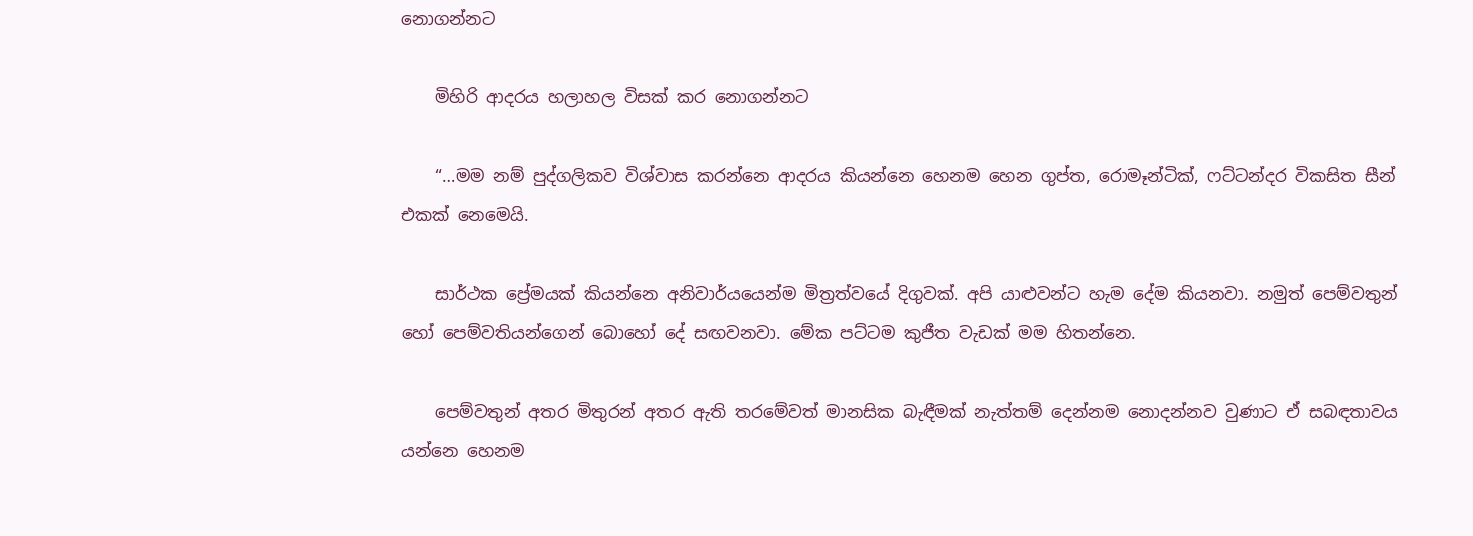නොගන්නට

    මිහිරි ආදරය හලාහල විසක් කර නොගන්නට

    “…මම නම් පුද්ගලිකව විශ්වාස කරන්නෙ ආදරය කියන්නෙ හෙනම හෙන ගුප්ත, රොමෑන්ටික්, ෆට්ටන්දර විකසිත සීන් එකක් නෙමෙයි.

    සාර්ථක ප්‍රේමයක් කියන්නෙ අනිවාර්යයෙන්ම මිත්‍රත්වයේ දිගුවක්. අපි යාළුවන්ට හැම දේම කියනවා. නමුත් පෙම්වතුන් හෝ පෙම්වතියන්ගෙන් බොහෝ දේ සඟවනවා. මේක පට්ටම කුජීත වැඩක් මම හිතන්නෙ.

    පෙම්වතුන් අතර මිතුරන් අතර ඇති තරමේවත් මානසික බැඳීමක් නැත්තම් දෙන්නම නොදන්නව වුණාට ඒ සබඳතාවය යන්නෙ හෙනම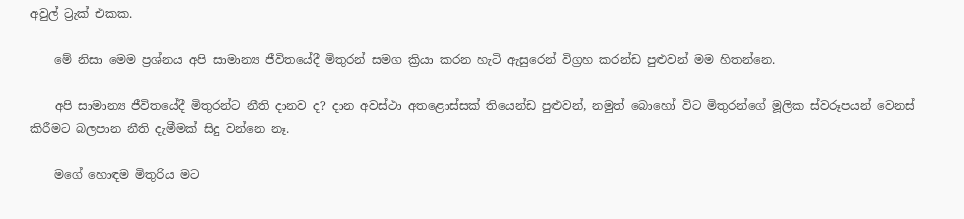අවුල් ට්‍රැක් එකක.

    මේ නිසා මෙම ප්‍රශ්නය අපි සාමාන්‍ය ජීවිතයේදී මිතුරන් සමග ක්‍රියා කරන හැටි ඇසුරෙන් විග්‍රහ කරන්ඩ පුළුවන් මම හිතන්නෙ.

    අපි සාමාන්‍ය ජීවිතයේදී මිතුරන්ට නීති දානව ද? දාන අවස්ථා අතළොස්සක් තියෙන්ඩ පුළුවන්, නමුත් බොහෝ විට මිතුරන්ගේ මූලික ස්වරූපයන් වෙනස් කිරීමට බලපාන නීති දැමීමක් සිදු වන්නෙ නෑ.

    මගේ හොඳම මිතුරිය මට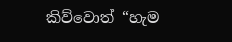කිව්වොත් “හැම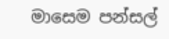මාසෙම පන්සල්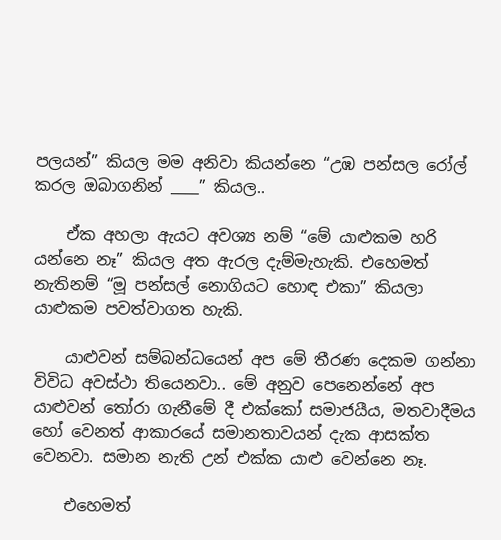පලයන්” කියල මම අනිවා කියන්නෙ “උඹ පන්සල රෝල් කරල ඔබාගනින් ____” කියල..

    ඒක අහලා ඇයට අවශ්‍ය නම් “මේ යාළුකම හරි යන්නෙ නෑ” කියල අත ඇරල දැම්මැහැකි. එහෙමත් නැතිනම් “මූ පන්සල් නොගියට හොඳ එකා” කියලා යාළුකම පවත්වාගත හැකි.

    යාළුවන් සම්බන්ධයෙන් අප මේ තීරණ දෙකම ගන්නා විවිධ අවස්ථා තියෙනවා.. මේ අනුව පෙනෙන්නේ අප යාළුවන් තෝරා ගැනීමේ දී එක්කෝ සමාජයීය, මතවාදීමය හෝ වෙනත් ආකාරයේ සමානතාවයන් දැක ආසක්ත වෙනවා. සමාන නැති උන් එක්ක යාළු වෙන්නෙ නෑ.

    එහෙමත්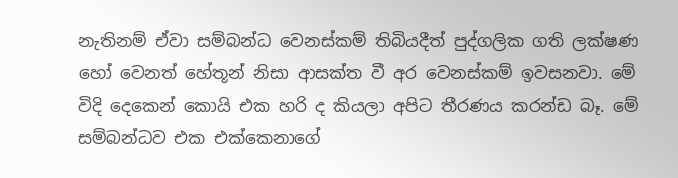නැතිනම් ඒවා සම්බන්ධ වෙනස්කම් තිබියදීත් පුද්ගලික ගති ලක්ෂණ හෝ වෙනත් හේතූන් නිසා ආසක්ත වී අර වෙනස්කම් ඉවසනවා. මේ විදි දෙකෙන් කොයි එක හරි ද කියලා අපිට තීරණය කරන්ඩ බෑ. මේ සම්බන්ධව එක එක්කෙනාගේ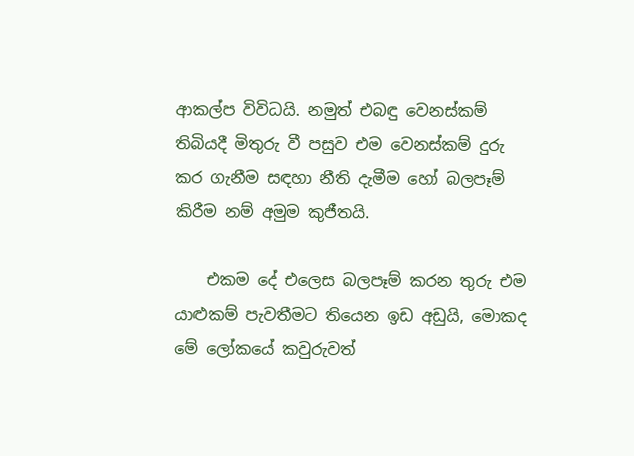ආකල්ප විවිධයි. නමුත් එබඳු වෙනස්කම් තිබියදී මිතුරු වී පසුව එම වෙනස්කම් දුරු කර ගැනීම සඳහා නීති දැමීම හෝ බලපෑම් කිරීම නම් අමුම කුජීතයි.

    එකම දේ එලෙස බලපෑම් කරන තුරු එම යාළුකම් පැවතීමට තියෙන ඉඩ අඩුයි, මොකද මේ ලෝකයේ කවුරුවත්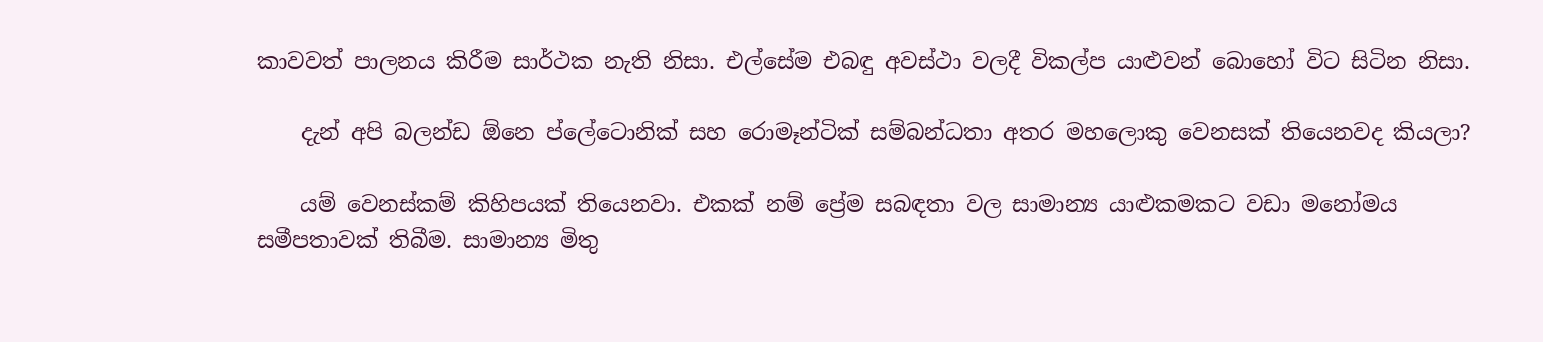කාවවත් පාලනය කිරීම සාර්ථක නැති නිසා. එල්සේම එබඳු අවස්ථා වලදී විකල්ප යාළුවන් බොහෝ විට සිටින නිසා.

    දැන් අපි බලන්ඩ ඕනෙ ප්ලේටොනික් සහ රොමෑන්ටික් සම්බන්ධතා අතර මහලොකු වෙනසක් තියෙනවද කියලා?

    යම් වෙනස්කම් කිහිපයක් තියෙනවා. එකක් නම් ප්‍රේම සබඳතා වල සාමාන්‍ය යාළුකමකට වඩා මනෝමය සමීපතාවක් තිබීම. සාමාන්‍ය මිතු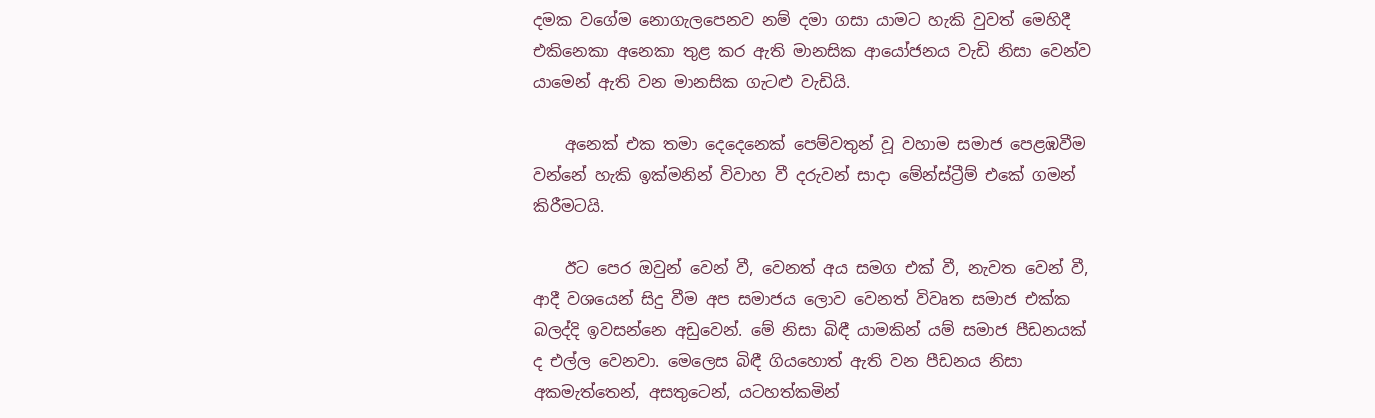දමක වගේම නොගැලපෙනව නම් දමා ගසා යාමට හැකි වුවත් මෙහිදී එකිනෙකා අනෙකා තුළ කර ඇති මානසික ආයෝජනය වැඩි නිසා වෙන්ව යාමෙන් ඇති වන මානසික ගැටළු වැඩියි.

    අනෙක් එක තමා දෙදෙනෙක් පෙම්වතුන් වූ වහාම සමාජ පෙළඹවීම වන්නේ හැකි ඉක්මනින් විවාහ වී දරුවන් සාදා මේන්ස්ට්‍රීම් එකේ ගමන් කිරීමටයි.

    ඊට පෙර ඔවුන් වෙන් වී, වෙනත් අය සමග එක් වී, නැවත වෙන් වී, ආදී වශයෙන් සිදු වීම අප සමාජය ලොව වෙනත් විවෘත සමාජ එක්ක බලද්දි ඉවසන්නෙ අඩුවෙන්. මේ නිසා බිඳී යාමකින් යම් සමාජ පීඩනයක් ද එල්ල වෙනවා. මෙලෙස බිඳී ගියහොත් ඇති වන පීඩනය නිසා අකමැත්තෙන්, අසතුටෙන්, යටහත්කමින්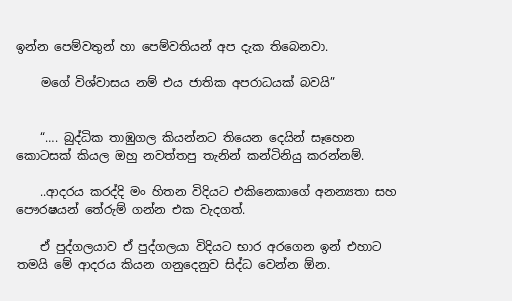ඉන්න පෙම්වතුන් හා පෙම්වතියන් අප දැක තිබෙනවා.

    මගේ විශ්වාසය නම් එය ජාතික අපරාධයක් බවයි”


    “…. බුද්ධික තාඹුගල කියන්නට තියෙන දෙයින් සෑහෙන කොටසක් කියල ඔහු නවත්තපු තැනින් කන්ටිනියු කරන්නම්.

    ..ආදරය කරද්දි මං හිතන විදියට එකිනෙකාගේ අනන්‍යතා සහ පෞරෂයන් තේරුම් ගන්න එක වැදගත්.

    ඒ පුද්ගලයාව ඒ පුද්ගලයා විදියට භාර අරගෙන ඉන් එහාට තමයි මේ ආදරය කියන ගනුදෙනුව සිද්ධ වෙන්න ඕන.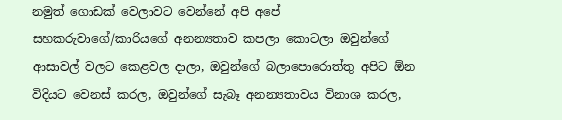නමුත් ගොඩක් වෙලාවට වෙන්නේ අපි අපේ සහකරුවාගේ/කාරියගේ අනන්‍යතාව කපලා කොටලා ඔවුන්ගේ ආසාවල් වලට කෙළවල දාලා, ඔවුන්ගේ බලාපොරොත්තු අපිට ඕන විදියට වෙනස් කරල, ඔවුන්ගේ සැබෑ අනන්‍යතාවය විනාශ කරල,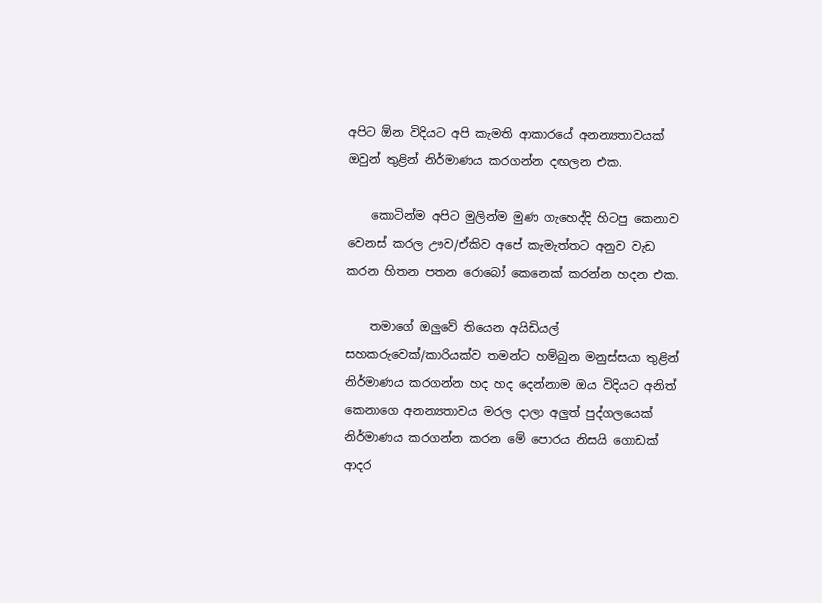අපිට ඕන විදියට අපි කැමති ආකාරයේ අනන්‍යතාවයක් ඔවුන් තුළින් නිර්මාණය කරගන්න දඟලන එක.

    කොටින්ම අපිට මුලින්ම මුණ ගැහෙද්දි හිටපු කෙනාව වෙනස් කරල ඌව/ඒකිව අපේ කැමැත්තට අනුව වැඩ කරන හිතන පතන රොබෝ කෙනෙක් කරන්න හදන එක.

    තමාගේ ඔලුවේ තියෙන අයිඩියල් සහකරුවෙක්/කාරියක්ව තමන්ට හම්බුන මනුස්සයා තුළින් නිර්මාණය කරගන්න හද හද දෙන්නාම ඔය විදියට අනිත් කෙනාගෙ අනන්‍යතාවය මරල දාලා අලුත් පුද්ගලයෙක් නිර්මාණය කරගන්න කරන මේ පොරය නිසයි ගොඩක් ආදර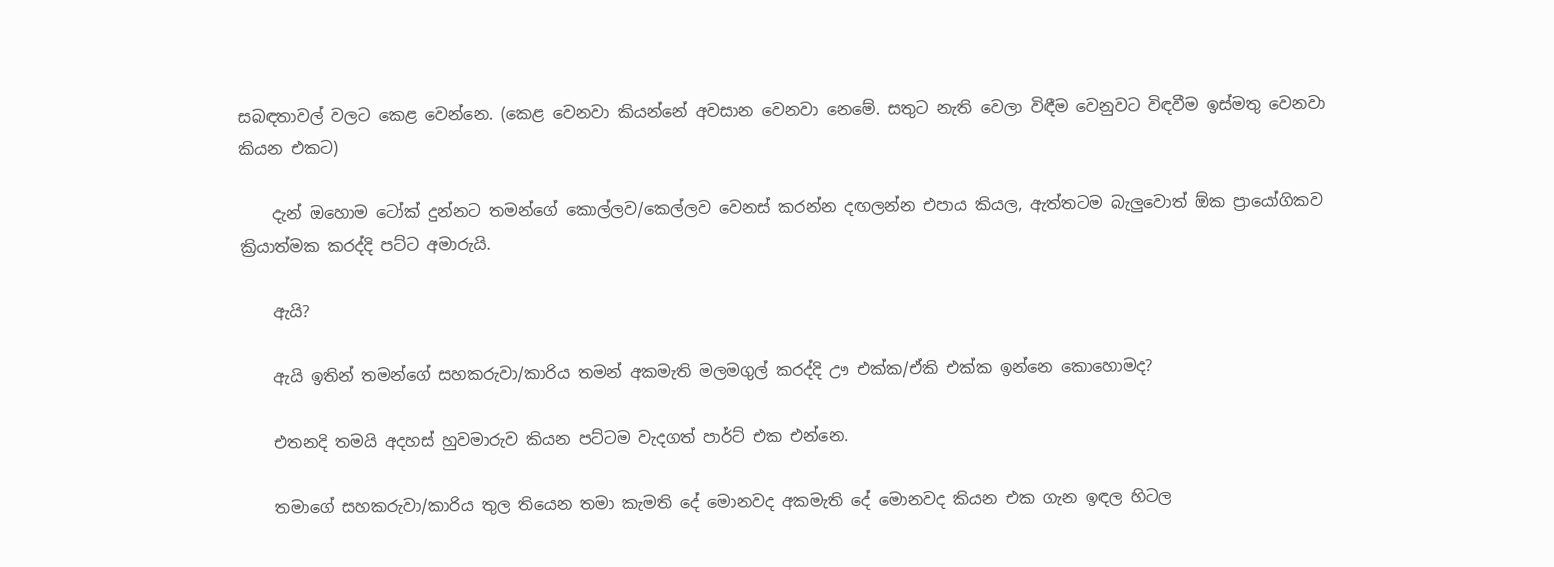සබඳතාවල් වලට කෙළ වෙන්නෙ. (කෙළ වෙනවා කියන්නේ අවසාන වෙනවා නෙමේ. සතුට නැති වෙලා විඳීම වෙනුවට විඳවීම ඉස්මතු වෙනවා කියන එකට)

    දැන් ඔහොම ටෝක් දුන්නට තමන්ගේ කොල්ලව/කෙල්ලව වෙනස් කරන්න දඟලන්න එපාය කියල, ඇත්තටම බැලුවොත් ඕක ප්‍රායෝගිකව ක්‍රියාත්මක කරද්දි පට්ට අමාරුයි.

    ඇයි?

    ඇයි ඉතින් තමන්ගේ සහකරුවා/කාරිය තමන් අකමැති මලමගුල් කරද්දි ඌ එක්ක/ඒකි එක්ක ඉන්නෙ කොහොමද?

    එතනදි තමයි අදහස් හුවමාරුව කියන පට්ටම වැදගත් පාර්ට් එක එන්නෙ.

    තමාගේ සහකරුවා/කාරිය තුල තියෙන තමා කැමති දේ මොනවද අකමැති දේ මොනවද කියන එක ගැන ඉඳල හිටල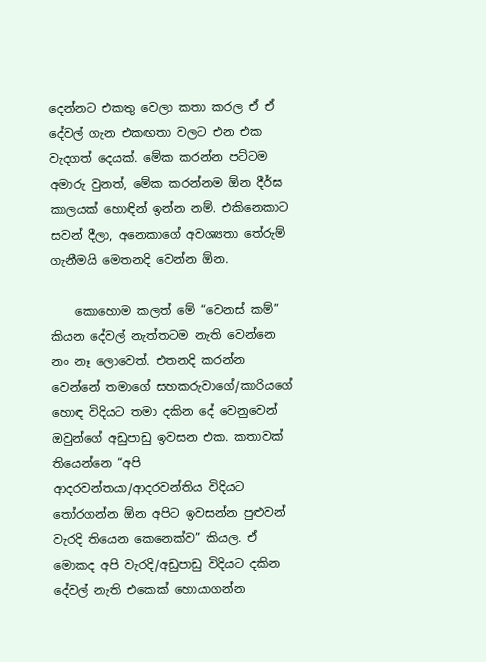දෙන්නට එකතු වෙලා කතා කරල ඒ ඒ දේවල් ගැන එකඟතා වලට එන එක වැදගත් දෙයක්. මේක කරන්න පට්ටම අමාරු වුනත්, මේක කරන්නම ඕන දීර්ඝ කාලයක් හොඳින් ඉන්න නම්. එකිනෙකාට සවන් දීලා, අනෙකාගේ අවශ්‍යතා තේරුම් ගැනීමයි මෙතනදි වෙන්න ඕන.

    කොහොම කලත් මේ “වෙනස් කම්” කියන දේවල් නැත්තටම නැති වෙන්නෙ නං නෑ ලොවෙත්. එතනදි කරන්න වෙන්නේ තමාගේ සහකරුවාගේ/කාරියගේ හොඳ විදියට තමා දකින දේ වෙනුවෙන් ඔවුන්ගේ අඩුපාඩු ඉවසන එක. කතාවක් තියෙන්නෙ “අපි ආදරවන්තයා/ආදරවන්තිය විදියට තෝරගන්න ඕන අපිට ඉවසන්න පුළුවන් වැරදි තියෙන කෙනෙක්ව” කියල. ඒ මොකද අපි වැරදි/අඩුපාඩු විදියට දකින දේවල් නැති එකෙක් හොයාගන්න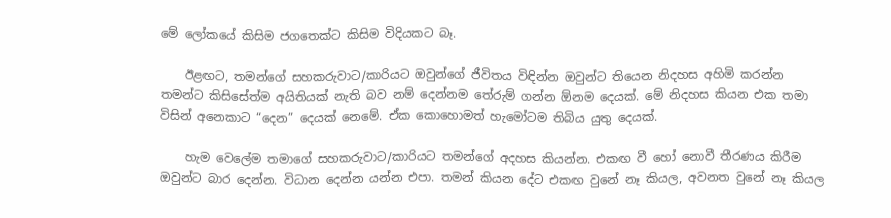මේ ලෝකයේ කිසිම ජගතෙක්ට කිසිම විදියකට බෑ.

    ඊළඟට, තමන්ගේ සහකරුවාට/කාරියට ඔවුන්ගේ ජීවිතය විඳින්න ඔවුන්ට තියෙන නිදහස අහිමි කරන්න තමන්ට කිසිසේත්ම අයිතියක් නැති බව නම් දෙන්නම තේරුම් ගන්න ඕනම දෙයක්. මේ නිදහස කියන එක තමා විසින් අනෙකාට “දෙන” දෙයක් නෙමේ. ඒක කොහොමත් හැමෝටම තිබිය යුතු දෙයක්.

    හැම වෙලේම තමාගේ සහකරුවාට/කාරියට තමන්ගේ අදහස කියන්න. එකඟ වී හෝ නොවී තීරණය කිරීම ඔවුන්ට බාර දෙන්න. විධාන දෙන්න යන්න එපා. තමන් කියන දේට එකඟ වුනේ නෑ කියල, අවනත වුනේ නෑ කියල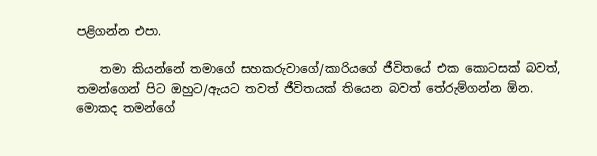පළිගන්න එපා.

    තමා කියන්නේ තමාගේ සහකරුවාගේ/කාරියගේ ජීවිතයේ එක කොටසක් බවත්, තමන්ගෙන් පිට ඔහුට/ඇයට තවත් ජීවිතයක් තියෙන බවත් තේරුම්ගන්න ඕන. මොකද තමන්ගේ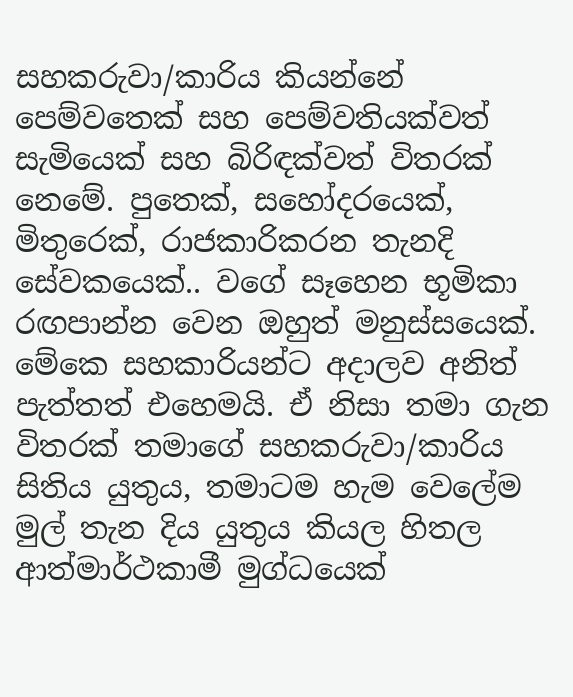සහකරුවා/කාරිය කියන්නේ පෙම්වතෙක් සහ පෙම්වතියක්වත් සැමියෙක් සහ බිරිඳක්වත් විතරක් නෙමේ. පුතෙක්, සහෝදරයෙක්, මිතුරෙක්, රාජකාරිකරන තැනදි සේවකයෙක්.. වගේ සෑහෙන භූමිකා රඟපාන්න වෙන ඔහුත් මනුස්සයෙක්. මේකෙ සහකාරියන්ට අදාලව අනිත් පැත්තත් එහෙමයි. ඒ නිසා තමා ගැන විතරක් තමාගේ සහකරුවා/කාරිය සිතිය යුතුය, තමාටම හැම වෙලේම මුල් තැන දිය යුතුය කියල හිතල ආත්මාර්ථකාමී මුග්ධයෙක්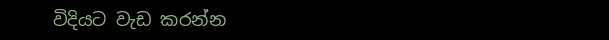විදියට වැඩ කරන්න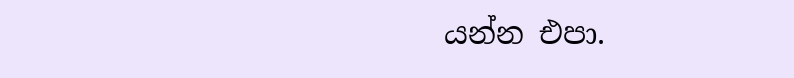යන්න එපා.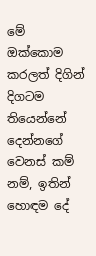මේ ඔක්කොම කරලත් දිගින් දිගටම තියෙන්නේ දෙන්නගේ වෙනස් කම් නම්, ඉතින් හොඳම දේ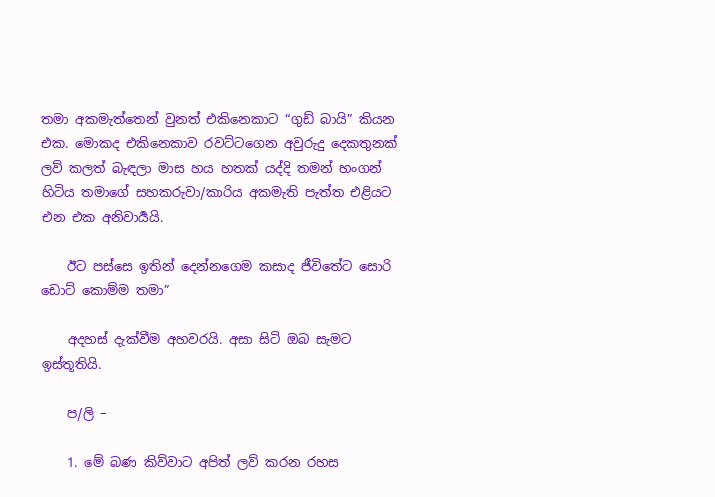තමා අකමැත්තෙන් වුනත් එකිනෙකාට “ගුඩ් බායි” කියන එක. මොකද එකිනෙකාව රවට්ටගෙන අවුරුදු දෙකතුනක් ලව් කලත් බැඳලා මාස හය හතක් යද්දි තමන් හංගන් හිටිය තමාගේ සහකරුවා/කාරිය අකමැති පැත්ත එළියට එන එක අනිවාර්‍යයි.

    ඊට පස්සෙ ඉතින් දෙන්නගෙම කසාද ජීවිතේට සොරි ඩොට් කොම්ම තමා”

    අදහස් දැක්වීම අහවරයි. අසා සිටි ඔබ සැමට ඉස්තූතියි.

    ප/ලි –

    1. මේ බණ කිව්වාට අපිත් ලව් කරන රහස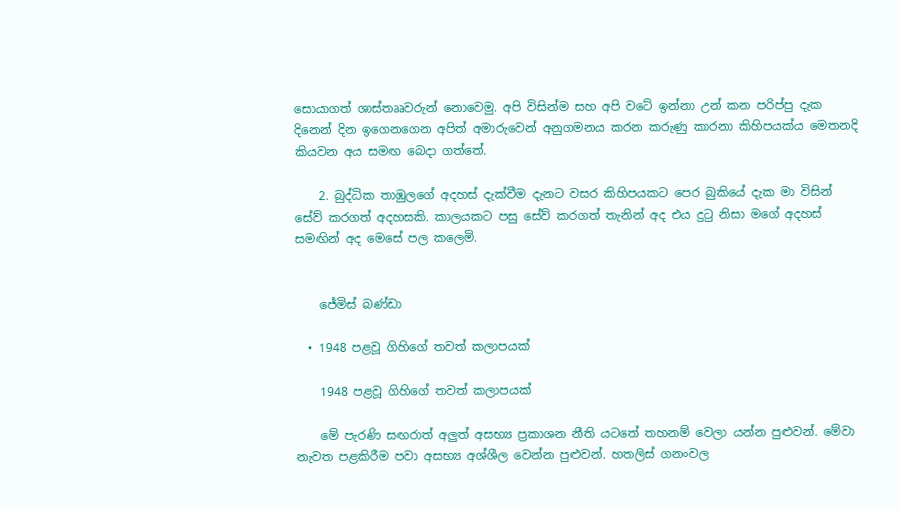සොයාගත් ශාස්තෲවරුන් නොවෙමු. අපි විසින්ම සහ අපි වටේ ඉන්නා උන් කන පරිප්පු දැක දිනෙන් දින ඉගෙනගෙන අපිත් අමාරුවෙන් අනුගමනය කරන කරුණු කාරනා කිහිපයක්ය මෙතනදි කියවන අය සමඟ බෙදා ගත්තේ.

    2. බුද්ධික තාඹුලගේ අදහස් දැක්වීම දැනට වසර කිහිපයකට පෙර බුකියේ දැක මා විසින් සේව් කරගත් අදහසකි. කාලයකට පසු සේව් කරගත් තැනින් අද එය දුටු නිසා මගේ අදහස් සමඟින් අද මෙසේ පල කලෙමි.


    ජේමිස් බණ්ඩා

  • 1948 පළවූ ගිහිගේ තවත් කලාපයක්

    1948 පළවූ ගිහිගේ තවත් කලාපයක්

    මේ පැරණි සඟරාත් අලුත් අසභ්‍ය ප්‍රකාශන නීති යටතේ තහනම් වෙලා යන්න පුළුවන්. මේවා නැවත පළකිරීම පවා අසභ්‍ය අශ්ශීල වෙන්න පුළුවන්. හතලිස් ගනංවල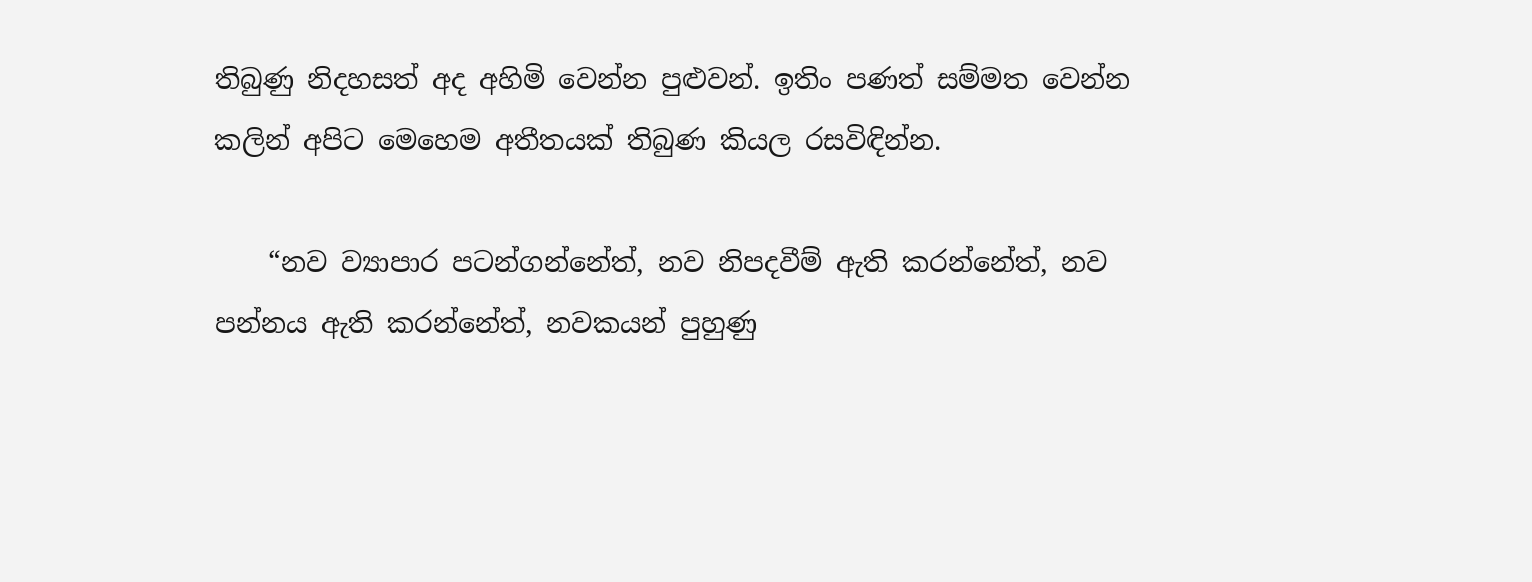තිබුණු නිදහසත් අද අහිමි වෙන්න පුළුවන්. ඉතිං පණත් සම්මත වෙන්න කලින් අපිට මෙහෙම අතීතයක් තිබුණ කියල රසවිඳින්න.

    “නව ව්‍යාපාර පටන්ගන්නේත්, නව නිපදවීම් ඇති කරන්නේත්, නව පන්නය ඇති කරන්නේත්, නවකයන් පුහුණු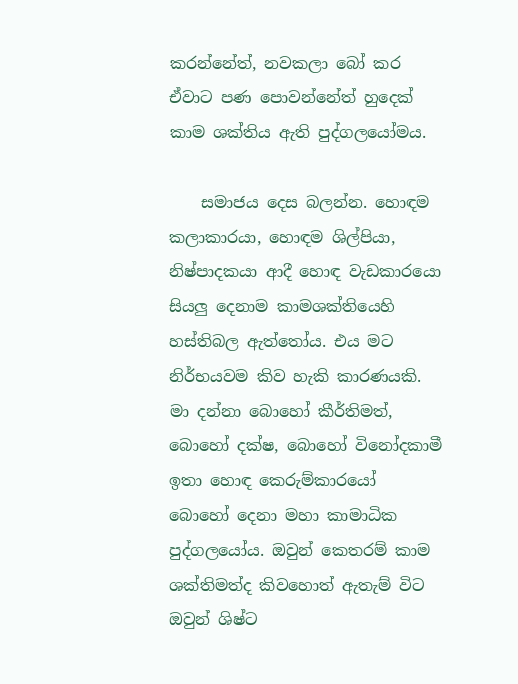කරන්නේත්, නවකලා බෝ කර ඒවාට පණ පොවන්නේත් හුදෙක් කාම ශක්තිය ඇති පුද්ගලයෝමය.

    සමාජය දෙස බලන්න. හොඳම කලාකාරයා, හොඳම ශිල්පියා, නිෂ්පාදකයා ආදී හොඳ වැඩකාරයො සියලු දෙනාම කාමශක්තියෙහි හස්තිබල ඇත්තෝය. එය මට නිර්භයවම කිව හැකි කාරණයකි. මා දන්නා බොහෝ කීර්තිමත්, බොහෝ දක්ෂ, බොහෝ විනෝදකාමී ඉතා හොඳ කෙරුම්කාරයෝ බොහෝ දෙනා මහා කාමාධික පුද්ගලයෝය. ඔවුන් කෙතරම් කාම ශක්තිමත්ද කිවහොත් ඇතැම් විට ඔවුන් ශිෂ්ට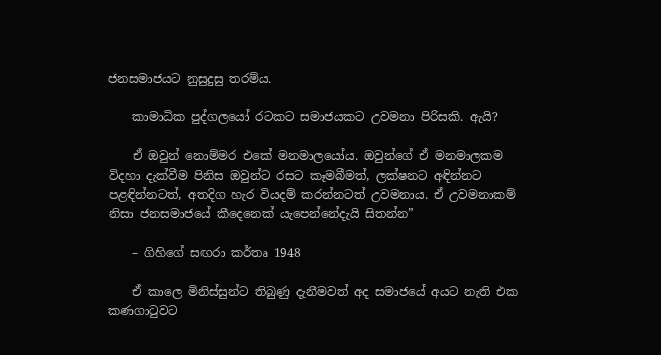ජනසමාජයට නුසුදුසු තරම්ය.

    කාමාධික පුද්ගලයෝ රටකට සමාජයකට උවමනා පිරිසකි. ඇයි?

    ඒ ඔවුන් නොම්මර එකේ මනමාලයෝය. ඔවුන්ගේ ඒ මනමාලකම විදහා දැක්වීම පිනිස ඔවුන්ට රසට කෑමබීමත්, ලක්ෂනට අඳින්නට පළඳින්නටත්, අතදිග හැර වියදම් කරන්නටත් උවමනාය. ඒ උවමනාකම් නිසා ජනසමාජයේ කීදෙනෙක් යැපෙන්නේදැයි සිතන්න”

    – ගිහිගේ සඟරා කර්තෘ 1948

    ඒ කාලෙ මිනිස්සුන්ට තිබුණු දැනීමවත් අද සමාජයේ අයට නැති එක කණගාටුවට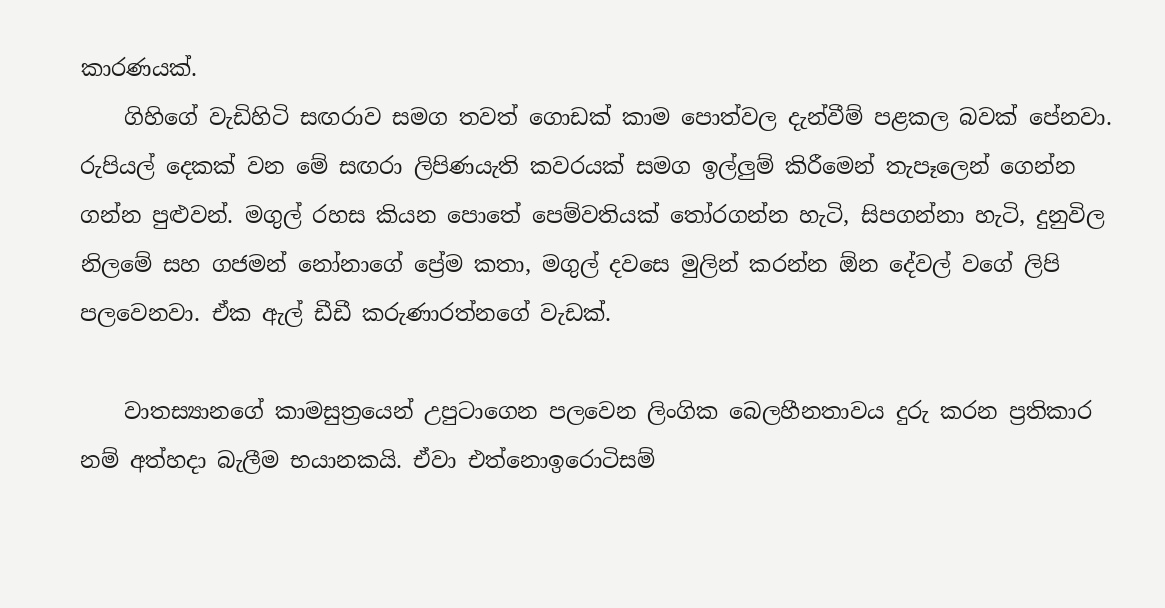කාරණයක්.
    ගිහිගේ වැඩිහිටි සඟරාව සමග තවත් ගොඩක් කාම පොත්වල දැන්වීම් පළකල බවක් පේනවා. රුපියල් දෙකක් වන මේ සඟරා ලිපිණයැති කවරයක් සමග ඉල්ලුම් කිරීමෙන් තැපෑලෙන් ගෙන්න ගන්න පුළුවන්. මගුල් රහස කියන පොතේ පෙම්වතියක් තෝරගන්න හැටි, සිපගන්නා හැටි, දුනුවිල නිලමේ සහ ගජමන් නෝනාගේ ප්‍රේම කතා, මගුල් දවසෙ මුලින් කරන්න ඕන දේවල් වගේ ලිපි පලවෙනවා. ඒක ඇල් ඩීඩී කරුණාරත්නගේ වැඩක්.

    වාතස්‍යානගේ කාමසුත්‍රයෙන් උපුටාගෙන පලවෙන ලිංගික බෙලහීනතාවය දුරු කරන ප්‍රතිකාර නම් අත්හදා බැලීම භයානකයි. ඒවා එත්නොඉරොටිසම්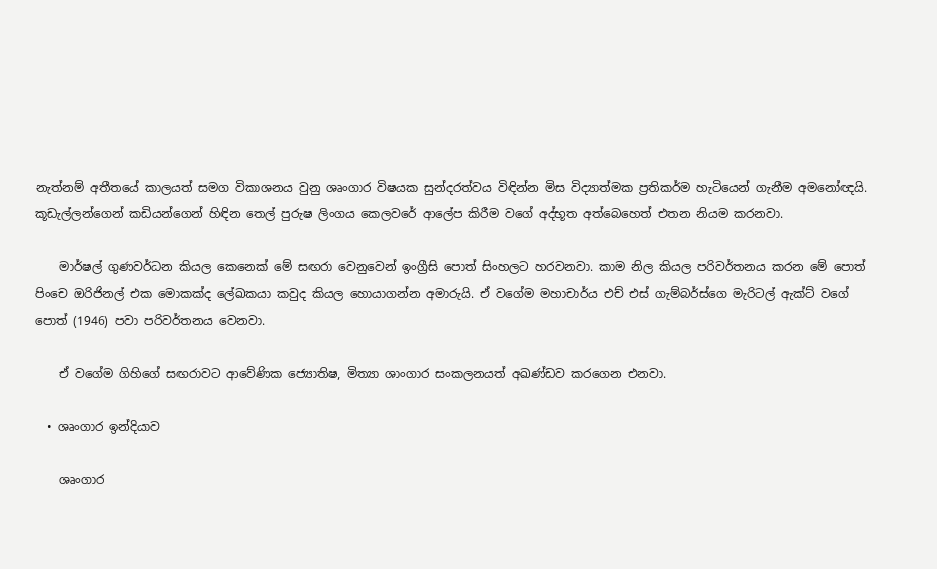නැත්නම් අතීතයේ කාලයත් සමග විකාශනය වුනු ශෘංගාර විෂයක සුන්දරත්වය විඳින්න මිස විද්‍යාත්මක ප්‍රතිකර්ම හැටියෙන් ගැනීම අමනෝඥයි. කූඩැල්ලන්ගෙන් කඩියන්ගෙන් හිඳින තෙල් පුරුෂ ලිංගය කෙලවරේ ආලේප කිරීම වගේ අද්භූත අත්බෙහෙත් එතන නියම කරනවා.

    මාර්ෂල් ගුණවර්ධන කියල කෙනෙක් මේ සඟරා වෙනුවෙන් ඉංග්‍රීසි පොත් සිංහලට හරවනවා. කාම නිල කියල පරිවර්තනය කරන මේ පොත් පිංචෙ ඔරිජිනල් එක මොකක්ද ලේඛකයා කවුද කියල හොයාගන්න අමාරුයි. ඒ වගේම මහාචාර්ය එච් එස් ගැම්බර්ස්ගෙ මැරිටල් ඇක්ට් වගේ පොත් (1946) පවා පරිවර්තනය වෙනවා.

    ඒ ‍වගේම ගිහිගේ සඟරාවට ආවේණික ජ්‍යොතිෂ, මිත්‍යා ශාංගාර සංකලනයත් අඛණ්ඩව කරගෙන එනවා.

  • ශෘංගාර ඉන්දියාව

    ශෘංගාර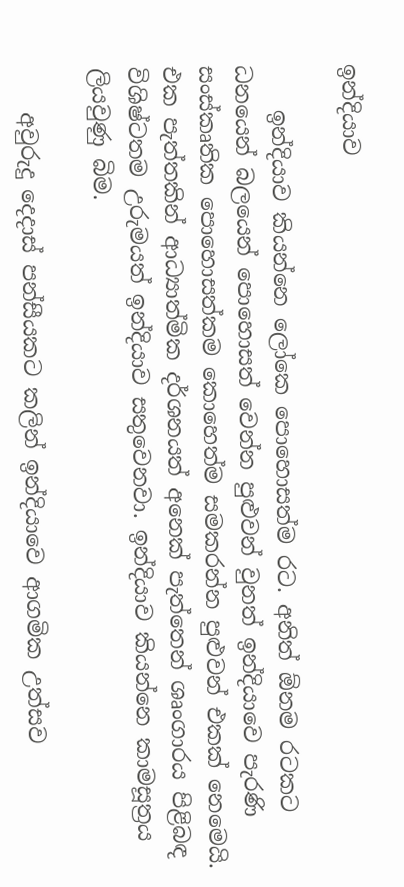ඉන්දියාව

    ඉන්දියාව කියන්නෙ ලෝකෙ පොහොසත්ම රට. අනිත් ඕනම රටකට ධනයෙන් බලයෙන් පොහොසත් වෙන්න පුළුවන් වුනත් ඉන්දියාවෙ පැරණි සංස්කෘතික පොහොසත්කම කොහෙත්ම සමකරන්න පුළුවන් එකක් නෙමෙයි. එක පැත්තකින් ආධ්‍යාත්මික දර්ශනයත් අනෙක් පැත්තෙන් ශෘංගාරය පිළිබඳ විශිෂ්ටතම උරුමයත් ඉන්දියාව සතුවෙනවා. ඉන්දියාව කියන්නෙ කාමසූත්‍රය ලියවුණු බිම.

    අවුරුදු දෙදාස් පන්සීයකට කලින් ඉන්දියාවෙ ආගමික උත්සව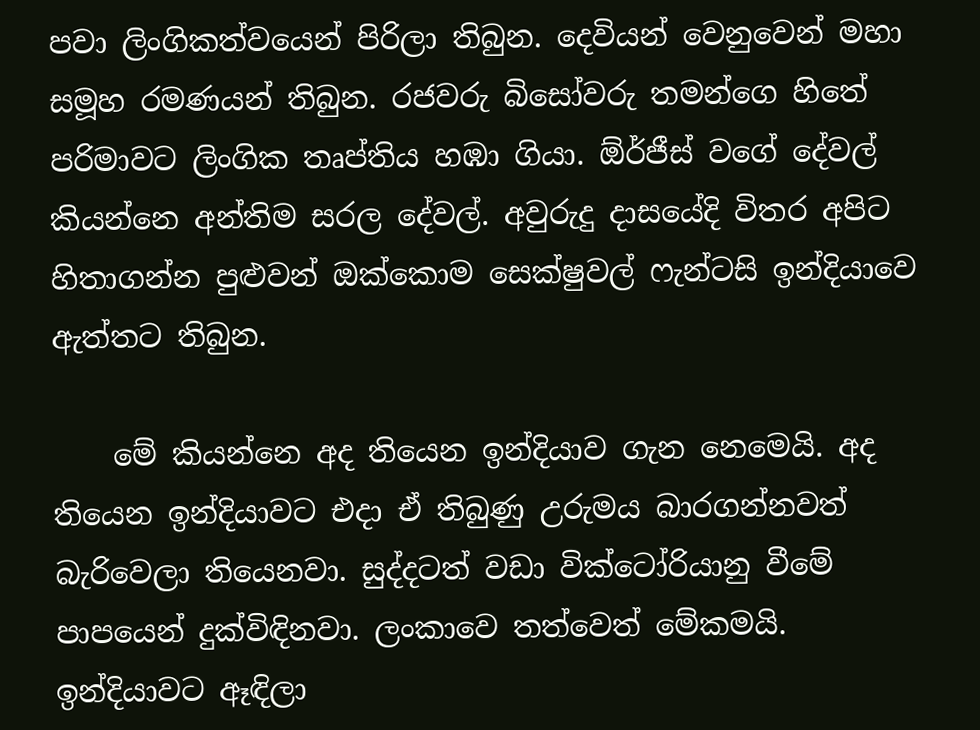පවා ලිංගිකත්වයෙන් පිරිලා තිබුන. දෙවියන් වෙනුවෙන් මහා සමූහ රමණයන් තිබුන. රජවරු බිසෝවරු තමන්ගෙ හිතේ පරිමාවට ලිංගික තෘප්තිය හඹා ගියා. ඕර්ජීස් වගේ දේවල් කියන්නෙ අන්තිම සරල දේවල්. අවුරුදු දාසයේදි විතර අපිට හිතාගන්න පුළුවන් ඔක්කොම සෙක්ෂුවල් ෆැන්ටසි ඉන්දියාවෙ ඇත්තට තිබුන.

    මේ කියන්නෙ අද තියෙන ඉන්දියාව ගැන නෙමෙයි. අද තියෙන ඉන්දියාවට එදා ඒ තිබුණු උරුමය බාරගන්නවත් බැරිවෙලා තියෙනවා. සුද්දටත් වඩා වික්ටෝරියානු වීමේ පාපයෙන් දුක්විඳිනවා. ලංකාවෙ තත්වෙත් මේකමයි. ඉන්දියාවට ඈඳිලා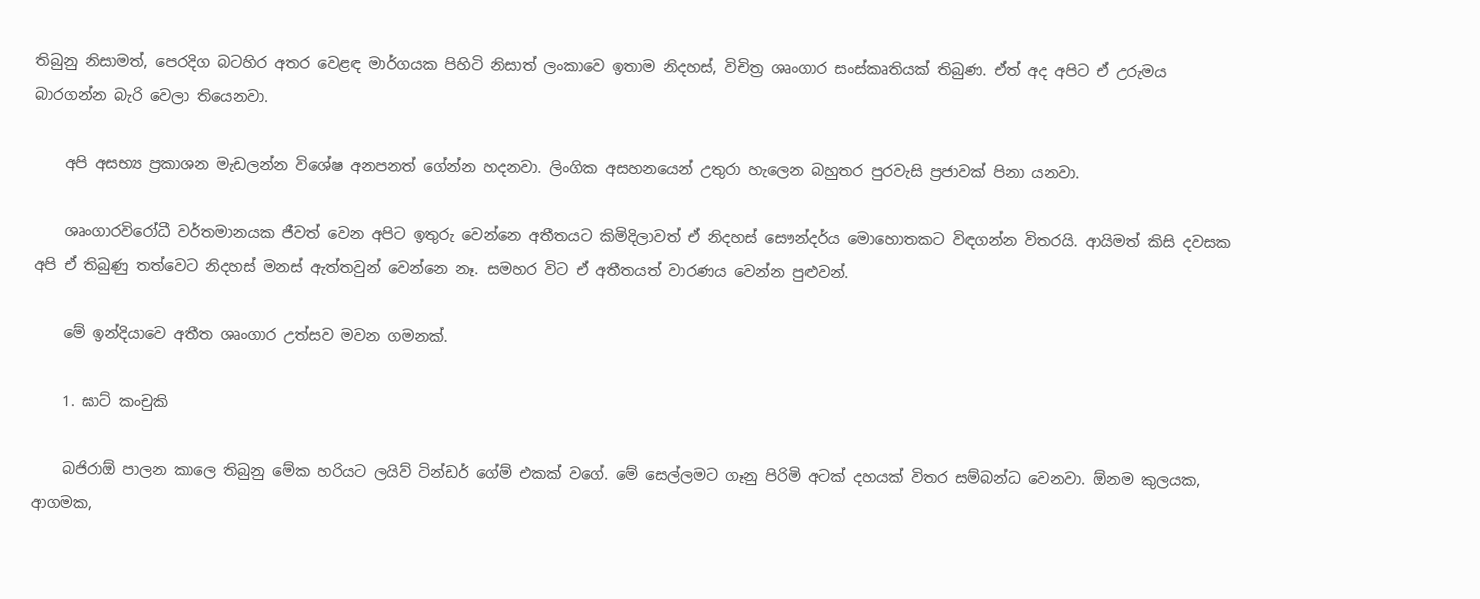තිබුනු නිසාමත්, පෙරදිග බටහිර අතර වෙළඳ මාර්ගයක පිහිටි නිසාත් ලංකාවෙ ඉතාම නිදහස්, විචිත්‍ර ශෘංගාර සංස්කෘතියක් තිබුණ. ඒත් අද අපිට ඒ උරුමය බාරගන්න බැරි වෙලා තියෙනවා.

    අපි අසභ්‍ය ප්‍රකාශන මැඩලන්න වි‍ශේෂ අනපනත් ගේන්න හදනවා. ලිංගික අසහනයෙන් උතුරා හැලෙන බහුතර පුරවැසි ප්‍රජාවක් පිනා යනවා.

    ශෘංගාරවිරෝධී වර්තමානයක ජීවත් වෙන අපිට ඉතුරු වෙන්නෙ අතීතයට කිමිදිලාවත් ඒ නිදහස් සෞන්දර්ය මොහොතකට විඳගන්න විතරයි. ආයිමත් කිසි දවසක අපි ඒ තිබුණු තත්වෙට නිදහස් මනස් ඇත්තවුන් වෙන්නෙ නෑ. සමහර විට ඒ අතීතයත් වාරණය වෙන්න පුළුවන්.

    මේ ඉන්දියාවෙ අතීත ශෘංගාර උත්සව මවන ගමනක්.

    1. ඝාට් කංචුකි

    බජිරා‍ඕ පාලන කාලෙ තිබුනු මේක හරියට ලයිව් ටින්ඩර් ගේම් එකක් වගේ. මේ සෙල්ලමට ගෑනු පිරිමි අටක් දහයක් විතර සම්බන්ධ වෙනවා. ඕනම කුලයක, ආගමක,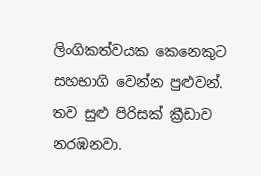ලිංගිකත්වයක කෙනෙකුට සහභාගි වෙන්න පුළුවන්. තව සුළු පිරිසක් ක්‍රීඩාව නරඹනවා.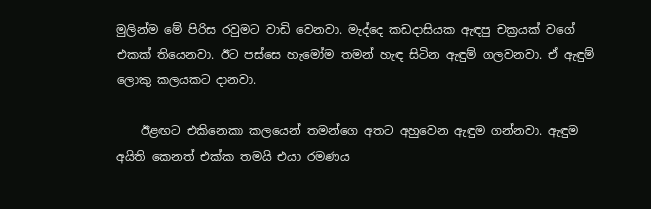මුලින්ම මේ පිරිස රවුමට වාඩි වෙනවා. මැද්දෙ කඩදාසියක ඇඳපු චක්‍රයක් වගේ එකක් තියෙනවා. ඊට පස්සෙ හැමෝම තමන් හැඳ සිටින ඇඳුම් ගලවනවා. ඒ ඇඳුම් ලොකු කලයකට දානවා.

    ඊළඟට එකිනෙකා කලයෙන් තමන්ගෙ අතට අහුවෙන ඇඳුම ගන්නවා. ඇඳුම අයිති කෙනත් එක්ක තමයි එයා රමණය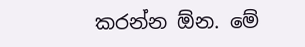කරන්න ඕන. මේ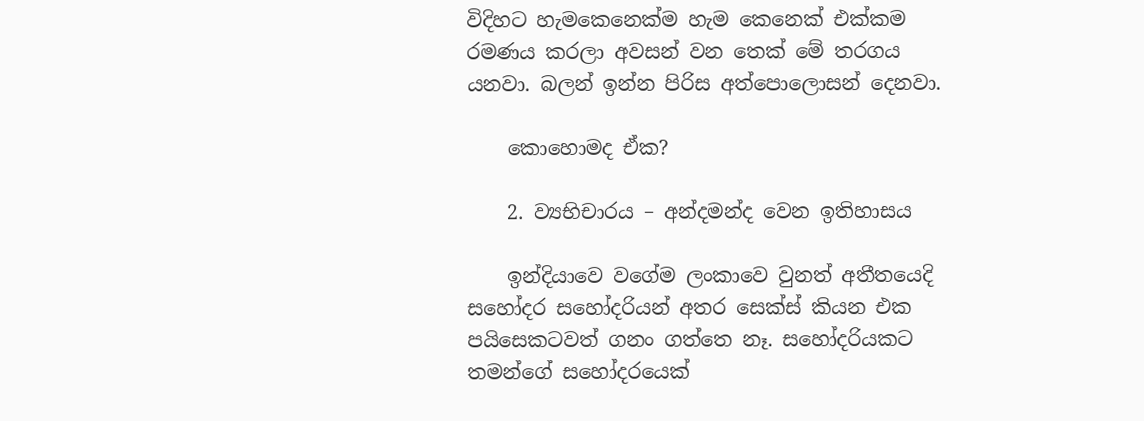විදිහට හැමකෙනෙක්ම හැම කෙනෙක් එක්කම රමණය කරලා අවසන් වන තෙක් මේ තරගය යනවා. බලන් ඉන්න පිරිස අත්පොලොසන් දෙනවා.

    කොහොමද ඒක?

    2. ව්‍යභිචාරය – අන්දමන්ද වෙන ඉතිහාසය

    ඉන්දියාවෙ වගේම ලංකාවෙ වුනත් අතීතයෙදි සහෝදර සහෝදරියන් අතර සෙක්ස් කියන එක පයිසෙකටවත් ගනං ගත්තෙ නෑ. සහෝදරියකට තමන්ගේ සහෝදරයෙක්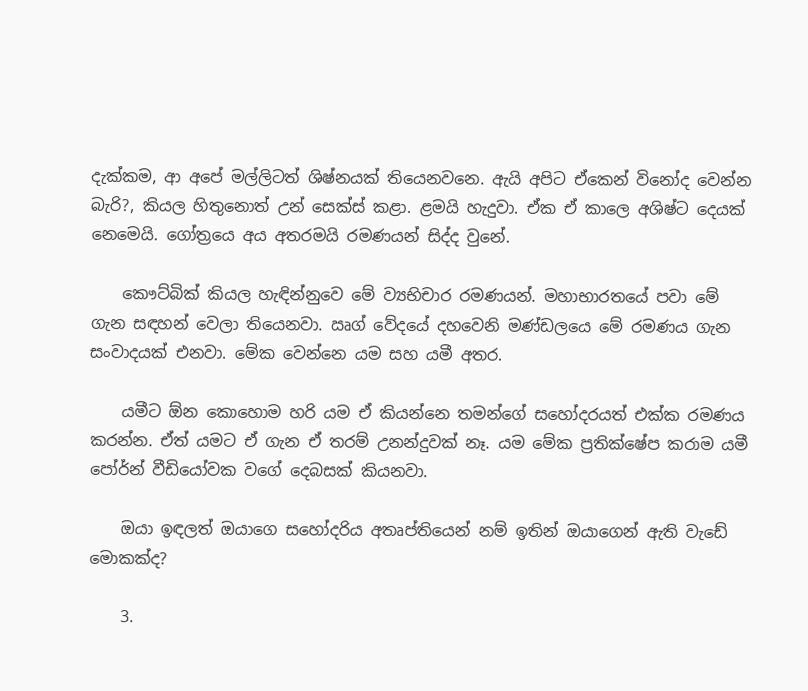දැක්කම, ආ අපේ මල්ලිටත් ශිෂ්නයක් තියෙනවනෙ. ඇයි අපිට ඒකෙන් විනෝද වෙන්න බැරි?, කියල හිතුනොත් උන් සෙක්ස් කළා. ළමයි හැදුවා. ඒක ඒ කාලෙ අශිෂ්ට දෙයක් නෙමෙයි. ගෝත්‍රයෙ අය අතරමයි රමණයන් සිද්ද වුනේ.

    කෞට්බික් කියල හැඳින්නුවෙ මේ ව්‍යභිචාර රමණයන්. මහාභාරතයේ පවා මේ ගැන සඳහන් වෙලා තියෙනවා. ඍග් වේදයේ දහවෙනි මණ්ඩලයෙ මේ රමණය ගැන සංවාදයක් එනවා. මේක වෙන්නෙ යම සහ යමී අතර.

    යමීට ඕන කොහොම හරි යම ඒ කියන්නෙ තමන්ගේ සහෝදරයත් එක්ක රමණය කරන්න. ඒත් යමට ඒ ගැන ඒ තරම් උනන්දුවක් නෑ. යම මේක ප්‍රතික්ෂේප කරාම යමී පෝර්න් වීඩියෝවක වගේ දෙබසක් කියනවා.

    ඔයා ඉඳලත් ඔයාගෙ සහෝදරිය අතෘප්තියෙන් නම් ඉතින් ඔයාගෙන් ඇති වැඩේ මොකක්ද?

    3.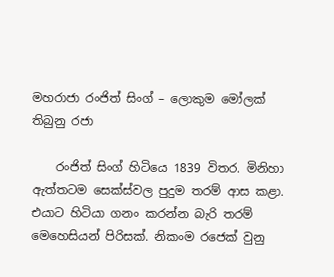මහරාජා රංජිත් සිංග් – ලොකුම මෝලක් තිබුනු රජා

    රංජිත් සිංග් හිටියෙ 1839 විතර. මිනිහා ඇත්තටම සෙක්ස්වල පුදුම තරම් ආස කළා. එයාට හිටියා ගනං කරන්න බැරි තරම් මෙහෙසියන් පිරිසක්. නිකංම ර‍ජෙක් වුනු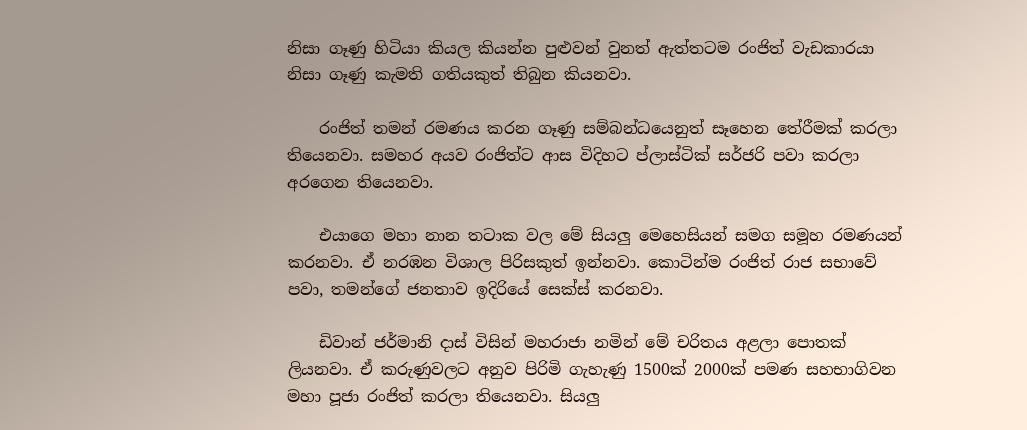නිසා ගෑණු හිටියා කියල කියන්න පුළුවන් වුනත් ඇත්තටම රංජිත් වැඩකාරයා නිසා ගෑණු කැමති ගතියකුත් තිබුන කියනවා.

    රංජිත් තමන් රමණය කරන ගෑණු සම්බ‍න්ධයෙනුත් සෑහෙන තේරීමක් කරලා තියෙනවා. සමහර අයව රංජිත්ට ආස විදිහට ප්ලාස්ටික් සර්ජරි පවා කරලා අරගෙන තියෙනවා.

    එයාගෙ මහා නාන තටාක වල මේ සියලු මෙහෙසියන් සමග සමූහ රමණයන් කරනවා. ඒ නරඹන විශාල පිරිසකුත් ඉන්නවා. කොටින්ම රංජිත් රාජ සභාවේ පවා, තමන්ගේ ජනතාව ඉදිරියේ සෙක්ස් කරනවා.

    ඩිවාන් ජර්මානි දාස් විසින් මහරාජා නමින් මේ චරිතය අළලා පොතක් ලියනවා. ඒ කරුණුවලට අනුව පිරිමි ගැහැණු 1500ක් 2000ක් පමණ සහභාගිවන මහා පූජා රංජිත් කරලා ති‍යෙනවා. සියලු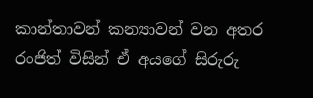කාන්තාවන් කන්‍යාවන් වන අතර රංජිත් විසින් ඒ අයගේ සිරුරු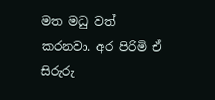මත මධු වත් කරනවා. අර පිරිමි ඒ සිරුරු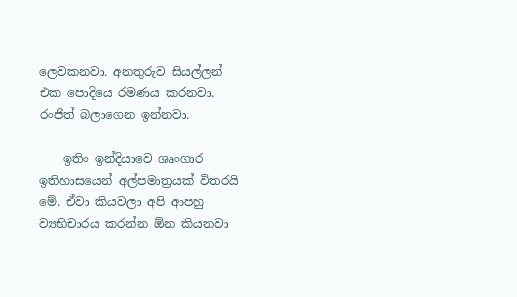ලෙවකනවා. අනතුරුව සියල්ලන් එක පොදියෙ රමණය කරනවා. රංජිත් බලාගෙන ඉන්නවා.

    ඉතිං ඉන්දියාවෙ ශෘංගාර ඉතිහාසයෙන් අල්පමාත්‍රයක් විතරයි මේ. ඒවා කියවලා අපි ආපහු ව්‍යභිචාරය කරන්න ඕන කියනවා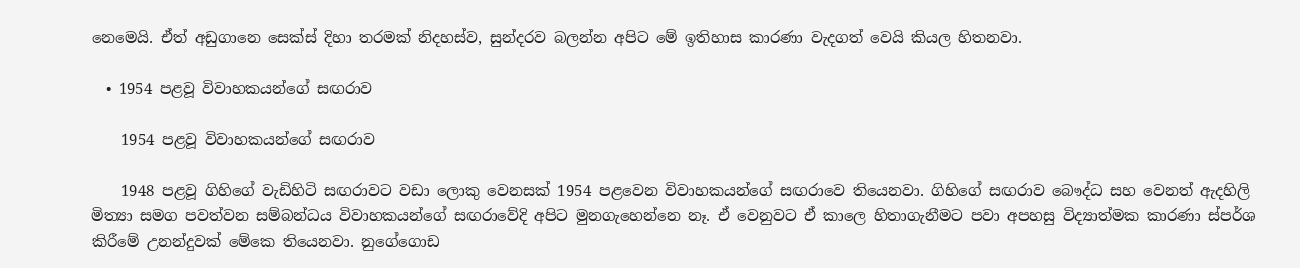නෙමෙයි. ඒත් අඩුගානෙ සෙක්ස් දිහා තරමක් නිදහස්ව, සුන්දරව බලන්න අපිට මේ ඉතිහාස කාරණා වැදගත් වෙයි කියල හිතනවා.

  • 1954 පළවූ විවාහකයන්ගේ සඟරාව

    1954 පළවූ විවාහකයන්ගේ සඟරාව

    1948 පළවූ ගිහිගේ වැඩිහිටි සඟරාවට වඩා ලොකු වෙනසක් 1954 පළවෙන විවාහකයන්ගේ සඟරාවෙ තියෙනවා. ගිහිගේ සඟරාව බෞද්ධ සහ වෙනත් ඇදහිලි මිත්‍යා සමග පවත්වන සම්බන්ධය විවාහකයන්ගේ සඟරාවේදි අපිට මුනගැහෙන්නෙ නෑ. ඒ වෙනුවට ඒ කාලෙ හිතාගැනීමට පවා අපහසු විද්‍යාත්මක කාරණා ස්පර්ශ කිරීමේ උනන්දුවක් මේකෙ තියෙනවා. නුගේගොඩ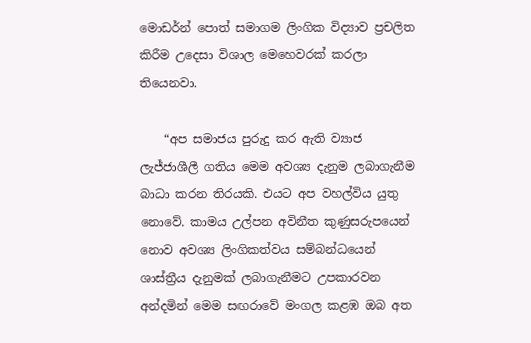මොඩර්න් පොත් සමාගම ලිංගික විද්‍යාව ප්‍රචලිත කිරීම උදෙසා විශාල මෙහෙවරක් කරලා තියෙනවා.

    “අප සමාජය පුරුදු කර ඇති ව්‍යාජ ලැජ්ජාශීලී ගතිය මෙම අවශ්‍ය දැනුම ලබාගැනීම බාධා කරන තිරයකි. එයට අප වහල්විය යුතු නොවේ. කාමය උල්පන අවිනීත කුණුසරුපයෙන් නොව අවශ්‍ය ලිංගිකත්වය සම්බන්ධයෙන් ශාස්ත්‍රීය දැනුමක් ලබාගැනීමට උපකාරවන අන්දමින් මෙම සඟරාවේ මංගල කළඹ ඔබ අත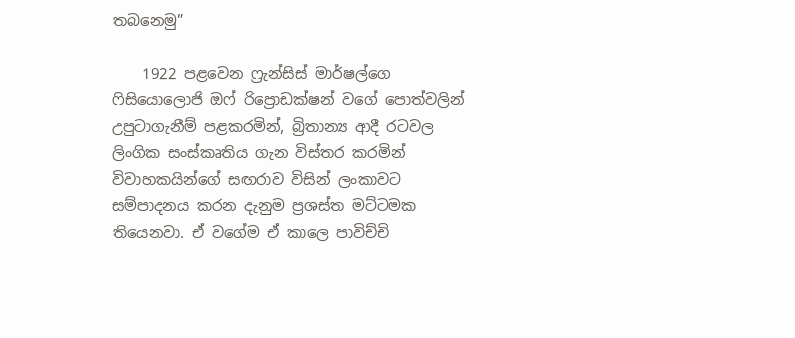තබනෙමු”

    1922 පළවෙන ෆ්‍රැන්සිස් මාර්ෂල්ගෙ ෆිසියොලොජි ඔෆ් රිප්‍රොඩක්ෂන් වගේ පොත්වලින් උපුටාගැනීම් පළකරමින්, බ්‍රිතාන්‍ය ආදී රටවල ලිංගික සංස්කෘතිය ගැන විස්තර කරමින් විවාහකයින්ගේ සඟරාව විසින් ලංකාවට සම්පාදනය කරන දැනුම ප්‍රශස්ත මට්ටමක තියෙනවා. ඒ වගේම ඒ කාලෙ පාවිච්චි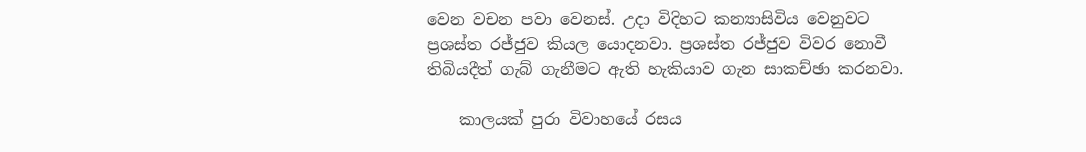වෙන වචන පවා වෙනස්. උදා විදිහට කන්‍යාසිවිය වෙනුවට ප්‍රශස්ත රජ්ජුව කියල යොදනවා. ප්‍රශස්ත රජ්ජුව විවර නොවී තිබියදීත් ගැබ් ගැනීමට ඇති හැකියාව ගැන සාකච්ඡා කරනවා.

    කාලයක් පුරා විවාහයේ ර‍සය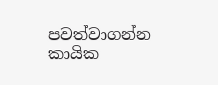පවත්වාගන්න කායික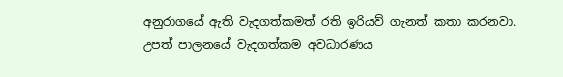අනුරාගයේ ඇති වැදගත්කමත් රති ඉරියව් ගැනත් කතා කරනවා. උපත් පාලනයේ වැදගත්කම අවධාරණය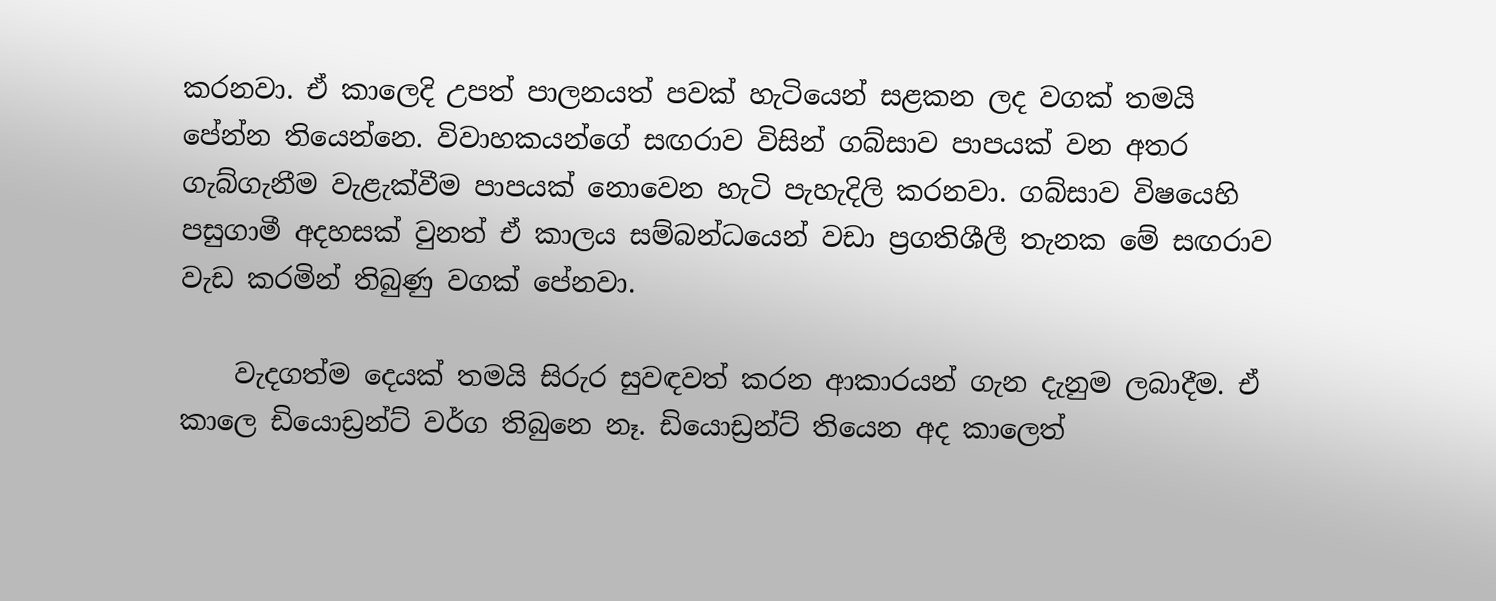කරනවා. ඒ කාලෙදි උපත් පාලනයත් පවක් හැටියෙන් සළකන ලද වගක් තමයි පේන්න තියෙන්නෙ. විවාහකයන්ගේ සඟරාව විසින් ගබ්සාව පාපයක් වන අතර ගැබ්ගැනීම වැළැක්වීම පාපයක් නොවෙන හැටි පැහැදිලි කරනවා. ගබ්සාව විෂයෙහි පසුගාමී අදහසක් වුනත් ඒ කාලය සම්බන්ධයෙන් වඩා ප්‍රගතිශීලී තැනක මේ සඟරාව වැඩ කරමින් තිබුණු වගක් පේනවා.

    වැදගත්ම දෙයක් තමයි සිරුර සුවඳවත් කරන ආකාරයන් ගැන දැනුම ලබාදීම. ඒ කාලෙ ඩියොඩ්‍රන්ට් වර්ග තිබුනෙ නෑ. ඩියොඩ්‍රන්ට් තියෙන අද කාලෙත්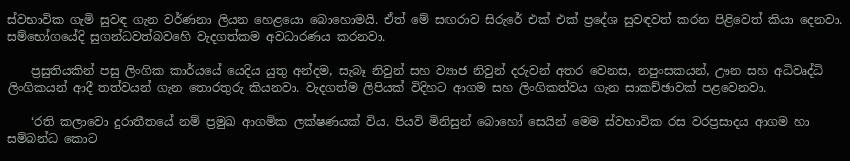ස්වභාවික ගැමි සුවඳ ගැන වර්ණනා ලියන හෙළයො බොහොමයි. ඒත් මේ සඟරාව සිරුරේ එක් එක් ප්‍රදේශ සුවඳවත් කරන පිළිවෙත් කියා දෙනවා. සම්භෝගයේදි සුගන්ධවත්බවහෙි වැදගත්කම අවධාරණය කරනවා.

    ප්‍රසුතියකින් පසු ලිංගික කාර්යයේ යෙදිය යුතු අන්දම, සැබෑ නිවුන් සහ ව්‍යාජ නිවුන් දරුවන් අතර වෙනස, නපුංසකයන්, ඌන සහ අධිවෘද්ධි ලිංගිකයන් ආදී තත්වයන් ගැන තොරතුරු කියනවා. වැදගත්ම ලිපියක් විදිහට ආගම සහ ලිංගිකත්වය ගැන සාකච්ඡාවක් පළවෙනවා.

    ‘රති කලාවො දුරාතීතයේ නම් ප්‍රමුඛ ආගමික ලක්ෂණයක් විය. පියවි මිනිසුන් බොහෝ සෙයින් මෙම ස්වභාවික රස වරප්‍රසාදය ආගම හා සම්බන්ධ කොට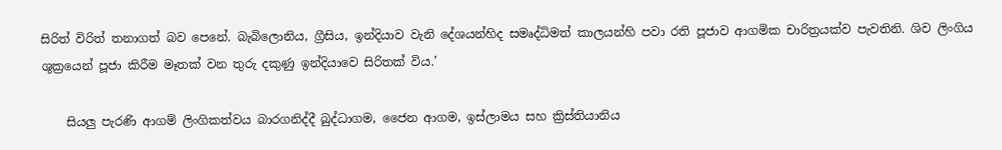සිරිත් විරිත් තනාගත් බව පෙනේ. බැබිලොනිය, ග්‍රීසිය, ඉන්දියාව වැනි දේශයන්හිද සමෘද්ධිමත් කාලයන්හි පවා රති පූජාව ආගමික චාරිත්‍රයක්ව පැවතිනි. ශිව ලිංගිය ශුක්‍රයෙන් පූජා කිරීම මෑතක් වන තුරු දකුණු ඉන්දියාවෙ සිරිතක් විය.’

    සියලු පැරණි ආගම් ලිංගිකත්වය බාරගනිද්දී ‍බුද්ධාගම, ජෛන ආගම, ඉස්ලාමය සහ ක්‍රිස්තියානිය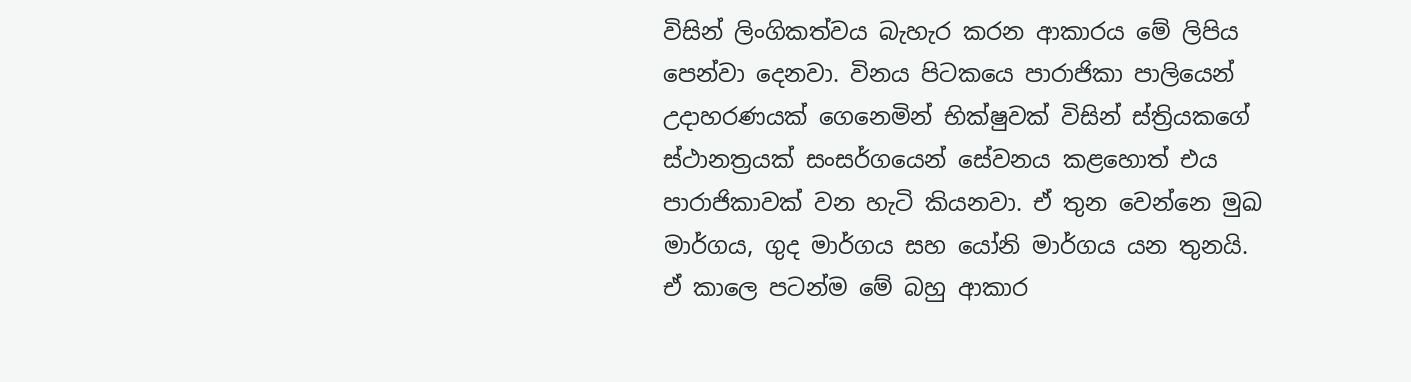විසින් ලිංගිකත්වය බැහැර කරන ආකාරය මේ ලිපිය පෙන්වා දෙනවා. විනය පිටකයෙ පාරාජිකා පාලියෙන් උදාහරණයක් ගෙනෙමින් භික්ෂුවක් විසින් ස්ත්‍රියකගේ ස්ථානත්‍රයක් සංසර්ගයෙන් සේවනය කළහොත් එය පාරාජිකාවක් වන හැටි කියනවා. ඒ තුන වෙන්නෙ මුඛ මාර්ගය, ගුද මාර්ගය සහ යෝනි මාර්ගය යන තුනයි. ඒ කාලෙ පටන්ම මේ බහු ආකාර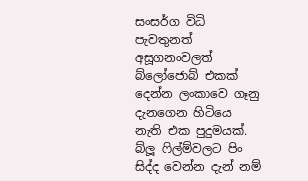සංසර්ග විධි පැවතුනත් අසූගනංවලත් බ්ලෝජොබ් එකක් දෙන්න ලංකාවෙ ගෑනු දැනගෙන හිටියෙ නැති එක පුදුමයක්. බ්ලූ ෆිල්ම්වලට පිං සිද්ද වෙන්න දැන් නම්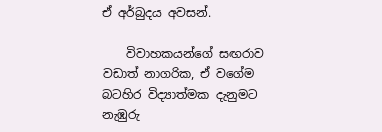ඒ අර්බුදය අවසන්.

    විවාහකයන්ගේ සඟරාව වඩාත් නාගරික, ඒ වගේම බටහිර විද්‍යාත්මක දැනුමට නැඹුරු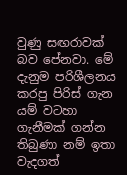වුණු සඟරාවක් බව පේනවා. මේ දැනුම පරිශීලනය කරපු පිරිස් ගැන යම් වටහා ගැනීමක් ගන්න තිබුණා නම් ඉතා වැදගත්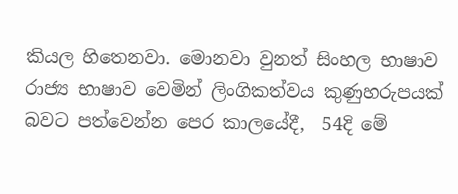කියල හිතෙනවා. මොනවා වුනත් සිංහල භාෂාව රාජ්‍ය භාෂාව වෙමින් ලිංගිකත්වය කුණුහරුපයක් බවට පත්වෙන්න පෙර කාල‍යේදී,  54දි මේ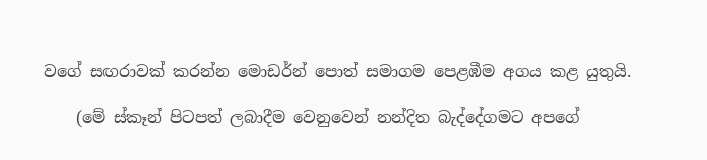වගේ සඟරාවක් කරන්න මොඩර්න් පොත් සමාගම පෙළඹීම අගය කළ යුතුයි.

    (මේ ස්කෑන් පිටපත් ලබාදීම වෙනුවෙන් නන්දිත බැද්දේගමට අපගේ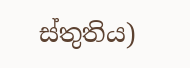ස්තුතිය)